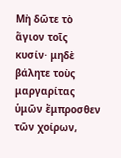Μὴ δῶτε τὸ ἅγιον τοῖς κυσίν· μηδὲ βάλητε τοὺς μαργαρίτας ὑμῶν ἔμπροσθεν τῶν χοίρων,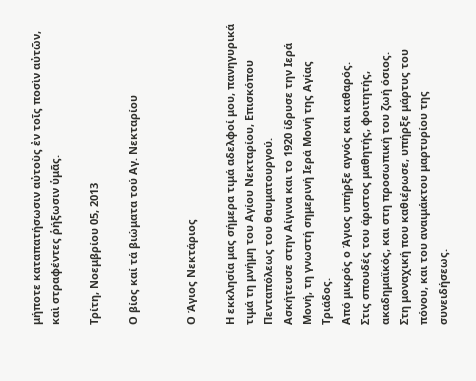μήποτε καταπατήσωσιν αὐτοὺς ἐν τοῖς ποσὶν αὐτῶν, καὶ στραφέντες ῥήξωσιν ὑμᾶς.

Τρίτη, Νοεμβρίου 05, 2013

Ο βίος καί τά βιώματα τού Αγ. Νεκταρίου


Ο Άγιος Νεκτάριος

Η εκκλησία μας σήμερα τιμά αδελφοί μου, πανηγυρικά τιμά τη μνήμη του Αγίου Νεκταρίου, Επισκόπου Πενταπόλεως του θαυματουργού.
Ασκήτευσε στην Αίγινα και το 1920 ίδρυσε την Ιερά Μονή, τη γνωστή σημερινή Ιερά Μονή της Αγίας Τριάδος.
Από μικρός ο Άγιος υπήρξε αγνός και καθαρός.
Στις σπουδές του άριστος μαθητής, φοιτητής, ακαδημαϊκός, και στη προσωπική του ζωή όσιος.
Στη μοναχική που καθιέρωσε, υπήρξε μάρτυς του πόνου, και του αναιμάκτου μαρτυρίου της συνειδήσεως.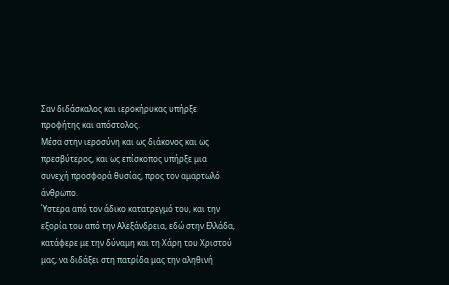Σαν διδάσκαλος και ιεροκήρυκας υπήρξε προφήτης και απόστολος.
Μέσα στην ιεροσύνη και ως διάκονος και ως πρεσβύτερος, και ως επίσκοπος υπήρξε μια συνεχή προσφορά θυσίας, προς τον αμαρτωλό άνθρωπο.
Ύστερα από τον άδικο κατατρεγμό του, και την εξορία του από την Αλεξάνδρεια, εδώ στην Ελλάδα, κατάφερε με την δύναμη και τη Χάρη του Χριστού μας, να διδάξει στη πατρίδα μας την αληθινή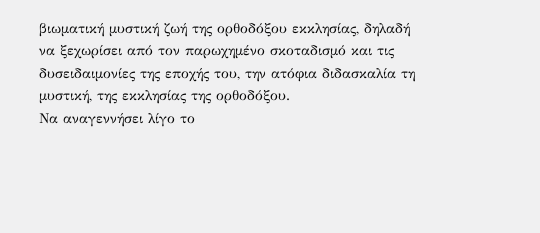βιωματική μυστική ζωή της ορθοδόξου εκκλησίας, δηλαδή να ξεχωρίσει από τον παρωχημένο σκοταδισμό και τις δυσειδαιμονίες της εποχής του, την ατόφια διδασκαλία τη μυστική, της εκκλησίας της ορθοδόξου.
Να αναγεννήσει λίγο το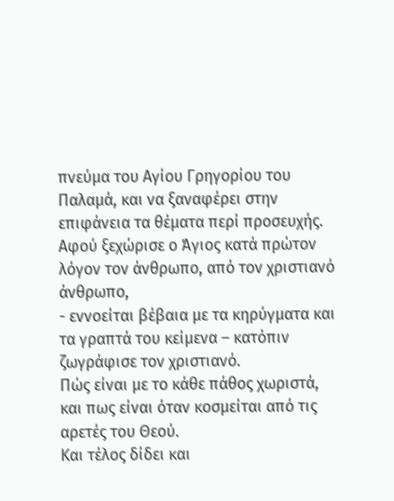πνεύμα του Αγίου Γρηγορίου του Παλαμά, και να ξαναφέρει στην επιφάνεια τα θέματα περί προσευχής.
Αφού ξεχώρισε ο Άγιος κατά πρώτον λόγον τον άνθρωπο, από τον χριστιανό άνθρωπο,
- εννοείται βέβαια με τα κηρύγματα και τα γραπτά του κείμενα – κατόπιν ζωγράφισε τον χριστιανό.
Πώς είναι με το κάθε πάθος χωριστά, και πως είναι όταν κοσμείται από τις αρετές του Θεού.
Και τέλος δίδει και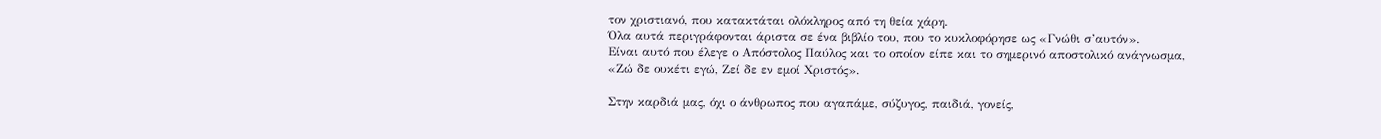τον χριστιανό, που κατακτάται ολόκληρος από τη θεία χάρη.
Όλα αυτά περιγράφονται άριστα σε ένα βιβλίο του, που το κυκλοφόρησε ως «Γνώθι σ’αυτόν».
Είναι αυτό που έλεγε ο Απόστολος Παύλος και το οποίον είπε και το σημερινό αποστολικό ανάγνωσμα, «Ζώ δε ουκέτι εγώ, Ζεί δε εν εμοί Χριστός».

Στην καρδιά μας, όχι ο άνθρωπος που αγαπάμε, σύζυγος, παιδιά, γονείς,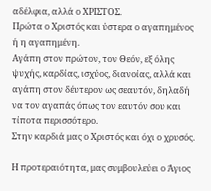αδέλφια, αλλά ο ΧΡΙΣΤΟΣ.
Πρώτα ο Χριστός και ύστερα ο αγαπημένος ή η αγαπημένη.
Αγάπη στον πρώτον, τον Θεόν, εξ όλης ψυχής, καρδίας, ισχύος, διανοίας, αλλά και αγάπη στον δέυτερον ως σεαυτόν, δηλαδή να τον αγαπάς όπως τον εαυτόν σου και τίποτα περισσότερο.
Στην καρδιά μας ο Χριστός και όχι ο χρυσός.

Η προτεραιότητα, μας συμβουλεύει ο Άγιος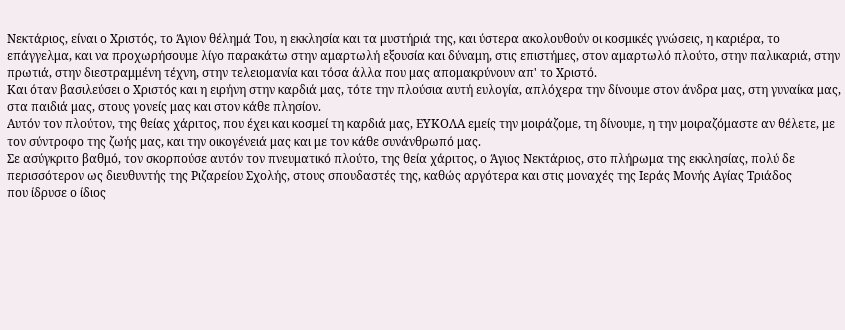Νεκτάριος, είναι ο Χριστός, το Άγιον θέλημά Του, η εκκλησία και τα μυστήριά της, και ύστερα ακολουθούν οι κοσμικές γνώσεις, η καριέρα, το επάγγελμα, και να προχωρήσουμε λίγο παρακάτω στην αμαρτωλή εξουσία και δύναμη, στις επιστήμες, στον αμαρτωλό πλούτο, στην παλικαριά, στην πρωτιά, στην διεστραμμένη τέχνη, στην τελειομανία και τόσα άλλα που μας απομακρύνουν απ' το Χριστό.
Και όταν βασιλεύσει ο Χριστός και η ειρήνη στην καρδιά μας, τότε την πλούσια αυτή ευλογία, απλόχερα την δίνουμε στον άνδρα μας, στη γυναίκα μας, στα παιδιά μας, στους γονείς μας και στον κάθε πλησίον.
Αυτόν τον πλούτον, της θείας χάριτος, που έχει και κοσμεί τη καρδιά μας, ΕΥΚΟΛΑ εμείς την μοιράζομε, τη δίνουμε, η την μοιραζόμαστε αν θέλετε, με τον σύντροφο της ζωής μας, και την οικογένειά μας και με τον κάθε συνάνθρωπό μας.
Σε ασύγκριτο βαθμό, τον σκορπούσε αυτόν τον πνευματικό πλούτο, της θεία χάριτος, ο Άγιος Νεκτάριος, στο πλήρωμα της εκκλησίας, πολύ δε περισσότερον ως διευθυντής της Ριζαρείου Σχολής, στους σπουδαστές της, καθώς αργότερα και στις μοναχές της Ιεράς Μονής Αγίας Τριάδος
που ίδρυσε ο ίδιος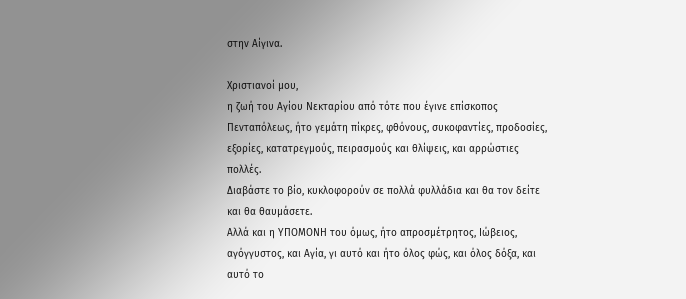στην Αίγινα.

Χριστιανοί μου,
η ζωή του Αγίου Νεκταρίου από τότε που έγινε επίσκοπος Πενταπόλεως, ήτο γεμάτη πίκρες, φθόνους, συκοφαντίες, προδοσίες, εξορίες, κατατρεγμούς, πειρασμούς και θλίψεις, και αρρώστιες πολλές.
Διαβάστε το βίο, κυκλοφορούν σε πολλά φυλλάδια και θα τον δείτε και θα θαυμάσετε.
Αλλά και η ΥΠΟΜΟΝΗ του όμως, ήτο απροσμέτρητος, Ιώβειος, αγόγγυστος, και Αγία, γι αυτό και ήτο όλος φώς, και όλος δόξα, και αυτό το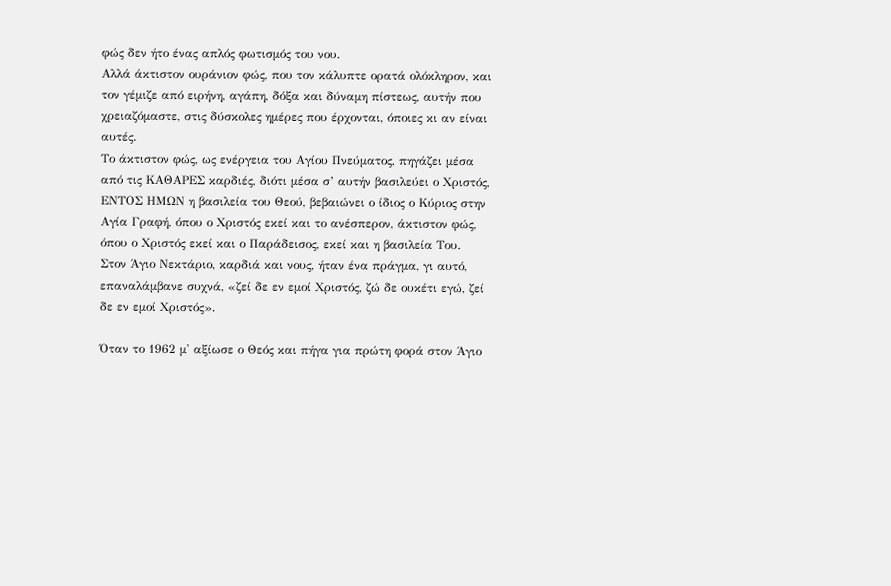φώς δεν ήτο ένας απλός φωτισμός του νου.
Αλλά άκτιστον ουράνιον φώς, που τον κάλυπτε ορατά ολόκληρον, και τον γέμιζε από ειρήνη, αγάπη, δόξα και δύναμη πίστεως, αυτήν που χρειαζόμαστε, στις δύσκολες ημέρες που έρχονται, όποιες κι αν είναι αυτές.
Το άκτιστον φώς, ως ενέργεια του Αγίου Πνεύματος, πηγάζει μέσα από τις ΚΑΘΑΡΕΣ καρδιές, διότι μέσα σ’ αυτήν βασιλεύει ο Χριστός, ΕΝΤΟΣ ΗΜΩΝ η βασιλεία του Θεού, βεβαιώνει ο ίδιος ο Κύριος στην Αγία Γραφή, όπου ο Χριστός εκεί και το ανέσπερον, άκτιστον φώς, όπου ο Χριστός εκεί και ο Παράδεισος, εκεί και η βασιλεία Του.
Στον Άγιο Νεκτάριο, καρδιά και νους, ήταν ένα πράγμα, γι αυτό, επαναλάμβανε συχνά, «ζεί δε εν εμοί Χριστός, ζώ δε ουκέτι εγώ, ζεί δε εν εμοί Χριστός».

Όταν το 1962 μ' αξίωσε ο Θεός και πήγα για πρώτη φορά στον Άγιο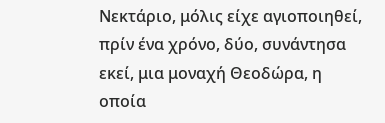Νεκτάριο, μόλις είχε αγιοποιηθεί, πρίν ένα χρόνο, δύο, συνάντησα εκεί, μια μοναχή Θεοδώρα, η οποία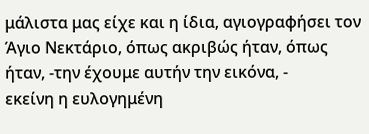μάλιστα μας είχε και η ίδια, αγιογραφήσει τον Άγιο Νεκτάριο, όπως ακριβώς ήταν, όπως ήταν, -την έχουμε αυτήν την εικόνα, -
εκείνη η ευλογημένη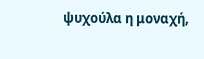ψυχούλα η μοναχή,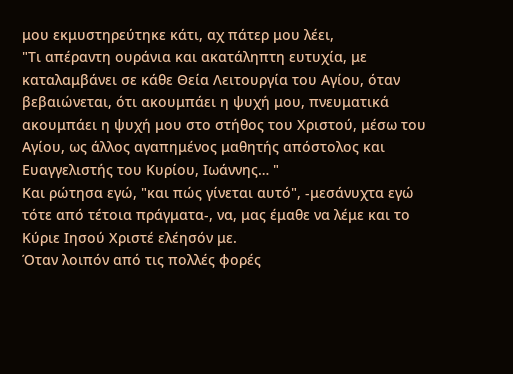μου εκμυστηρεύτηκε κάτι, αχ πάτερ μου λέει,
"Τι απέραντη ουράνια και ακατάληπτη ευτυχία, με καταλαμβάνει σε κάθε Θεία Λειτουργία του Αγίου, όταν βεβαιώνεται, ότι ακουμπάει η ψυχή μου, πνευματικά ακουμπάει η ψυχή μου στο στήθος του Χριστού, μέσω του Αγίου, ως άλλος αγαπημένος μαθητής απόστολος και Ευαγγελιστής του Κυρίου, Ιωάννης… "
Και ρώτησα εγώ, "και πώς γίνεται αυτό", -μεσάνυχτα εγώ τότε από τέτοια πράγματα-, να, μας έμαθε να λέμε και το Κύριε Ιησού Χριστέ ελέησόν με.
Όταν λοιπόν από τις πολλές φορές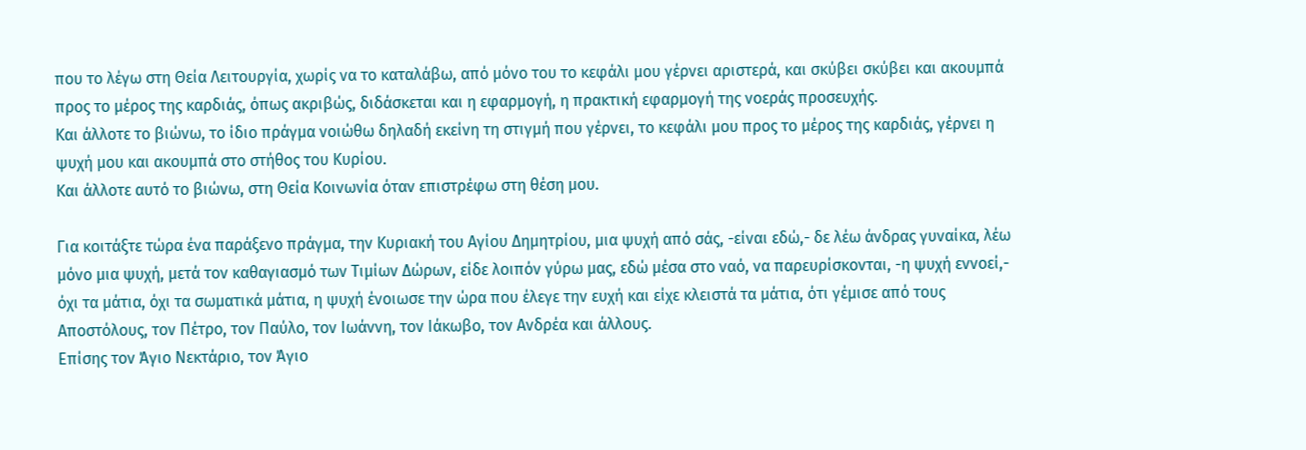που το λέγω στη Θεία Λειτουργία, χωρίς να το καταλάβω, από μόνο του το κεφάλι μου γέρνει αριστερά, και σκύβει σκύβει και ακουμπά προς το μέρος της καρδιάς, όπως ακριβώς, διδάσκεται και η εφαρμογή, η πρακτική εφαρμογή της νοεράς προσευχής.
Και άλλοτε το βιώνω, το ίδιο πράγμα νοιώθω δηλαδή εκείνη τη στιγμή που γέρνει, το κεφάλι μου προς το μέρος της καρδιάς, γέρνει η ψυχή μου και ακουμπά στο στήθος του Κυρίου.
Και άλλοτε αυτό το βιώνω, στη Θεία Κοινωνία όταν επιστρέφω στη θέση μου.

Για κοιτάξτε τώρα ένα παράξενο πράγμα, την Κυριακή του Αγίου Δημητρίου, μια ψυχή από σάς, -είναι εδώ,- δε λέω άνδρας γυναίκα, λέω μόνο μια ψυχή, μετά τον καθαγιασμό των Τιμίων Δώρων, είδε λοιπόν γύρω μας, εδώ μέσα στο ναό, να παρευρίσκονται, -η ψυχή εννοεί,- όχι τα μάτια, όχι τα σωματικά μάτια, η ψυχή ένοιωσε την ώρα που έλεγε την ευχή και είχε κλειστά τα μάτια, ότι γέμισε από τους Αποστόλους, τον Πέτρο, τον Παύλο, τον Ιωάννη, τον Ιάκωβο, τον Ανδρέα και άλλους.
Επίσης τον Άγιο Νεκτάριο, τον Άγιο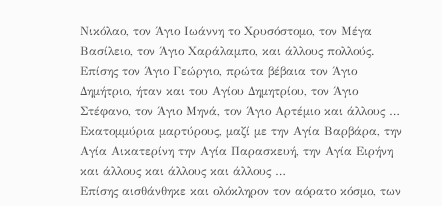Νικόλαο, τον Άγιο Ιωάννη το Χρυσόστομο, τον Μέγα Βασίλειο, τον Άγιο Χαράλαμπο, και άλλους πολλούς. Επίσης τον Άγιο Γεώργιο, πρώτα βέβαια τον Άγιο Δημήτριο, ήταν και του Αγίου Δημητρίου, τον Άγιο Στέφανο, τον Άγιο Μηνά, τον Άγιο Αρτέμιο και άλλους …
Εκατομμύρια μαρτύρους, μαζί με την Αγία Βαρβάρα, την Αγία Αικατερίνη την Αγία Παρασκευή, την Αγία Ειρήνη και άλλους και άλλους και άλλους …
Επίσης αισθάνθηκε και ολόκληρον τον αόρατο κόσμο, των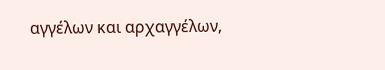αγγέλων και αρχαγγέλων,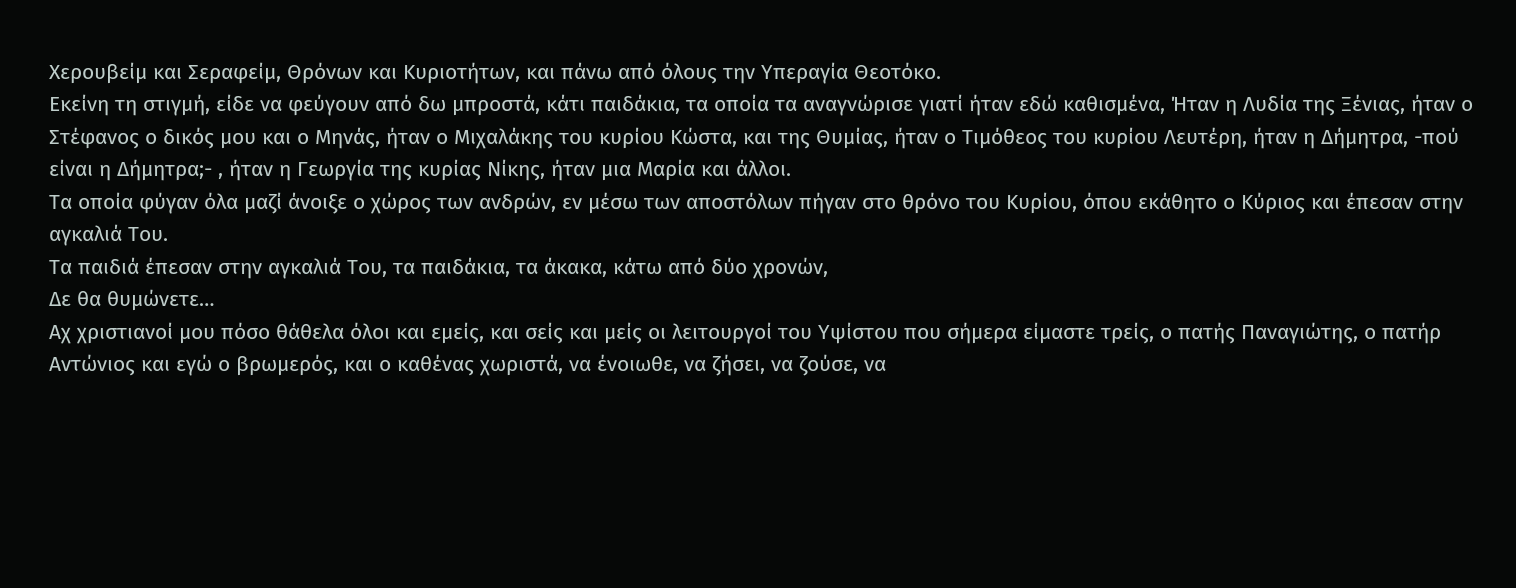Χερουβείμ και Σεραφείμ, Θρόνων και Κυριοτήτων, και πάνω από όλους την Υπεραγία Θεοτόκο.
Εκείνη τη στιγμή, είδε να φεύγουν από δω μπροστά, κάτι παιδάκια, τα οποία τα αναγνώρισε γιατί ήταν εδώ καθισμένα, Ήταν η Λυδία της Ξένιας, ήταν ο Στέφανος ο δικός μου και ο Μηνάς, ήταν ο Μιχαλάκης του κυρίου Κώστα, και της Θυμίας, ήταν ο Τιμόθεος του κυρίου Λευτέρη, ήταν η Δήμητρα, -πού είναι η Δήμητρα;- , ήταν η Γεωργία της κυρίας Νίκης, ήταν μια Μαρία και άλλοι.
Τα οποία φύγαν όλα μαζί άνοιξε ο χώρος των ανδρών, εν μέσω των αποστόλων πήγαν στο θρόνο του Κυρίου, όπου εκάθητο ο Κύριος και έπεσαν στην αγκαλιά Του.
Τα παιδιά έπεσαν στην αγκαλιά Του, τα παιδάκια, τα άκακα, κάτω από δύο χρονών,
Δε θα θυμώνετε…
Αχ χριστιανοί μου πόσο θάθελα όλοι και εμείς, και σείς και μείς οι λειτουργοί του Υψίστου που σήμερα είμαστε τρείς, ο πατής Παναγιώτης, ο πατήρ Αντώνιος και εγώ ο βρωμερός, και ο καθένας χωριστά, να ένοιωθε, να ζήσει, να ζούσε, να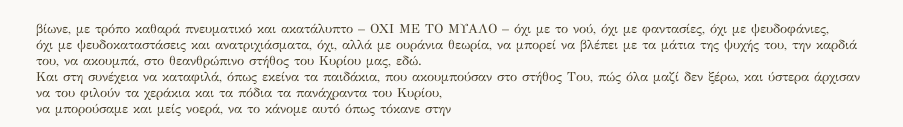βίωνε, με τρόπο καθαρά πνευματικό και ακατάλυπτο – ΟΧΙ ΜΕ ΤΟ ΜΥΑΛΟ – όχι με το νού, όχι με φαντασίες, όχι με ψευδοφάνιες,
όχι με ψευδοκαταστάσεις και ανατριχιάσματα, όχι, αλλά με ουράνια θεωρία, να μπορεί να βλέπει με τα μάτια της ψυχής του, την καρδιά του, να ακουμπά, στο θεανθρώπινο στήθος του Κυρίου μας, εδώ.
Και στη συνέχεια να καταφιλά, όπως εκείνα τα παιδάκια, που ακουμπούσαν στο στήθος Του, πώς όλα μαζί δεν ξέρω, και ύστερα άρχισαν να του φιλούν τα χεράκια και τα πόδια τα πανάχραντα του Κυρίου,
να μπορούσαμε και μείς νοερά, να το κάνομε αυτό όπως τόκανε στην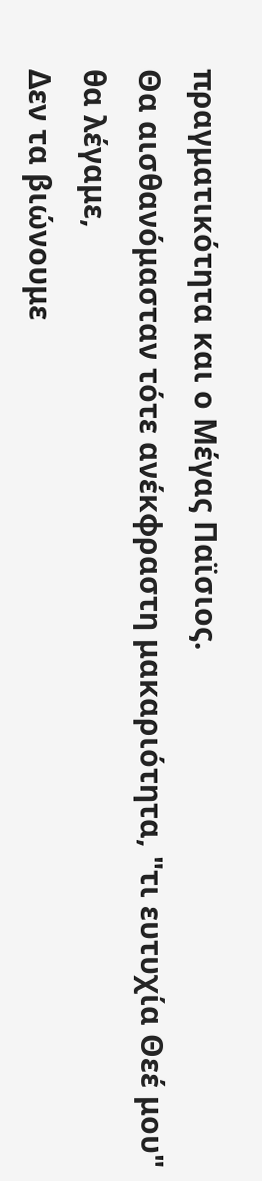πραγματικότητα και ο Μέγας Παϊσιος.
Θα αισθανόμασταν τότε ανέκφραστη μακαριότητα, "τι ευτυχία Θεέ μου" θα λέγαμε,
Δεν τα βιώνουμε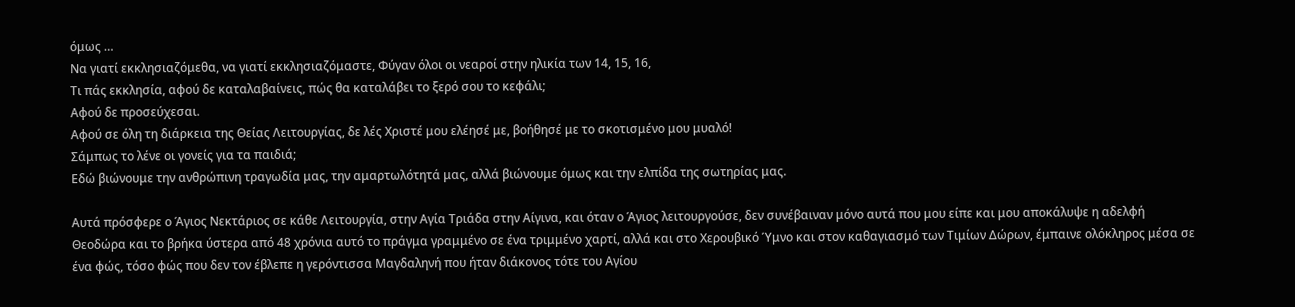όμως …
Να γιατί εκκλησιαζόμεθα, να γιατί εκκλησιαζόμαστε, Φύγαν όλοι οι νεαροί στην ηλικία των 14, 15, 16,
Τι πάς εκκλησία, αφού δε καταλαβαίνεις, πώς θα καταλάβει το ξερό σου το κεφάλι;
Αφού δε προσεύχεσαι.
Αφού σε όλη τη διάρκεια της Θείας Λειτουργίας, δε λές Χριστέ μου ελέησέ με, βοήθησέ με το σκοτισμένο μου μυαλό!
Σάμπως το λένε οι γονείς για τα παιδιά;
Εδώ βιώνουμε την ανθρώπινη τραγωδία μας, την αμαρτωλότητά μας, αλλά βιώνουμε όμως και την ελπίδα της σωτηρίας μας.

Αυτά πρόσφερε ο Άγιος Νεκτάριος σε κάθε Λειτουργία, στην Αγία Τριάδα στην Αίγινα, και όταν ο Άγιος λειτουργούσε, δεν συνέβαιναν μόνο αυτά που μου είπε και μου αποκάλυψε η αδελφή Θεοδώρα και το βρήκα ύστερα από 48 χρόνια αυτό το πράγμα γραμμένο σε ένα τριμμένο χαρτί, αλλά και στο Χερουβικό Ύμνο και στον καθαγιασμό των Τιμίων Δώρων, έμπαινε ολόκληρος μέσα σε ένα φώς, τόσο φώς που δεν τον έβλεπε η γερόντισσα Μαγδαληνή που ήταν διάκονος τότε του Αγίου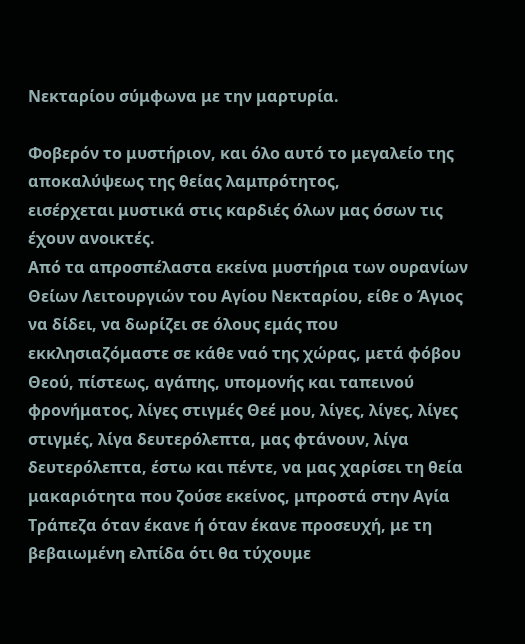Νεκταρίου σύμφωνα με την μαρτυρία.

Φοβερόν το μυστήριον, και όλο αυτό το μεγαλείο της αποκαλύψεως της θείας λαμπρότητος,
εισέρχεται μυστικά στις καρδιές όλων μας όσων τις έχουν ανοικτές.
Από τα απροσπέλαστα εκείνα μυστήρια των ουρανίων Θείων Λειτουργιών του Αγίου Νεκταρίου, είθε ο Άγιος να δίδει, να δωρίζει σε όλους εμάς που εκκλησιαζόμαστε σε κάθε ναό της χώρας, μετά φόβου Θεού, πίστεως, αγάπης, υπομονής και ταπεινού φρονήματος, λίγες στιγμές Θεέ μου, λίγες, λίγες, λίγες στιγμές, λίγα δευτερόλεπτα, μας φτάνουν, λίγα δευτερόλεπτα, έστω και πέντε, να μας χαρίσει τη θεία μακαριότητα που ζούσε εκείνος, μπροστά στην Αγία Τράπεζα όταν έκανε ή όταν έκανε προσευχή, με τη βεβαιωμένη ελπίδα ότι θα τύχουμε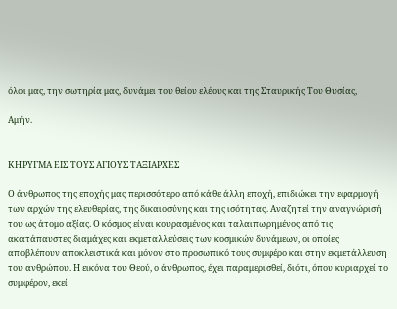όλοι μας, την σωτηρία μας, δυνάμει του θείου ελέους και της Σταυρικής Του Θυσίας,

Αμήν.


ΚΗΡΥΓΜΑ ΕΙΣ ΤΟΥΣ ΑΓΙΟΥΣ ΤΑΞΙΑΡΧΕΣ

Ο άνθρωπος της εποχής μας περισσότερο από κάθε άλλη εποχή, επιδιώκει την εφαρμογή των αρχών της ελευθερίας, της δικαιοσύνης και της ισότητας. Αναζητεί την αναγνώρισή του ως άτομο αξίας. Ο κόσμος είναι κουρασμένος και ταλαιπωρημένος από τις ακατάπαυστες διαμάχες και εκμεταλλεύσεις των κοσμικών δυνάμεων, οι οποίες αποβλέπουν αποκλειστικά και μόνον στο προσωπικό τους συμφέρο και στην εκμετάλλευση του ανθρώπου. Η εικόνα του Θεού, ο άνθρωπος, έχει παραμερισθεί, διότι, όπου κυριαρχεί το συμφέρον, εκεί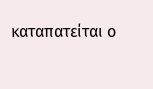καταπατείται ο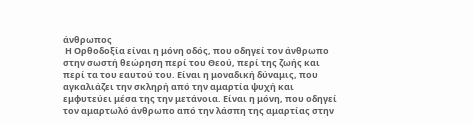άνθρωπος
 Η Ορθοδοξία είναι η μόνη οδός, που οδηγεί τον άνθρωπο στην σωστή θεώρηση περί του Θεού, περί της ζωής και περί τα του εαυτού του. Είναι η μοναδική δύναμις, που αγκαλιάζει την σκληρή από την αμαρτία ψυχή και εμφυτεύει μέσα της την μετάνοια. Είναι η μόνη, που οδηγεί τον αμαρτωλό άνθρωπο από την λάσπη της αμαρτίας στην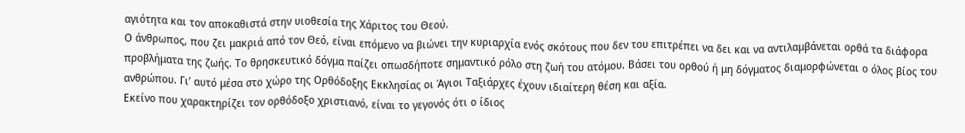αγιότητα και τον αποκαθιστά στην υιοθεσία της Χάριτος του Θεού.
Ο άνθρωπος, που ζει μακριά από τον Θεό, είναι επόμενο να βιώνει την κυριαρχία ενός σκότους που δεν του επιτρέπει να δει και να αντιλαμβάνεται ορθά τα διάφορα προβλήματα της ζωής. Το θρησκευτικό δόγμα παίζει οπωσδήποτε σημαντικό ρόλο στη ζωή του ατόμου. Βάσει του ορθού ή μη δόγματος διαμορφώνεται ο όλος βίος του ανθρώπου. Γι’ αυτό μέσα στο χώρο της Ορθόδοξης Εκκλησίας οι Άγιοι Ταξιάρχες έχουν ιδιαίτερη θέση και αξία.
Εκείνο που χαρακτηρίζει τον ορθόδοξο χριστιανό, είναι το γεγονός ότι ο ίδιος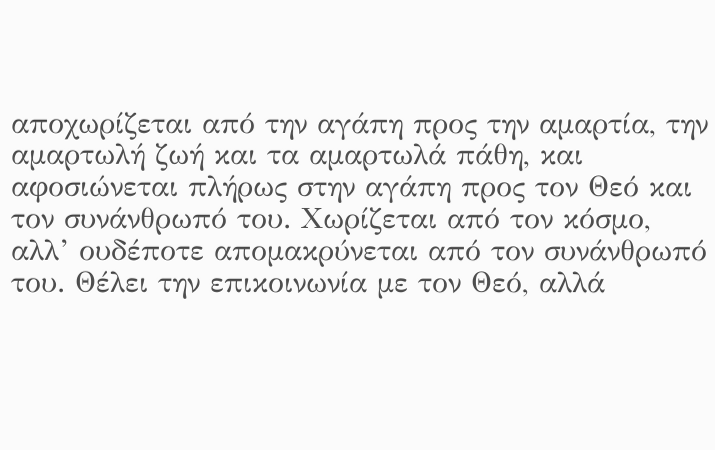αποχωρίζεται από την αγάπη προς την αμαρτία, την αμαρτωλή ζωή και τα αμαρτωλά πάθη, και αφοσιώνεται πλήρως στην αγάπη προς τον Θεό και τον συνάνθρωπό του. Χωρίζεται από τον κόσμο, αλλ’ ουδέποτε απομακρύνεται από τον συνάνθρωπό του. Θέλει την επικοινωνία με τον Θεό, αλλά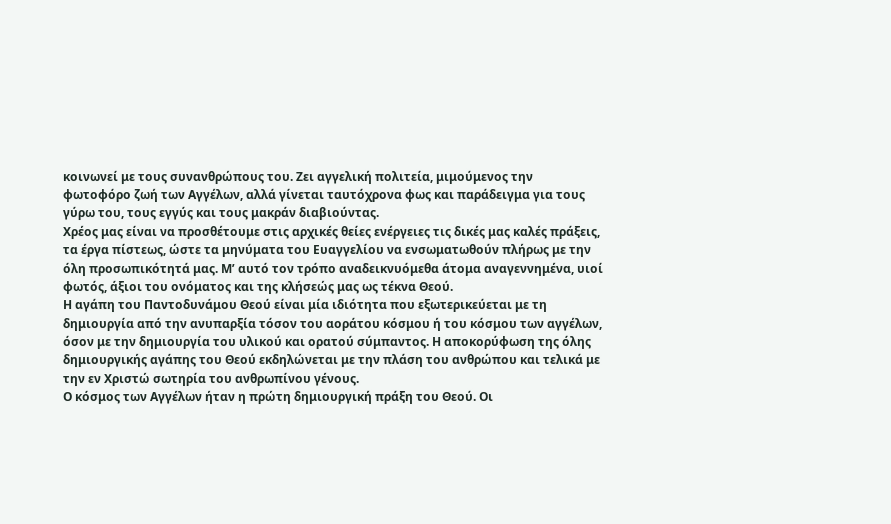κοινωνεί με τους συνανθρώπους του. Ζει αγγελική πολιτεία, μιμούμενος την φωτοφόρο ζωή των Αγγέλων, αλλά γίνεται ταυτόχρονα φως και παράδειγμα για τους γύρω του, τους εγγύς και τους μακράν διαβιούντας.
Χρέος μας είναι να προσθέτουμε στις αρχικές θείες ενέργειες τις δικές μας καλές πράξεις, τα έργα πίστεως, ώστε τα μηνύματα του Ευαγγελίου να ενσωματωθούν πλήρως με την όλη προσωπικότητά μας. Μ’ αυτό τον τρόπο αναδεικνυόμεθα άτομα αναγεννημένα, υιοί φωτός, άξιοι του ονόματος και της κλήσεώς μας ως τέκνα Θεού.
Η αγάπη του Παντοδυνάμου Θεού είναι μία ιδιότητα που εξωτερικεύεται με τη δημιουργία από την ανυπαρξία τόσον του αοράτου κόσμου ή του κόσμου των αγγέλων, όσον με την δημιουργία του υλικού και ορατού σύμπαντος. Η αποκορύφωση της όλης δημιουργικής αγάπης του Θεού εκδηλώνεται με την πλάση του ανθρώπου και τελικά με την εν Χριστώ σωτηρία του ανθρωπίνου γένους.
Ο κόσμος των Αγγέλων ήταν η πρώτη δημιουργική πράξη του Θεού. Οι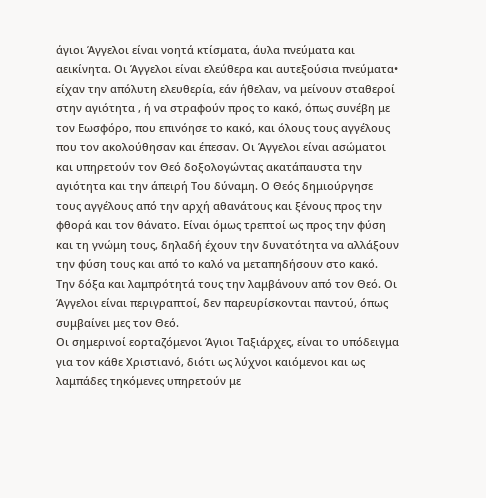άγιοι Άγγελοι είναι νοητά κτίσματα, άυλα πνεύματα και αεικίνητα. Οι Άγγελοι είναι ελεύθερα και αυτεξούσια πνεύματα• είχαν την απόλυτη ελευθερία, εάν ήθελαν, να μείνουν σταθεροί στην αγιότητα , ή να στραφούν προς το κακό, όπως συνέβη με τον Εωσφόρο, που επινόησε το κακό, και όλους τους αγγέλους που τον ακολούθησαν και έπεσαν. Οι Άγγελοι είναι ασώματοι και υπηρετούν τον Θεό δοξολογώντας ακατάπαυστα την αγιότητα και την άπειρή Του δύναμη. Ο Θεός δημιούργησε τους αγγέλους από την αρχή αθανάτους και ξένους προς την φθορά και τον θάνατο. Είναι όμως τρεπτοί ως προς την φύση και τη γνώμη τους, δηλαδή έχουν την δυνατότητα να αλλάξουν την φύση τους και από το καλό να μεταπηδήσουν στο κακό. Την δόξα και λαμπρότητά τους την λαμβάνουν από τον Θεό. Οι Άγγελοι είναι περιγραπτοί, δεν παρευρίσκονται παντού, όπως συμβαίνει μες τον Θεό.
Οι σημερινοί εορταζόμενοι Άγιοι Ταξιάρχες, είναι το υπόδειγμα για τον κάθε Χριστιανό, διότι ως λύχνοι καιόμενοι και ως λαμπάδες τηκόμενες υπηρετούν με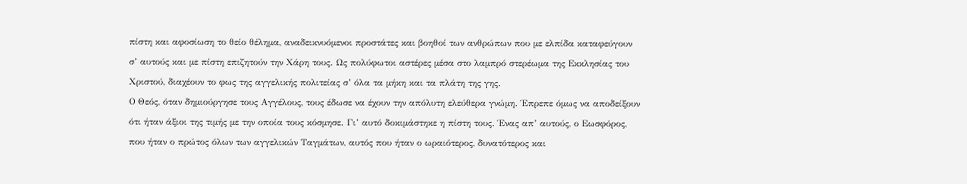πίστη και αφοσίωση το θείο θέλημα, αναδεικνυόμενοι προστάτες και βοηθοί των ανθρώπων που με ελπίδα καταφεύγουν σ’ αυτούς και με πίστη επιζητούν την Χάρη τους. Ως πολύφωτοι αστέρες μέσα στο λαμπρό στερέωμα της Εκκλησίας του Χριστού, διαχέουν το φως της αγγελικής πολιτείας σ’ όλα τα μήκη και τα πλάτη της γης.
Ο Θεός, όταν δημιούργησε τους Αγγέλους, τους έδωσε να έχουν την απόλυτη ελεύθερα γνώμη. Έπρεπε όμως να αποδείξουν ότι ήταν άξιοι της τιμής με την οποία τους κόσμησε. Γι’ αυτό δοκιμάστηκε η πίστη τους. Ένας απ’ αυτούς, ο Εωσφόρος, που ήταν ο πρώτος όλων των αγγελικών Ταγμάτων, αυτός που ήταν ο ωραιότερος, δυνατότερος και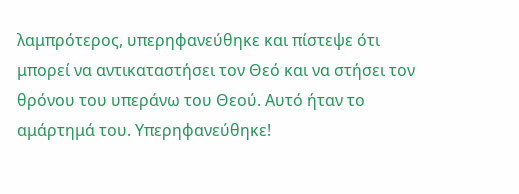λαμπρότερος, υπερηφανεύθηκε και πίστεψε ότι μπορεί να αντικαταστήσει τον Θεό και να στήσει τον θρόνου του υπεράνω του Θεού. Αυτό ήταν το αμάρτημά του. Υπερηφανεύθηκε!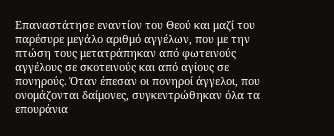Επαναστάτησε εναντίον του Θεού και μαζί του παρέσυρε μεγάλο αριθμό αγγέλων, που με την πτώση τους μετατράπηκαν από φωτεινούς αγγέλους σε σκοτεινούς και από αγίους σε πονηρούς. Όταν έπεσαν οι πονηροί άγγελοι, που ονομάζονται δαίμονες, συγκεντρώθηκαν όλα τα επουράνια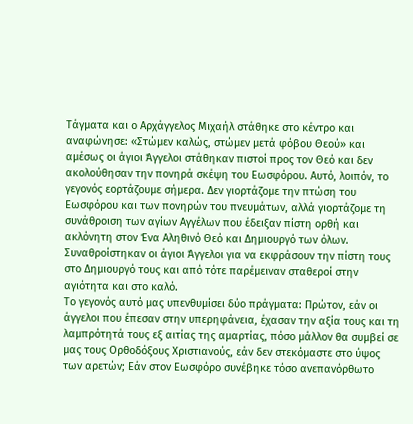Τάγματα και ο Αρχάγγελος Μιχαήλ στάθηκε στο κέντρο και αναφώνησε: «Στώμεν καλώς, στώμεν μετά φόβου Θεού» και αμέσως οι άγιοι Άγγελοι στάθηκαν πιστοί προς τον Θεό και δεν ακολούθησαν την πονηρά σκέψη του Εωσφόρου. Αυτό, λοιπόν, το γεγονός εορτάζουμε σήμερα. Δεν γιορτάζομε την πτώση του Εωσφόρου και των πονηρών του πνευμάτων, αλλά γιορτάζομε τη συνάθροιση των αγίων Αγγέλων που έδειξαν πίστη ορθή και ακλόνητη στον Ένα Αληθινό Θεό και Δημιουργό των όλων. Συναθροίστηκαν οι άγιοι Άγγελοι για να εκφράσουν την πίστη τους στο Δημιουργό τους και από τότε παρέμειναν σταθεροί στην αγιότητα και στο καλό.
Το γεγονός αυτό μας υπενθυμίσει δύο πράγματα: Πρώτον, εάν οι άγγελοι που έπεσαν στην υπερηφάνεια, έχασαν την αξία τους και τη λαμπρότητά τους εξ αιτίας της αμαρτίας, πόσο μάλλον θα συμβεί σε μας τους Ορθοδόξους Χριστιανούς, εάν δεν στεκόμαστε στο ύψος των αρετών; Εάν στον Εωσφόρο συνέβηκε τόσο ανεπανόρθωτο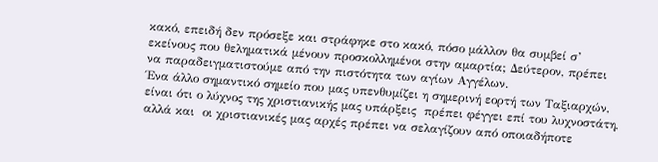κακό, επειδή δεν πρόσεξε και στράφηκε στο κακό, πόσο μάλλον θα συμβεί σ’ εκείνους που θεληματικά μένουν προσκολλημένοι στην αμαρτία; Δεύτερον, πρέπει να παραδειγματιστούμε από την πιστότητα των αγίων Αγγέλων.
Ένα άλλο σημαντικό σημείο που μας υπενθυμίζει η σημερινή εορτή των Ταξιαρχών, είναι ότι ο λύχνος της χριστιανικής μας υπάρξεις  πρέπει φέγγει επί του λυχνοστάτη, αλλά και  οι χριστιανικές μας αρχές πρέπει να σελαγίζουν από οποιαδήποτε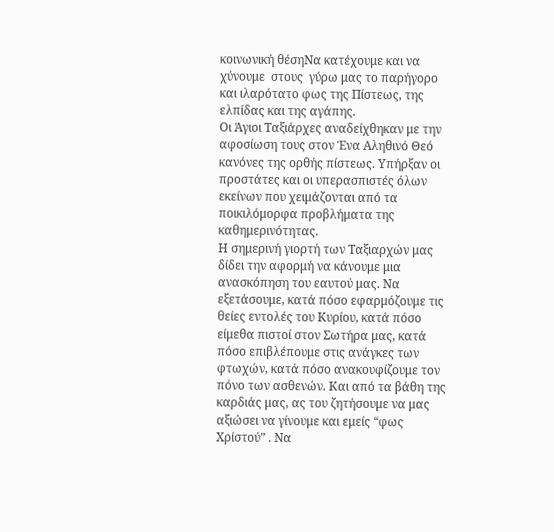κοινωνική θέσηNα κατέχουμε και να χύνουμε  στους  γύρω μας το παρήγορο και ιλαρότατο φως της Πίστεως, της ελπίδας και της αγάπης.
Οι Άγιοι Ταξιάρχες αναδείχθηκαν με την αφοσίωση τους στον Ένα Αληθινό Θεό κανόνες της ορθής πίστεως. Υπήρξαν οι προστάτες και οι υπερασπιστές όλων εκείνων που χειμάζονται από τα ποικιλόμορφα προβλήματα της καθημερινότητας.
Η σημερινή γιορτή των Ταξιαρχών μας δίδει την αφορμή να κάνουμε μια ανασκόπηση του εαυτού μας. Να εξετάσουμε, κατά πόσο εφαρμόζουμε τις θείες εντολές του Κυρίου, κατά πόσο είμεθα πιστοί στον Σωτήρα μας, κατά πόσο επιβλέπουμε στις ανάγκες των φτωχών, κατά πόσο ανακουφίζουμε τον πόνο των ασθενών. Και από τα βάθη της καρδιάς μας, ας του ζητήσουμε να μας αξιώσει να γίνουμε και εμείς “φως Χρίστού” . Να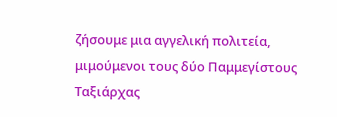ζήσουμε μια αγγελική πολιτεία, μιμούμενοι τους δύο Παμμεγίστους Ταξιάρχας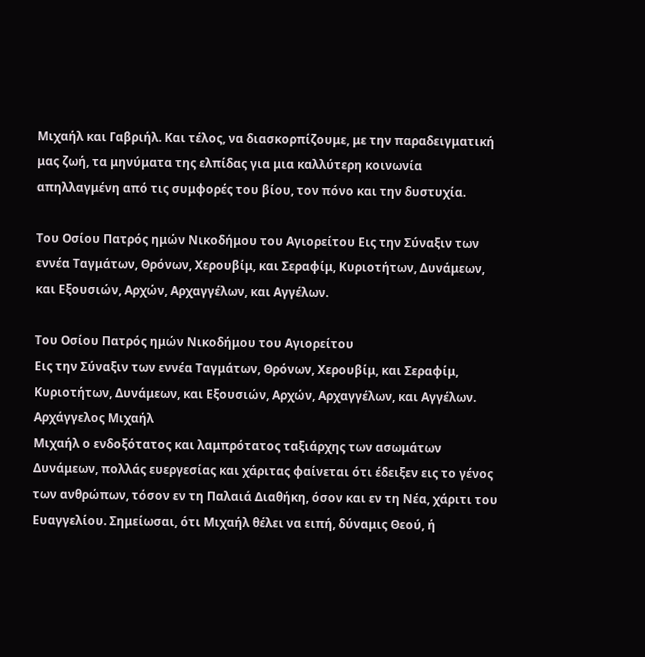Μιχαήλ και Γαβριήλ. Και τέλος, να διασκορπίζουμε, με την παραδειγματική μας ζωή, τα μηνύματα της ελπίδας για μια καλλύτερη κοινωνία απηλλαγμένη από τις συμφορές του βίου, τον πόνο και την δυστυχία.

Του Οσίου Πατρός ημών Νικοδήμου του Αγιορείτου Εις την Σύναξιν των εννέα Ταγμάτων, Θρόνων, Χερουβίμ, και Σεραφίμ, Κυριοτήτων, Δυνάμεων, και Εξουσιών, Αρχών, Αρχαγγέλων, και Αγγέλων.

Του Οσίου Πατρός ημών Νικοδήμου του Αγιορείτου
Εις την Σύναξιν των εννέα Ταγμάτων, Θρόνων, Χερουβίμ, και Σεραφίμ, Κυριοτήτων, Δυνάμεων, και Εξουσιών, Αρχών, Αρχαγγέλων, και Αγγέλων.
Αρχάγγελος Μιχαήλ
Μιχαήλ ο ενδοξότατος και λαμπρότατος ταξιάρχης των ασωμάτων Δυνάμεων, πολλάς ευεργεσίας και χάριτας φαίνεται ότι έδειξεν εις το γένος των ανθρώπων, τόσον εν τη Παλαιά Διαθήκη, όσον και εν τη Νέα, χάριτι του Ευαγγελίου. Σημείωσαι, ότι Μιχαήλ θέλει να ειπή, δύναμις Θεού, ή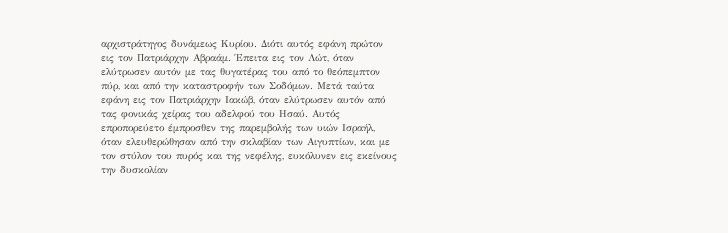αρχιστράτηγος δυνάμεως Kυρίου. Διότι αυτός εφάνη πρώτον εις τον Πατριάρχην Αβραάμ. Έπειτα εις τον Λώτ, όταν ελύτρωσεν αυτόν με τας θυγατέρας του από το θεόπεμπτον πύρ, και από την καταστροφήν των Σοδόμων. Μετά ταύτα εφάνη εις τον Πατριάρχην Ιακώβ, όταν ελύτρωσεν αυτόν από τας φονικάς χείρας του αδελφού του Ησαύ. Αυτός επροπορεύετο έμπροσθεν της παρεμβολής των υιών Ισραήλ, όταν ελευθερώθησαν από την σκλαβίαν των Αιγυπτίων, και με τον στύλον του πυρός και της νεφέλης, ευκόλυνεν εις εκείνους την δυσκολίαν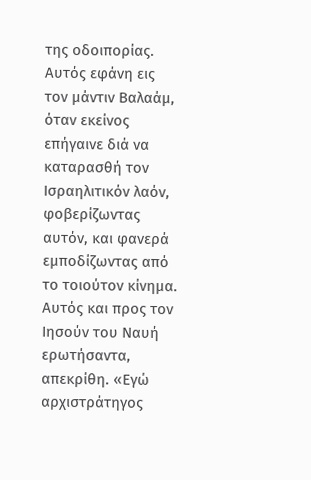της οδοιπορίας. Αυτός εφάνη εις τον μάντιν Βαλαάμ, όταν εκείνος επήγαινε διά να καταρασθή τον Ισραηλιτικόν λαόν, φοβερίζωντας αυτόν, και φανερά εμποδίζωντας από το τοιούτον κίνημα. Αυτός και προς τον Ιησούν του Ναυή ερωτήσαντα, απεκρίθη. «Εγώ αρχιστράτηγος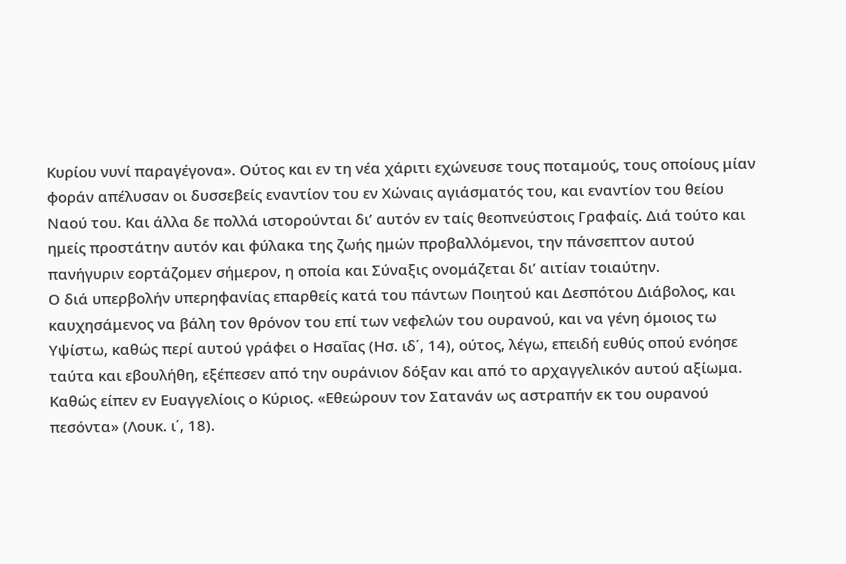Κυρίου νυνί παραγέγονα». Ούτος και εν τη νέα χάριτι εχώνευσε τους ποταμούς, τους οποίους μίαν φοράν απέλυσαν οι δυσσεβείς εναντίον του εν Χώναις αγιάσματός του, και εναντίον του θείου Ναού του. Και άλλα δε πολλά ιστορούνται δι’ αυτόν εν ταίς θεοπνεύστοις Γραφαίς. Διά τούτο και ημείς προστάτην αυτόν και φύλακα της ζωής ημών προβαλλόμενοι, την πάνσεπτον αυτού πανήγυριν εορτάζομεν σήμερον, η οποία και Σύναξις ονομάζεται δι’ αιτίαν τοιαύτην.
Ο διά υπερβολήν υπερηφανίας επαρθείς κατά του πάντων Ποιητού και Δεσπότου Διάβολος, και καυχησάμενος να βάλη τον θρόνον του επί των νεφελών του ουρανού, και να γένη όμοιος τω Υψίστω, καθώς περί αυτού γράφει ο Ησαΐας (Ησ. ιδ΄, 14), ούτος, λέγω, επειδή ευθύς οπού ενόησε ταύτα και εβουλήθη, εξέπεσεν από την ουράνιον δόξαν και από το αρχαγγελικόν αυτού αξίωμα. Καθώς είπεν εν Ευαγγελίοις ο Κύριος. «Εθεώρουν τον Σατανάν ως αστραπήν εκ του ουρανού πεσόντα» (Λουκ. ι΄, 18).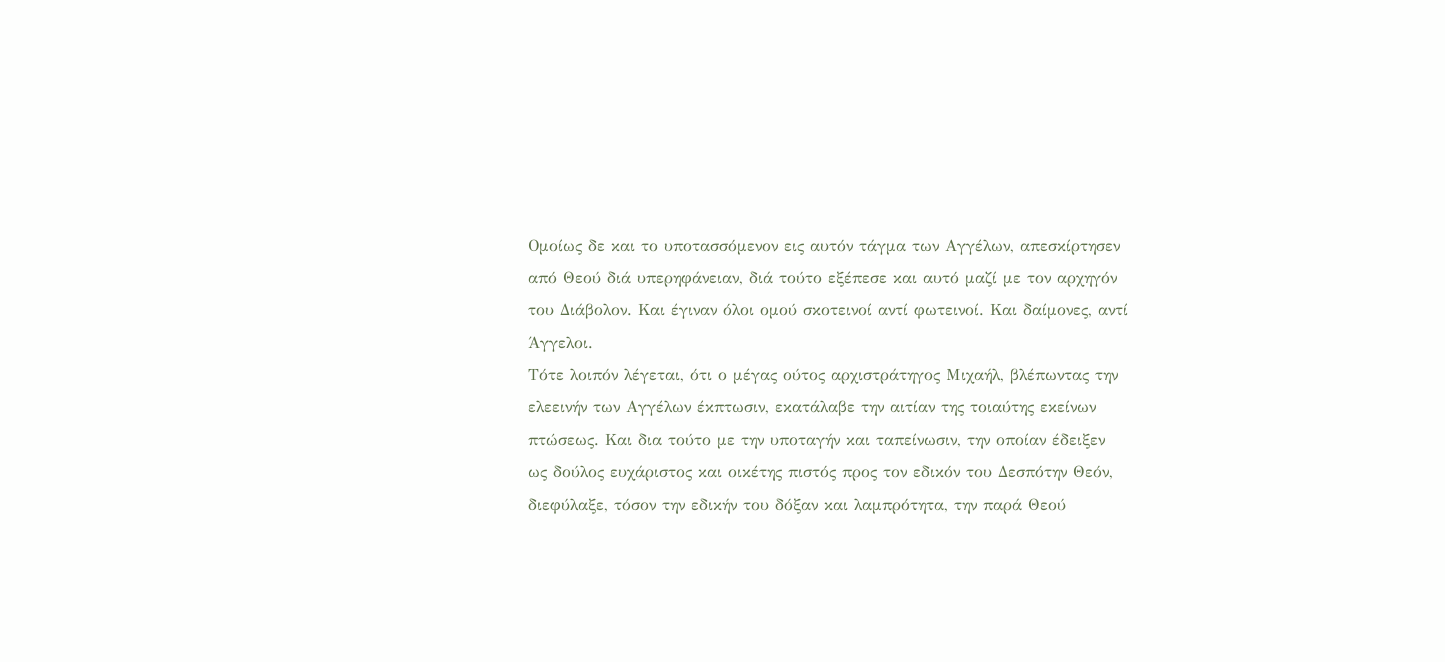Ομοίως δε και το υποτασσόμενον εις αυτόν τάγμα των Αγγέλων, απεσκίρτησεν από Θεού διά υπερηφάνειαν, διά τούτο εξέπεσε και αυτό μαζί με τον αρχηγόν του Διάβολον. Και έγιναν όλοι ομού σκοτεινοί αντί φωτεινοί. Και δαίμονες, αντί Άγγελοι.
Τότε λοιπόν λέγεται, ότι ο μέγας ούτος αρχιστράτηγος Μιχαήλ, βλέπωντας την ελεεινήν των Αγγέλων έκπτωσιν, εκατάλαβε την αιτίαν της τοιαύτης εκείνων πτώσεως. Και δια τούτο με την υποταγήν και ταπείνωσιν, την οποίαν έδειξεν ως δούλος ευχάριστος και οικέτης πιστός προς τον εδικόν του Δεσπότην Θεόν, διεφύλαξε, τόσον την εδικήν του δόξαν και λαμπρότητα, την παρά Θεού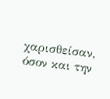χαρισθείσαν, όσον και την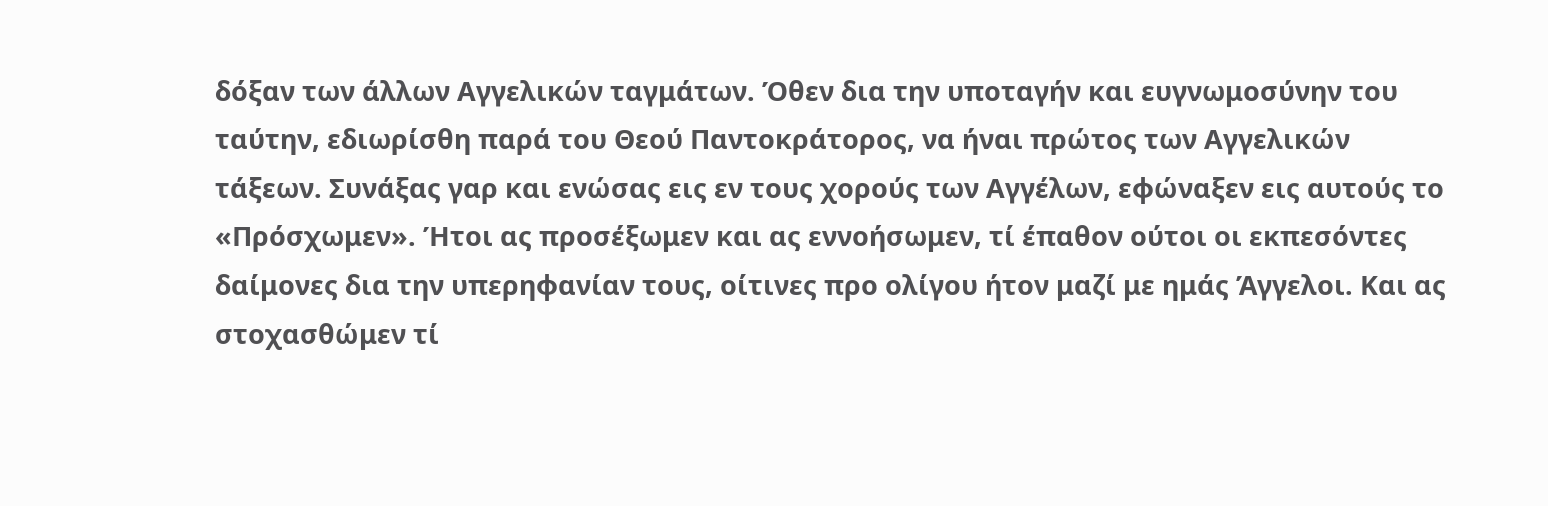δόξαν των άλλων Αγγελικών ταγμάτων. Όθεν δια την υποταγήν και ευγνωμοσύνην του ταύτην, εδιωρίσθη παρά του Θεού Παντοκράτορος, να ήναι πρώτος των Αγγελικών τάξεων. Συνάξας γαρ και ενώσας εις εν τους χορούς των Αγγέλων, εφώναξεν εις αυτούς το «Πρόσχωμεν». Ήτοι ας προσέξωμεν και ας εννοήσωμεν, τί έπαθον ούτοι οι εκπεσόντες δαίμονες δια την υπερηφανίαν τους, οίτινες προ ολίγου ήτον μαζί με ημάς Άγγελοι. Και ας στοχασθώμεν τί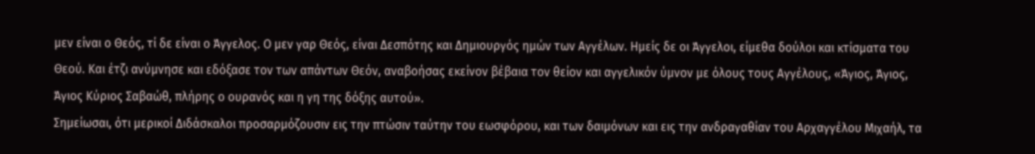μεν είναι ο Θεός, τί δε είναι ο Άγγελος. Ο μεν γαρ Θεός, είναι Δεσπότης και Δημιουργός ημών των Αγγέλων. Ημείς δε οι Άγγελοι, είμεθα δούλοι και κτίσματα του Θεού. Και έτζι ανύμνησε και εδόξασε τον των απάντων Θεόν, αναβοήσας εκείνον βέβαια τον θείον και αγγελικόν ύμνον με όλους τους Αγγέλους, «Άγιος, Άγιος, Άγιος Κύριος Σαβαώθ, πλήρης ο ουρανός και η γη της δόξης αυτού».
Σημείωσαι, ότι μερικοί Διδάσκαλοι προσαρμόζουσιν εις την πτώσιν ταύτην του εωσφόρου, και των δαιμόνων και εις την ανδραγαθίαν του Αρχαγγέλου Μιχαήλ, τα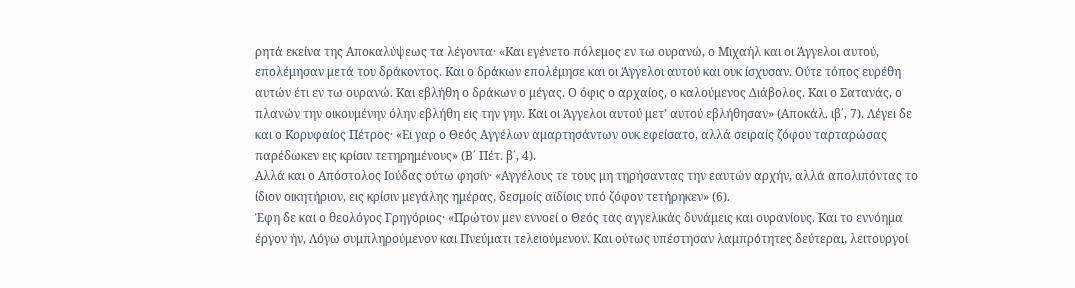ρητά εκείνα της Αποκαλύψεως τα λέγοντα· «Kαι εγένετο πόλεμος εν τω ουρανώ, ο Μιχαήλ και οι Άγγελοι αυτού, επολέμησαν μετά του δράκοντος. Kαι ο δράκων επολέμησε και οι Άγγελοι αυτού και ουκ ίσχυσαν. Ούτε τόπος ευρέθη αυτών έτι εν τω ουρανώ. Kαι εβλήθη ο δράκων ο μέγας. Ο όφις ο αρχαίος, ο καλούμενος Διάβολος. Kαι ο Σατανάς, ο πλανών την οικουμένην όλην εβλήθη εις την γην. Kαι οι Άγγελοι αυτού μετ’ αυτού εβλήθησαν» (Αποκάλ. ιβ΄, 7). Λέγει δε και ο Kορυφαίος Πέτρος· «Ει γαρ ο Θεός Αγγέλων αμαρτησάντων ουκ εφείσατο, αλλά σειραίς ζόφου ταρταρώσας παρέδωκεν εις κρίσιν τετηρημένους» (Β΄ Πέτ. β΄, 4).
Αλλά και ο Απόστολος Ιούδας ούτω φησίν· «Αγγέλους τε τους μη τηρήσαντας την εαυτών αρχήν, αλλά απολιπόντας το ίδιον οικητήριον, εις κρίσιν μεγάλης ημέρας, δεσμοίς αϊδίοις υπό ζόφον τετήρηκεν» (6).
Έφη δε και ο θεολόγος Γρηγόριος· «Πρώτον μεν εννοεί ο Θεός τας αγγελικάς δυνάμεις και ουρανίους. Kαι το εννόημα έργον ήν, Λόγω συμπληρούμενον και Πνεύματι τελειούμενον. Kαι ούτως υπέστησαν λαμπρότητες δεύτεραι, λειτουργοί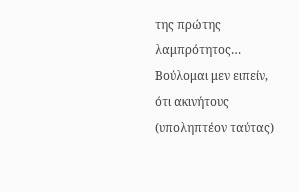της πρώτης λαμπρότητος… Βούλομαι μεν ειπείν, ότι ακινήτους (υποληπτέον ταύτας)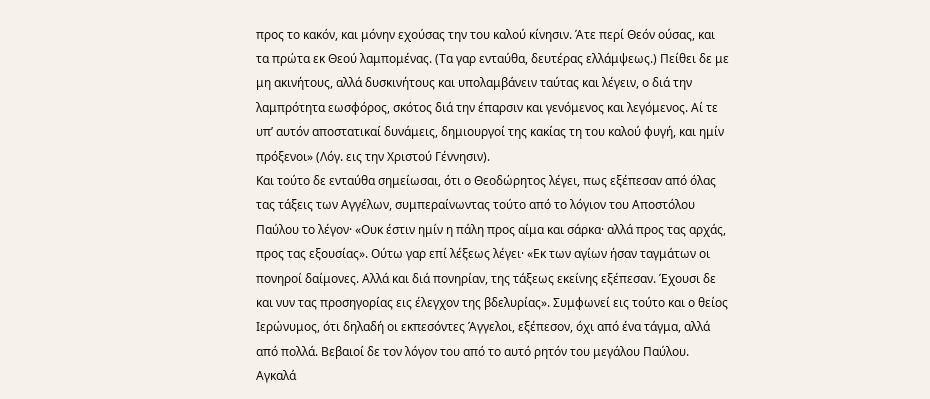προς το κακόν, και μόνην εχούσας την του καλού κίνησιν. Άτε περί Θεόν ούσας, και τα πρώτα εκ Θεού λαμπομένας. (Τα γαρ ενταύθα, δευτέρας ελλάμψεως.) Πείθει δε με μη ακινήτους, αλλά δυσκινήτους και υπολαμβάνειν ταύτας και λέγειν, ο διά την λαμπρότητα εωσφόρος, σκότος διά την έπαρσιν και γενόμενος και λεγόμενος. Αί τε υπ’ αυτόν αποστατικαί δυνάμεις, δημιουργοί της κακίας τη του καλού φυγή, και ημίν πρόξενοι» (Λόγ. εις την Χριστού Γέννησιν).
Και τούτο δε ενταύθα σημείωσαι, ότι ο Θεοδώρητος λέγει, πως εξέπεσαν από όλας τας τάξεις των Αγγέλων, συμπεραίνωντας τούτο από το λόγιον του Αποστόλου Παύλου το λέγον· «Ουκ έστιν ημίν η πάλη προς αίμα και σάρκα· αλλά προς τας αρχάς, προς τας εξουσίας». Ούτω γαρ επί λέξεως λέγει· «Εκ των αγίων ήσαν ταγμάτων οι πονηροί δαίμονες. Αλλά και διά πονηρίαν, της τάξεως εκείνης εξέπεσαν. Έχουσι δε και νυν τας προσηγορίας εις έλεγχον της βδελυρίας». Συμφωνεί εις τούτο και ο θείος Ιερώνυμος, ότι δηλαδή οι εκπεσόντες Άγγελοι, εξέπεσον, όχι από ένα τάγμα, αλλά από πολλά. Βεβαιοί δε τον λόγον του από το αυτό ρητόν του μεγάλου Παύλου.
Αγκαλά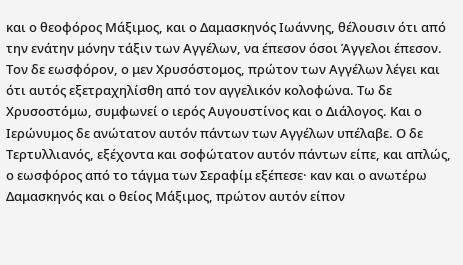και ο θεοφόρος Μάξιμος, και ο Δαμασκηνός Ιωάννης, θέλουσιν ότι από την ενάτην μόνην τάξιν των Αγγέλων, να έπεσον όσοι Άγγελοι έπεσον. Τον δε εωσφόρον, ο μεν Χρυσόστομος, πρώτον των Αγγέλων λέγει και ότι αυτός εξετραχηλίσθη από τον αγγελικόν κολοφώνα. Τω δε Χρυσοστόμω, συμφωνεί ο ιερός Αυγουστίνος και ο Διάλογος. Kαι ο Ιερώνυμος δε ανώτατον αυτόν πάντων των Αγγέλων υπέλαβε. Ο δε Τερτυλλιανός, εξέχοντα και σοφώτατον αυτόν πάντων είπε, και απλώς, ο εωσφόρος από το τάγμα των Σεραφίμ εξέπεσε· καν και ο ανωτέρω Δαμασκηνός και ο θείος Μάξιμος, πρώτον αυτόν είπον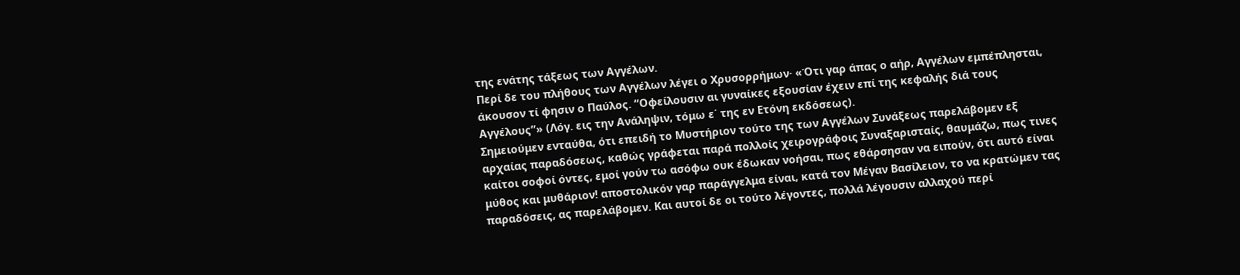της ενάτης τάξεως των Αγγέλων.
Περί δε του πλήθους των Αγγέλων λέγει ο Χρυσορρήμων· «Ότι γαρ άπας ο αήρ, Αγγέλων εμπέπλησται, άκουσον τί φησιν ο Παύλος. “Οφείλουσιν αι γυναίκες εξουσίαν έχειν επί της κεφαλής διά τους Αγγέλους”» (Λόγ. εις την Ανάληψιν, τόμω ε΄ της εν Ετόνη εκδόσεως).
Σημειούμεν ενταύθα, ότι επειδή το Μυστήριον τούτο της των Αγγέλων Συνάξεως παρελάβομεν εξ αρχαίας παραδόσεως, καθώς γράφεται παρά πολλοίς χειρογράφοις Συναξαρισταίς, θαυμάζω, πως τινες καίτοι σοφοί όντες, εμοί γούν τω ασόφω ουκ έδωκαν νοήσαι, πως εθάρσησαν να ειπούν, ότι αυτό είναι μύθος και μυθάριον! αποστολικόν γαρ παράγγελμα είναι, κατά τον Μέγαν Βασίλειον, το να κρατώμεν τας παραδόσεις, ας παρελάβομεν. Kαι αυτοί δε οι τούτο λέγοντες, πολλά λέγουσιν αλλαχού περί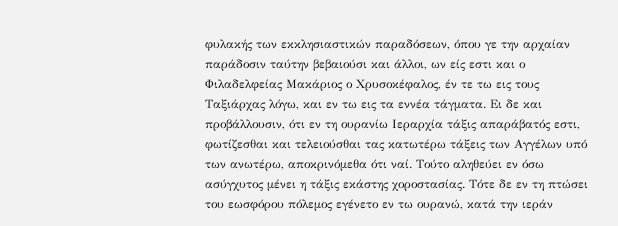φυλακής των εκκλησιαστικών παραδόσεων, όπου γε την αρχαίαν παράδοσιν ταύτην βεβαιούσι και άλλοι, ων είς εστι και ο Φιλαδελφείας Μακάριος ο Χρυσοκέφαλος, έν τε τω εις τους Ταξιάρχας λόγω, και εν τω εις τα εννέα τάγματα. Ει δε και προβάλλουσιν, ότι εν τη ουρανίω Ιεραρχία τάξις απαράβατός εστι, φωτίζεσθαι και τελειούσθαι τας κατωτέρω τάξεις των Αγγέλων υπό των ανωτέρω, αποκρινόμεθα ότι ναί. Τούτο αληθεύει εν όσω ασύγχυτος μένει η τάξις εκάστης χοροστασίας. Τότε δε εν τη πτώσει του εωσφόρου πόλεμος εγένετο εν τω ουρανώ, κατά την ιεράν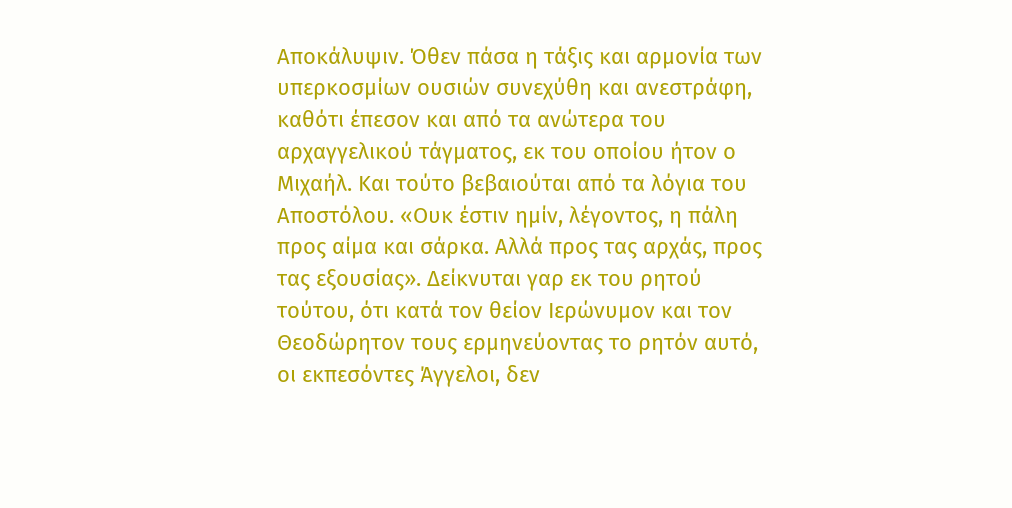Αποκάλυψιν. Όθεν πάσα η τάξις και αρμονία των υπερκοσμίων ουσιών συνεχύθη και ανεστράφη, καθότι έπεσον και από τα ανώτερα του αρχαγγελικού τάγματος, εκ του οποίου ήτον ο Μιχαήλ. Kαι τούτο βεβαιούται από τα λόγια του Αποστόλου. «Ουκ έστιν ημίν, λέγοντος, η πάλη προς αίμα και σάρκα. Αλλά προς τας αρχάς, προς τας εξουσίας». Δείκνυται γαρ εκ του ρητού τούτου, ότι κατά τον θείον Ιερώνυμον και τον Θεοδώρητον τους ερμηνεύοντας το ρητόν αυτό, οι εκπεσόντες Άγγελοι, δεν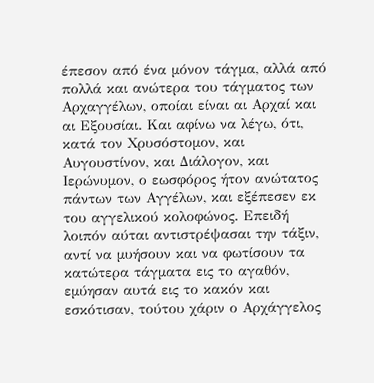έπεσον από ένα μόνον τάγμα, αλλά από πολλά και ανώτερα του τάγματος των Αρχαγγέλων, οποίαι είναι αι Αρχαί και αι Εξουσίαι. Kαι αφίνω να λέγω, ότι, κατά τον Χρυσόστομον, και Αυγουστίνον, και Διάλογον, και Ιερώνυμον, ο εωσφόρος ήτον ανώτατος πάντων των Αγγέλων, και εξέπεσεν εκ του αγγελικού κολοφώνος. Επειδή λοιπόν αύται αντιστρέψασαι την τάξιν, αντί να μυήσουν και να φωτίσουν τα κατώτερα τάγματα εις το αγαθόν, εμύησαν αυτά εις το κακόν και εσκότισαν, τούτου χάριν ο Αρχάγγελος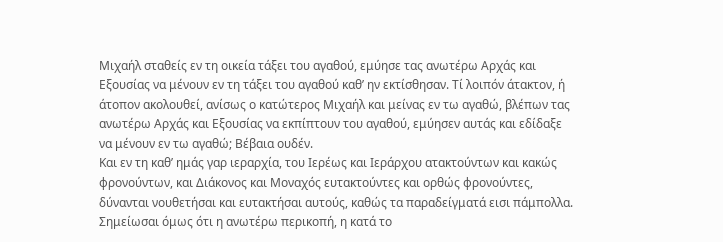Μιχαήλ σταθείς εν τη οικεία τάξει του αγαθού, εμύησε τας ανωτέρω Αρχάς και Εξουσίας να μένουν εν τη τάξει του αγαθού καθ’ ην εκτίσθησαν. Τί λοιπόν άτακτον, ή άτοπον ακολουθεί, ανίσως ο κατώτερος Μιχαήλ και μείνας εν τω αγαθώ, βλέπων τας ανωτέρω Αρχάς και Εξουσίας να εκπίπτουν του αγαθού, εμύησεν αυτάς και εδίδαξε να μένουν εν τω αγαθώ; Βέβαια ουδέν.
Kαι εν τη καθ’ ημάς γαρ ιεραρχία, του Ιερέως και Ιεράρχου ατακτούντων και κακώς φρονούντων, και Διάκονος και Μοναχός ευτακτούντες και ορθώς φρονούντες, δύνανται νουθετήσαι και ευτακτήσαι αυτούς, καθώς τα παραδείγματά εισι πάμπολλα. Σημείωσαι όμως ότι η ανωτέρω περικοπή, η κατά το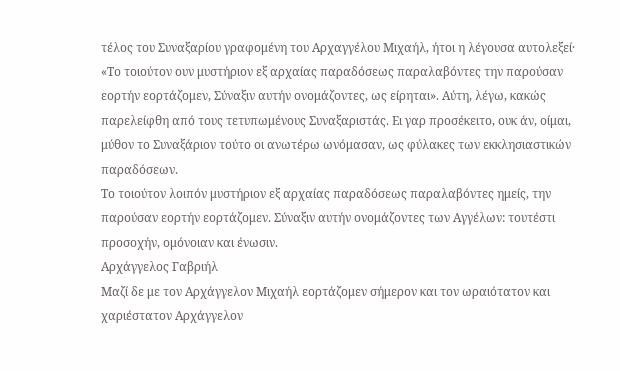τέλος του Συναξαρίου γραφομένη του Αρχαγγέλου Μιχαήλ, ήτοι η λέγουσα αυτολεξεί· «Το τοιούτον ουν μυστήριον εξ αρχαίας παραδόσεως παραλαβόντες την παρούσαν εορτήν εορτάζομεν, Σύναξιν αυτήν ονομάζοντες, ως είρηται». Αύτη, λέγω, κακώς παρελείφθη από τους τετυπωμένους Συναξαριστάς. Ει γαρ προσέκειτο, ουκ άν, οίμαι, μύθον το Συναξάριον τούτο οι ανωτέρω ωνόμασαν, ως φύλακες των εκκλησιαστικών παραδόσεων.
Το τοιούτον λοιπόν μυστήριον εξ αρχαίας παραδόσεως παραλαβόντες ημείς, την παρούσαν εορτήν εορτάζομεν. Σύναξιν αυτήν ονομάζοντες των Αγγέλων: τουτέστι προσοχήν, ομόνοιαν και ένωσιν.
Αρχάγγελος Γαβριήλ
Μαζί δε με τον Αρχάγγελον Μιχαήλ εορτάζομεν σήμερον και τον ωραιότατον και χαριέστατον Αρχάγγελον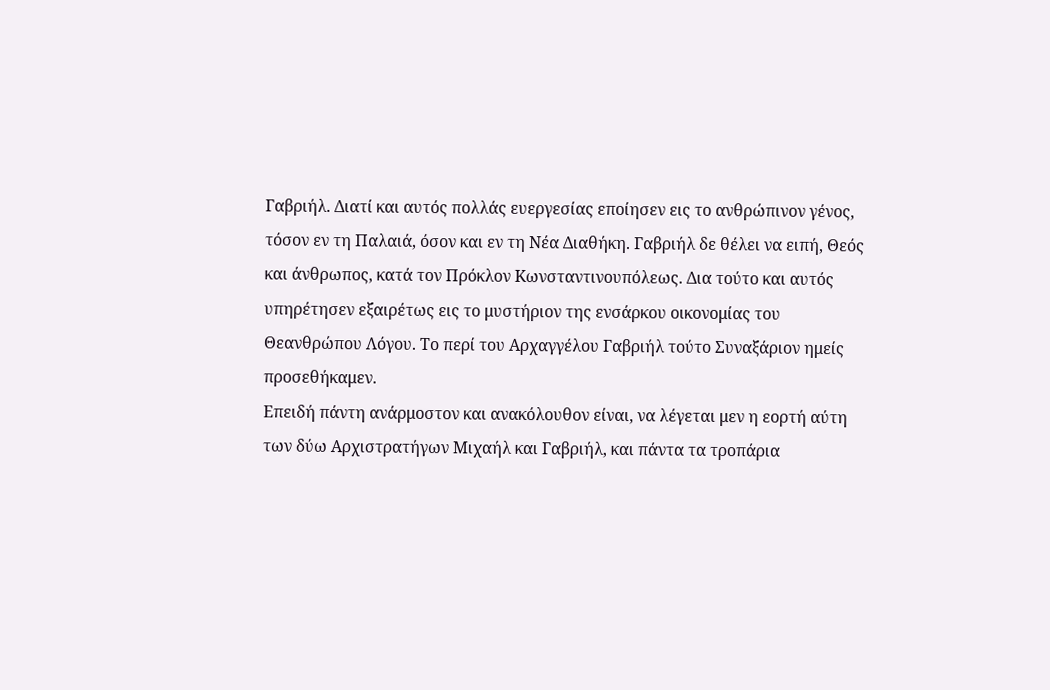Γαβριήλ. Διατί και αυτός πολλάς ευεργεσίας εποίησεν εις το ανθρώπινον γένος, τόσον εν τη Παλαιά, όσον και εν τη Νέα Διαθήκη. Γαβριήλ δε θέλει να ειπή, Θεός και άνθρωπος, κατά τον Πρόκλον Kωνσταντινουπόλεως. Δια τούτο και αυτός υπηρέτησεν εξαιρέτως εις το μυστήριον της ενσάρκου οικονομίας του Θεανθρώπου Λόγου. Το περί του Αρχαγγέλου Γαβριήλ τούτο Συναξάριον ημείς προσεθήκαμεν.
Επειδή πάντη ανάρμοστον και ανακόλουθον είναι, να λέγεται μεν η εορτή αύτη των δύω Αρχιστρατήγων Μιχαήλ και Γαβριήλ, και πάντα τα τροπάρια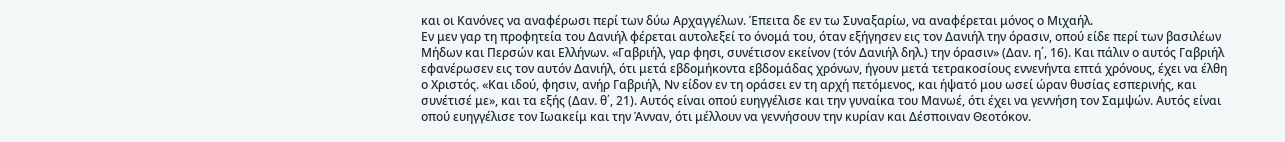και οι Kανόνες να αναφέρωσι περί των δύω Αρχαγγέλων. Έπειτα δε εν τω Συναξαρίω, να αναφέρεται μόνος ο Μιχαήλ.
Εν μεν γαρ τη προφητεία του Δανιήλ φέρεται αυτολεξεί το όνομά του, όταν εξήγησεν εις τον Δανιήλ την όρασιν, οπού είδε περί των βασιλέων Μήδων και Περσών και Ελλήνων. «Γαβριήλ, γαρ φησι, συνέτισον εκείνον (τόν Δανιήλ δηλ.) την όρασιν» (Δαν. η΄, 16). Και πάλιν ο αυτός Γαβριήλ εφανέρωσεν εις τον αυτόν Δανιήλ, ότι μετά εβδομήκοντα εβδομάδας χρόνων, ήγουν μετά τετρακοσίους εννενήντα επτά χρόνους, έχει να έλθη ο Χριστός. «Και ιδού, φησιν, ανήρ Γαβριήλ, Νν είδον εν τη οράσει εν τη αρχή πετόμενος, και ήψατό μου ωσεί ώραν θυσίας εσπερινής, και συνέτισέ με», και τα εξής (Δαν. θ΄, 21). Αυτός είναι οπού ευηγγέλισε και την γυναίκα του Μανωέ, ότι έχει να γεννήση τον Σαμψών. Αυτός είναι οπού ευηγγέλισε τον Ιωακείμ και την Άνναν, ότι μέλλουν να γεννήσουν την κυρίαν και Δέσποιναν Θεοτόκον.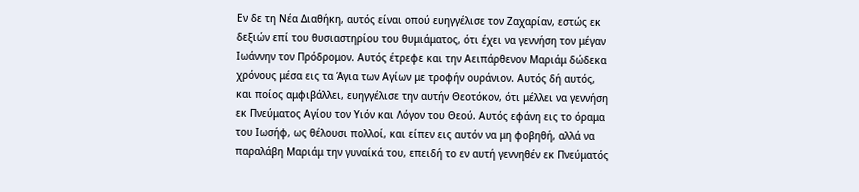Εν δε τη Νέα Διαθήκη, αυτός είναι οπού ευηγγέλισε τον Ζαχαρίαν, εστώς εκ δεξιών επί του θυσιαστηρίου του θυμιάματος, ότι έχει να γεννήση τον μέγαν Ιωάννην τον Πρόδρομον. Αυτός έτρεφε και την Αειπάρθενον Μαριάμ δώδεκα χρόνους μέσα εις τα Άγια των Αγίων με τροφήν ουράνιον. Αυτός δή αυτός, και ποίος αμφιβάλλει, ευηγγέλισε την αυτήν Θεοτόκον, ότι μέλλει να γεννήση εκ Πνεύματος Αγίου τον Υιόν και Λόγον του Θεού. Αυτός εφάνη εις το όραμα του Ιωσήφ, ως θέλουσι πολλοί, και είπεν εις αυτόν να μη φοβηθή, αλλά να παραλάβη Μαριάμ την γυναίκά του, επειδή το εν αυτή γεννηθέν εκ Πνεύματός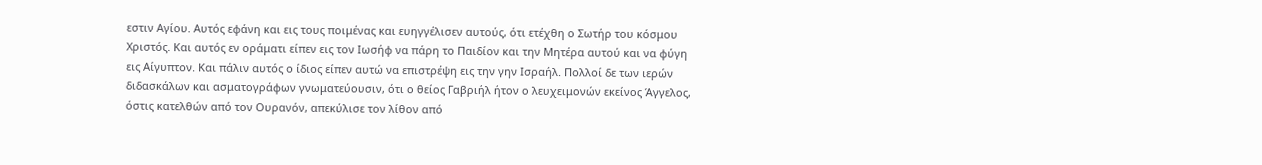εστιν Αγίου. Αυτός εφάνη και εις τους ποιμένας και ευηγγέλισεν αυτούς, ότι ετέχθη ο Σωτήρ του κόσμου Χριστός. Και αυτός εν οράματι είπεν εις τον Ιωσήφ να πάρη το Παιδίον και την Μητέρα αυτού και να φύγη εις Αίγυπτον. Και πάλιν αυτός ο ίδιος είπεν αυτώ να επιστρέψη εις την γην Ισραήλ. Πολλοί δε των ιερών διδασκάλων και ασματογράφων γνωματεύουσιν, ότι ο θείος Γαβριήλ ήτον ο λευχειμονών εκείνος Άγγελος, όστις κατελθών από τον Ουρανόν, απεκύλισε τον λίθον από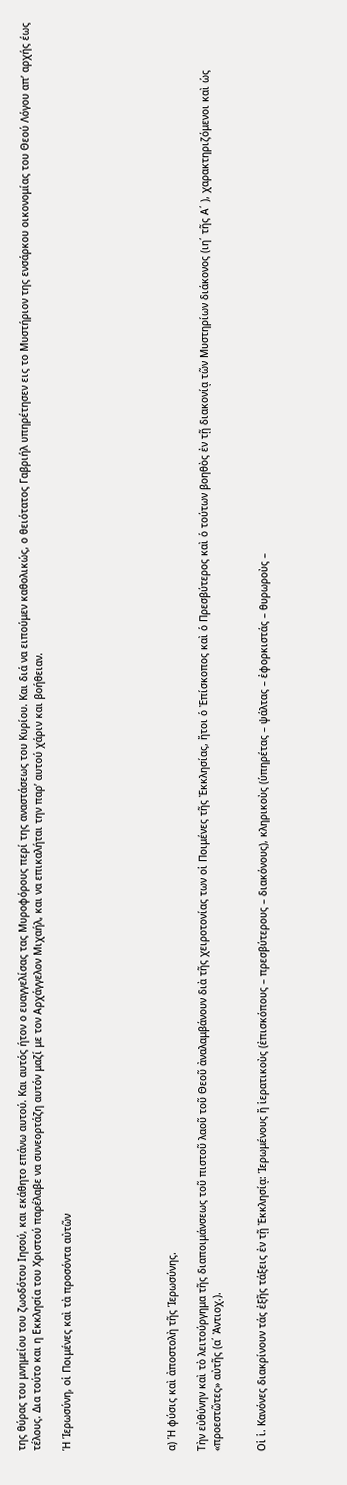της θύρας του μνημείου του ζωοδότου Ιησού, και εκάθητο επάνω αυτού. Και αυτός ήτον ο ευαγγελίσας τας Μυροφόρους περί της αναστάσεως του Κυρίου. Και διά να ειπούμεν καθολικώς, ο θειότατος Γαβριήλ υπηρέτησεν εις το Μυστήριον της ενσάρκου οικονομίας του Θεού Λόγου απ’ αρχής έως τέλους. Δια τούτο και η Εκκλησία του Χριστού παρέλαβε να συνεορτάζη αυτόν μαζί με τον Αρχάγγελον Μιχαήλ, και να επικαλήται την παρ’ αυτού χάριν και βοήθειαν.

Ἡ Ἱερωσύνη, οἱ Ποιμένες καὶ τὰ προσόντα αὐτῶν






α) Ἡ φύσις καὶ ἀποστολὴ τῆς Ἱερωσύνης.

Τὴν εὐθύνην καὶ τὸ λειτούργημα τῆς διαποιμάνσεως τοῦ πιστοῦ λαοῦ τοῦ Θεοῦ ἀναλαμβάνουν διὰ τῆς χειροτονίας των οἱ Ποιμένες τῆς Ἐκκλησίας, ἤτοι ὁ Ἐπίσκοπος καὶ ὁ Πρεσβύτερος καὶ ὁ τούτων βοηθὸς ἐν τῇ διακονίᾳ τῶν Μυστηρίων διάκονος (ιη΄ τῆς Α΄ ), χαρακτηριζόμενοι καὶ ὡς «προεστῶτες» αὐτῆς (α΄ Ἀντιοχ.).


Οἱ ἱ. Κανόνες διακρίνουν τάς ἑξῆς τάξεις ἐν τῇ Ἐκκλησίᾳ: Ἱερωμένους ἤ ἱερατικοὺς (ἐπισκόπους – πρεσβύτερους – διακόνους), κληρικοὺς (ὑπηρέτας – ψάλτας – ἐφορκιστάς – θυρωροὺς –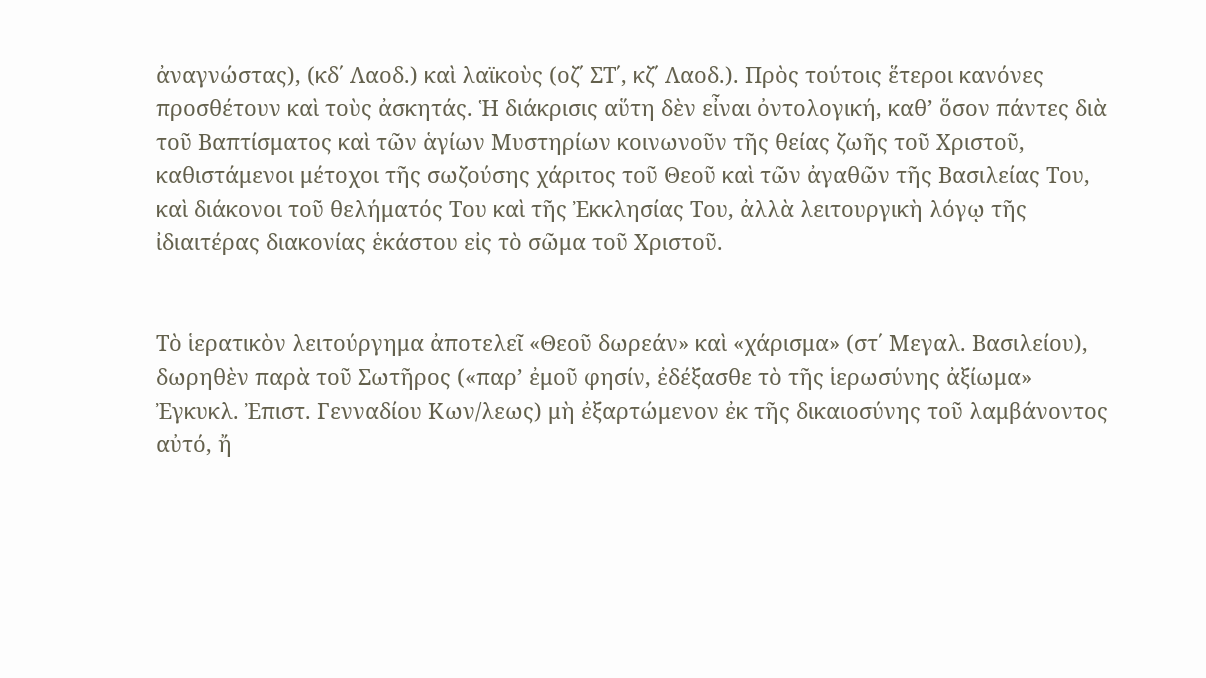ἀναγνώστας), (κδ΄ Λαοδ.) καὶ λαϊκοὺς (οζ΄ ΣΤ΄, κζ΄ Λαοδ.). Πρὸς τούτοις ἕτεροι κανόνες προσθέτουν καὶ τοὺς ἀσκητάς. Ἡ διάκρισις αὕτη δὲν εἶναι ὀντολογική, καθ’ ὅσον πάντες διὰ τοῦ Βαπτίσματος καὶ τῶν ἁγίων Μυστηρίων κοινωνοῦν τῆς θείας ζωῆς τοῦ Χριστοῦ, καθιστάμενοι μέτοχοι τῆς σωζούσης χάριτος τοῦ Θεοῦ καὶ τῶν ἀγαθῶν τῆς Βασιλείας Του, καὶ διάκονοι τοῦ θελήματός Του καὶ τῆς Ἐκκλησίας Του, ἀλλὰ λειτουργικὴ λόγῳ τῆς ἰδιαιτέρας διακονίας ἑκάστου εἰς τὸ σῶμα τοῦ Χριστοῦ.


Τὸ ἱερατικὸν λειτούργημα ἀποτελεῖ «Θεοῦ δωρεάν» καὶ «χάρισμα» (στ΄ Μεγαλ. Βασιλείου), δωρηθὲν παρὰ τοῦ Σωτῆρος («παρ’ ἐμοῦ φησίν, ἐδέξασθε τὸ τῆς ἱερωσύνης ἀξίωμα» Ἐγκυκλ. Ἐπιστ. Γενναδίου Κων/λεως) μὴ ἐξαρτώμενον ἐκ τῆς δικαιοσύνης τοῦ λαμβάνοντος αὐτό, ἤ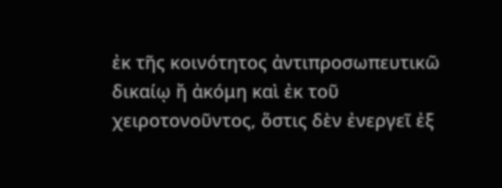ἐκ τῆς κοινότητος ἀντιπροσωπευτικῶ δικαίῳ ἤ ἀκόμη καὶ ἐκ τοῦ χειροτονοῦντος, ὅστις δὲν ἐνεργεῖ ἐξ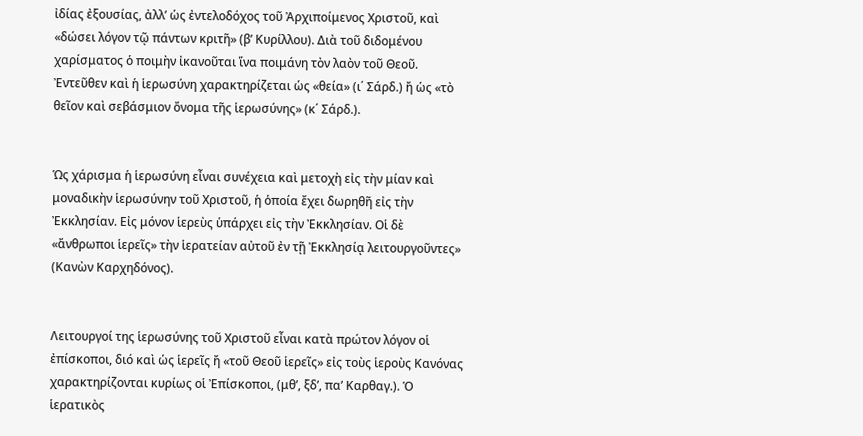ἰδίας ἐξουσίας, ἀλλ’ ὡς ἐντελοδόχος τοῦ Ἀρχιποίμενος Χριστοῦ, καὶ «δώσει λόγον τῷ πάντων κριτῆ» (β’ Κυρίλλου). Διὰ τοῦ διδομένου χαρίσματος ὁ ποιμὴν ἰκανοῦται ἵνα ποιμάνη τὸν λαὸν τοῦ Θεοῦ. Ἐντεῦθεν καὶ ἡ ἱερωσύνη χαρακτηρίζεται ὡς «θεία» (ι΄ Σάρδ.) ἤ ὡς «τὸ θεῖον καὶ σεβάσμιον ὄνομα τῆς ἱερωσύνης» (κ΄ Σάρδ.).


Ὡς χάρισμα ἡ ἱερωσύνη εἶναι συνέχεια καὶ μετοχὴ εἰς τὴν μίαν καὶ μοναδικὴν ἱερωσύνην τοῦ Χριστοῦ, ἡ ὁποία ἔχει δωρηθῆ εἰς τὴν Ἐκκλησίαν. Εἰς μόνον ἱερεὺς ὑπάρχει εἰς τὴν Ἐκκλησίαν. Οἱ δὲ «ἄνθρωποι ἱερεῖς» τὴν ἱερατείαν αὐτοῦ ἐν τῇ Ἐκκλησίᾳ λειτουργοῦντες» (Κανὼν Καρχηδόνος).


Λειτουργοί της ἱερωσύνης τοῦ Χριστοῦ εἶναι κατὰ πρώτον λόγον οἱ ἐπίσκοποι, διό καὶ ὡς ἱερεῖς ἤ «τοῦ Θεοῦ ἱερεῖς» εἰς τοὺς ἱεροὺς Κανόνας χαρακτηρίζονται κυρίως οἱ Ἐπίσκοποι, (μθ’, ξδ’, πα’ Καρθαγ.). Ὁ ἱερατικὸς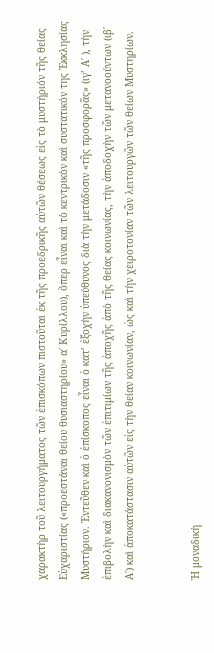χαρακτὴρ τοῦ λειτουργήματος τῶν ἐπισκόπων πιστοῦται ἐκ τῆς προεδρικῆς αὐτῶν θέσεως εἰς τὸ μυστήριόν τῆς θείας Εὐχαριστίας («προεστάναι θείου θυσιαστηρίου» α΄ Κυρίλλου), ὅπερ εἶναι καὶ τὸ κεντρικὸν καὶ συστατικόν της Ἐκκλησίας Μυστήριον. Ἐντεῦθεν καὶ ὁ ἐπίσκοπος εἶναι ὁ κατ’ ἐξοχὴν ὑπεύθυνος διὰ τὴν μετάδοσιν «τῆς προσφορᾶς» (ιγ’ Α΄ ), τὴν ἐπιβολὴν καὶ διακανονισμὸν τῶν ἐπιτιμίων τῆς ἀποχῆς ἀπὸ τῆς θείας κοινωνίας, τὴν ἀποδοχὴν τῶν μετανοούντων (ιβ΄ Α΄) καὶ ἀποκατάστασιν αὐτῶν εἰς τὴν θείαν κοινωνίαν, ὡς καὶ τὴν χειροτονίαν τῶν λειτουργῶν τῶν θείων Μυστηρίων.


Ἡ μοναδικὴ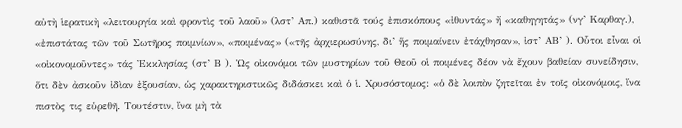αὐτὴ ἱερατικὴ «λειτουργία καὶ φροντὶς τοῦ λαοῦ» (λστ’ Απ.) καθιστᾶ τούς ἐπισκόπους «ἰθυντάς» ἤ «καθηγητάς» (νγ’ Καρθαγ.), «ἐπιστάτας τῶν τοῦ Σωτῆρος ποιμνίων», «ποιμένας» («τῆς ἀρχιερωσύνης, δι’ ἥς ποιμαίνειν ἐτάχθησαν», ἰστ’ ΑΒ’ ). Οὗτοι εἶναι οἱ «οἰκονομοῦντες» τάς Ἐκκλησίας (στ’ Β ). Ὡς οἰκονόμοι τῶν μυστηρίων τοῦ Θεοῦ οἱ ποιμένες δέον νὰ ἔχουν βαθείαν συνείδησιν, ὅτι δὲν ἀσκοῦν ἰδὶαν ἐξουσίαν, ὡς χαρακτηριστικῶς διδάσκει καὶ ὁ ἱ. Χρυσόστομος: «ὁ δὲ λοιπὸν ζητεῖται ἐν τοῖς οἰκονόμοις, ἵνα πιστὸς τις εὑρεθῆ. Τουτέστιν, ἵνα μὴ τὰ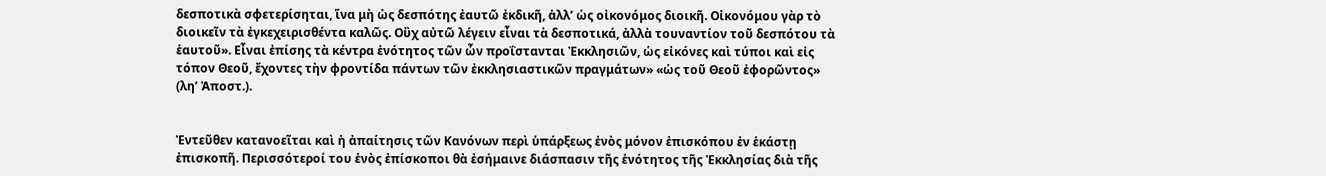δεσποτικὰ σφετερίσηται, ἵνα μὴ ὡς δεσπότης ἐαυτῶ ἐκδικῆ, ἀλλ’ ὡς οἰκονόμος διοικῆ. Οἰκονόμου γὰρ τὸ διοικεῖν τὰ ἐγκεχειρισθέντα καλῶς. Οὒχ αὐτῶ λέγειν εἶναι τὰ δεσποτικά, ἀλλὰ τουναντίον τοῦ δεσπότου τὰ ἑαυτοῦ». Εἶναι ἐπίσης τὰ κέντρα ἑνότητος τῶν ὧν προΐστανται Ἐκκλησιῶν, ὡς εἰκόνες καὶ τύποι καὶ εἰς τόπον Θεοῦ, ἔχοντες τὴν φροντίδα πάντων τῶν ἐκκλησιαστικῶν πραγμάτων» «ὡς τοῦ Θεοῦ ἐφορῶντος» (λη’ Ἀποστ.).


Ἐντεῦθεν κατανοεῖται καὶ ἡ ἀπαίτησις τῶν Κανόνων περὶ ὑπάρξεως ἑνὸς μόνον ἐπισκόπου ἐν ἑκάστῃ ἐπισκοπῆ. Περισσότεροί του ἑνὸς ἐπίσκοποι θὰ ἐσήμαινε διάσπασιν τῆς ἑνότητος τῆς Ἐκκλησίας διὰ τῆς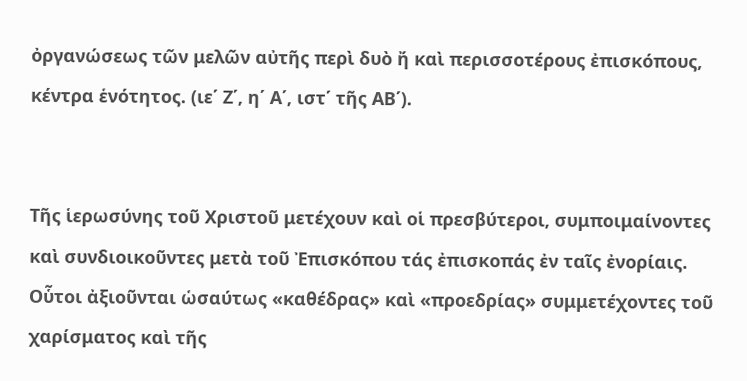ὀργανώσεως τῶν μελῶν αὐτῆς περὶ δυὸ ἤ καὶ περισσοτέρους ἐπισκόπους, κέντρα ἑνότητος. (ιε΄ Ζ΄, η΄ Α΄, ιστ΄ τῆς ΑΒ΄).


Τῆς ἱερωσύνης τοῦ Χριστοῦ μετέχουν καὶ οἱ πρεσβύτεροι, συμποιμαίνοντες καὶ συνδιοικοῦντες μετὰ τοῦ Ἐπισκόπου τάς ἐπισκοπάς ἐν ταῖς ἐνορίαις. Οὗτοι ἀξιοῦνται ὡσαύτως «καθέδρας» καὶ «προεδρίας» συμμετέχοντες τοῦ χαρίσματος καὶ τῆς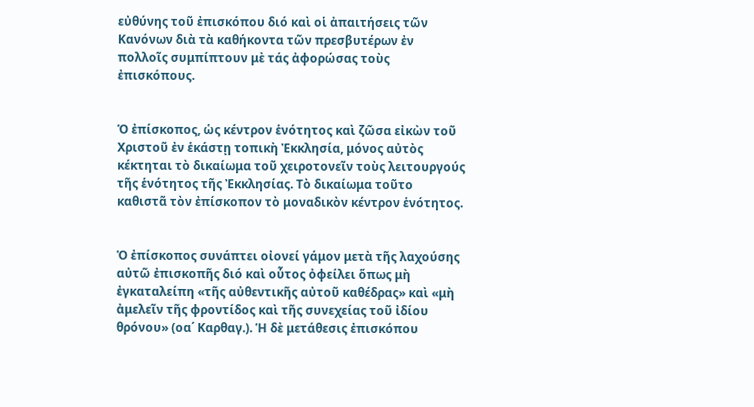εὐθύνης τοῦ ἐπισκόπου διό καὶ οἱ ἀπαιτήσεις τῶν Κανόνων διὰ τὰ καθήκοντα τῶν πρεσβυτέρων ἐν πολλοῖς συμπίπτουν μὲ τάς ἀφορώσας τοὺς ἐπισκόπους.


Ὁ ἐπίσκοπος, ὡς κέντρον ἑνότητος καὶ ζῶσα εἰκὼν τοῦ Χριστοῦ ἐν ἑκάστῃ τοπικὴ Ἐκκλησία, μόνος αὐτὸς κέκτηται τὸ δικαίωμα τοῦ χειροτονεῖν τοὺς λειτουργούς τῆς ἑνότητος τῆς Ἐκκλησίας. Τὸ δικαίωμα τοῦτο καθιστᾶ τὸν ἐπίσκοπον τὸ μοναδικὸν κέντρον ἑνότητος.


Ὁ ἐπίσκοπος συνάπτει οἰονεί γάμον μετὰ τῆς λαχούσης αὐτῶ ἐπισκοπῆς διό καὶ οὗτος ὀφείλει ὅπως μὴ ἐγκαταλείπη «τῆς αὐθεντικῆς αὐτοῦ καθέδρας» καὶ «μὴ ἀμελεῖν τῆς φροντίδος καὶ τῆς συνεχείας τοῦ ἰδίου θρόνου» (οα΄ Καρθαγ.). Ἡ δὲ μετάθεσις ἐπισκόπου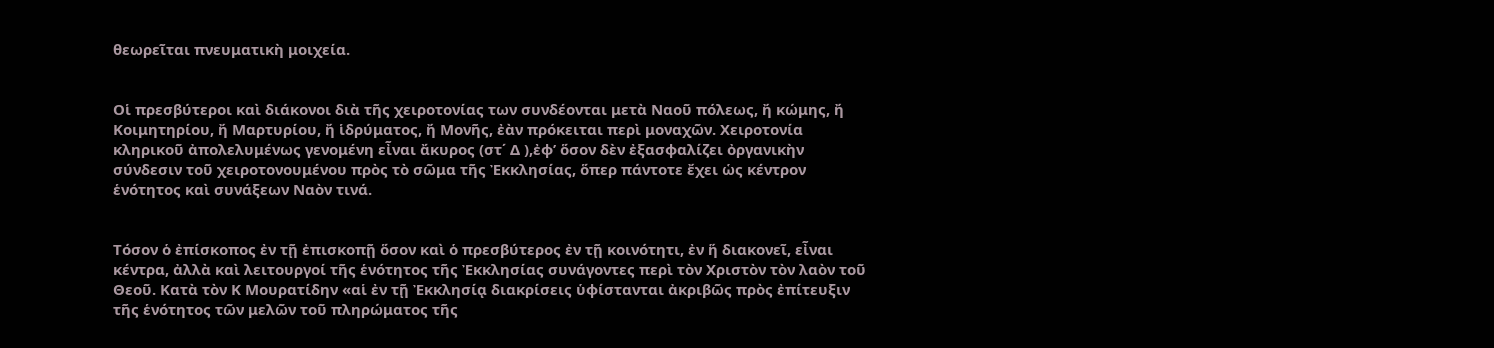θεωρεῖται πνευματικὴ μοιχεία.


Οἱ πρεσβύτεροι καὶ διάκονοι διὰ τῆς χειροτονίας των συνδέονται μετὰ Ναοῦ πόλεως, ἤ κώμης, ἤ Κοιμητηρίου, ἤ Μαρτυρίου, ἤ ἱδρύματος, ἤ Μονῆς, ἐὰν πρόκειται περὶ μοναχῶν. Χειροτονία κληρικοῦ ἀπολελυμένως γενομένη εἶναι ἄκυρος (στ΄ Δ ),ἐφ’ ὅσον δὲν ἐξασφαλίζει ὀργανικὴν σύνδεσιν τοῦ χειροτονουμένου πρὸς τὸ σῶμα τῆς Ἐκκλησίας, ὅπερ πάντοτε ἔχει ὡς κέντρον ἑνότητος καὶ συνάξεων Ναὸν τινά.


Τόσον ὁ ἐπίσκοπος ἐν τῇ ἐπισκοπῇ ὅσον καὶ ὁ πρεσβύτερος ἐν τῇ κοινότητι, ἐν ἥ διακονεῖ, εἶναι κέντρα, ἀλλὰ καὶ λειτουργοί τῆς ἑνότητος τῆς Ἐκκλησίας συνάγοντες περὶ τὸν Χριστὸν τὸν λαὸν τοῦ Θεοῦ. Κατὰ τὸν Κ Μουρατίδην «αἱ ἐν τῇ Ἐκκλησίᾳ διακρίσεις ὑφίστανται ἀκριβῶς πρὸς ἐπίτευξιν τῆς ἑνότητος τῶν μελῶν τοῦ πληρώματος τῆς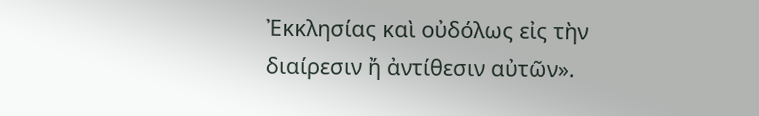Ἐκκλησίας καὶ οὐδόλως εἰς τὴν διαίρεσιν ἤ ἀντίθεσιν αὐτῶν».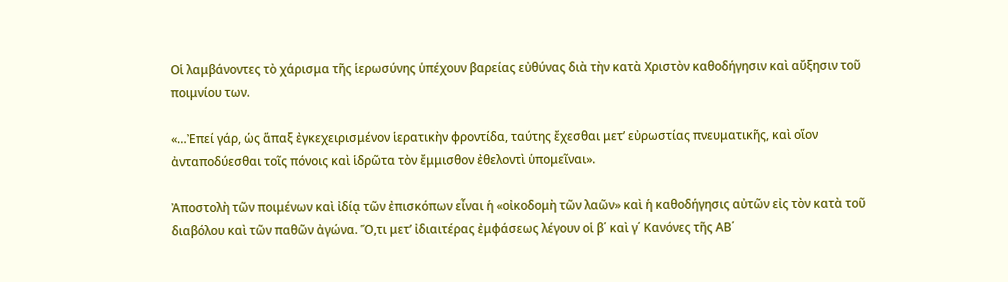Οἱ λαμβάνοντες τὸ χάρισμα τῆς ἱερωσύνης ὑπέχουν βαρείας εὐθύνας διὰ τὴν κατὰ Χριστὸν καθοδήγησιν καὶ αὔξησιν τοῦ ποιμνίου των.

«…Ἐπεί γάρ, ὡς ἅπαξ ἐγκεχειρισμένον ἱερατικὴν φροντίδα, ταύτης ἔχεσθαι μετ’ εὐρωστίας πνευματικῆς, καὶ οἵον ἀνταποδύεσθαι τοῖς πόνοις καὶ ἱδρῶτα τὸν ἔμμισθον ἐθελοντὶ ὑπομεῖναι».

Ἀποστολὴ τῶν ποιμένων καὶ ἰδίᾳ τῶν ἐπισκόπων εἶναι ἡ «οἰκοδομὴ τῶν λαῶν» καὶ ἡ καθοδήγησις αὐτῶν εἰς τὸν κατὰ τοῦ διαβόλου καὶ τῶν παθῶν ἀγώνα. Ὅ,τι μετ’ ἰδιαιτέρας ἐμφάσεως λέγουν οἱ β΄ καὶ γ΄ Κανόνες τῆς ΑΒ΄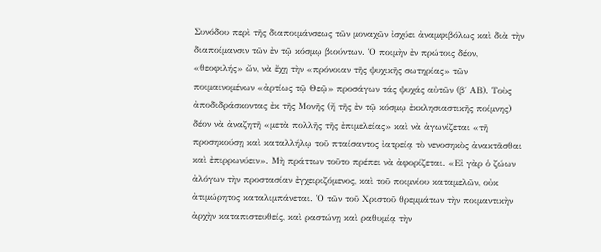Συνόδου περὶ τῆς διαποιμάνσεως τῶν μοναχῶν ἰσχύει ἀναμφιβόλως καὶ διὰ τὴν διαποίμανσιν τῶν ἐν τῷ κόσμῳ βιούντων. Ὁ ποιμὴν ἐν πρώτοις δέον, «θεοφιλής» ὤν, νὰ ἔχῃ τὴν «πρόνοιαν τῆς ψυχικῆς σωτηρίας» τῶν ποιμαινομένων «ἀρτίως τῷ Θεῷ» προσάγων τάς ψυχάς αὐτῶν (β΄ ΑΒ). Τοὺς ἀποδιδράσκοντας ἐκ τῆς Μονῆς (ἤ τῆς ἐν τῷ κόσμῳ ἐκκλησιαστικῆς ποίμνης) δέον νὰ ἀναζητῆ «μετὰ πολλῆς τῆς ἐπιμελείας» καὶ νὰ ἀγωνίζεται «τῆ προσηκούσῃ καὶ καταλλήλῳ τοῦ πταίσαντος ἰατρείᾳ τὸ νενοσηκὸς ἀνακτᾶσθαι καὶ ἐπιρρωνύειν». Μὴ πράττων τοῦτο πρέπει νὰ ἀφορίζεται. «Εἰ γὰρ ὁ ζώων ἀλόγων τὴν προστασίαν ἐγχειριζόμενος, καὶ τοῦ ποιμνίου καταμελῶν, οὐκ ἀτιμώρητος καταλιμπάνεται. Ὁ τῶν τοῦ Χριστοῦ θρεμμάτων τὴν ποιμαντικὴν ἀρχὴν καταπιστευθείς, καὶ ραστώνῃ καὶ ραθυμίᾳ τὴν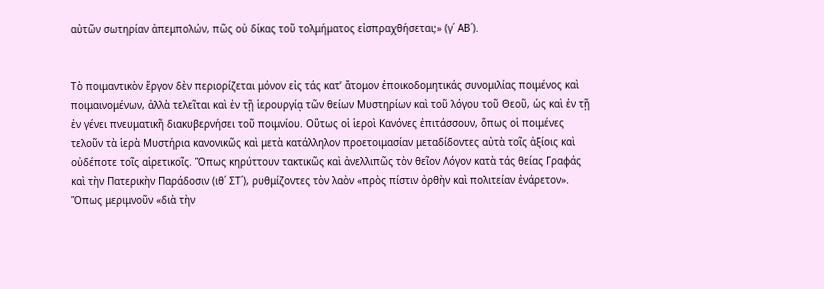αὐτῶν σωτηρίαν ἀπεμπολών, πῶς οὐ δίκας τοῦ τολμήματος εἰσπραχθήσεται;» (γ΄ ΑΒ΄).


Τὸ ποιμαντικὸν ἔργον δὲν περιορίζεται μόνον εἰς τάς κατ’ ἄτομον ἐποικοδομητικάς συνομιλίας ποιμένος καὶ ποιμαινομένων, ἀλλὰ τελεῖται καὶ ἐν τῇ ἱερουργίᾳ τῶν θείων Μυστηρίων καὶ τοῦ λόγου τοῦ Θεοῦ, ὡς καὶ ἐν τῇ ἐν γένει πνευματικῆ διακυβερνήσει τοῦ ποιμνίου. Οὕτως οἱ ἱεροὶ Κανόνες ἐπιτάσσουν, ὅπως οἱ ποιμένες τελοῦν τὰ ἱερὰ Μυστήρια κανονικῶς καὶ μετὰ κατάλληλον προετοιμασίαν μεταδίδοντες αὐτὰ τοῖς ἀξίοις καὶ οὐδέποτε τοῖς αἱρετικοῖς. Ὅπως κηρύττουν τακτικῶς καὶ ἀνελλιπῶς τὸν θεῖον Λόγον κατὰ τάς θείας Γραφάς καὶ τὴν Πατερικὴν Παράδοσιν (ιθ΄ ΣΤ΄), ρυθμίζοντες τὸν λαὸν «πρὸς πίστιν ὀρθὴν καὶ πολιτείαν ἐνάρετον». Ὅπως μεριμνοῦν «διὰ τὴν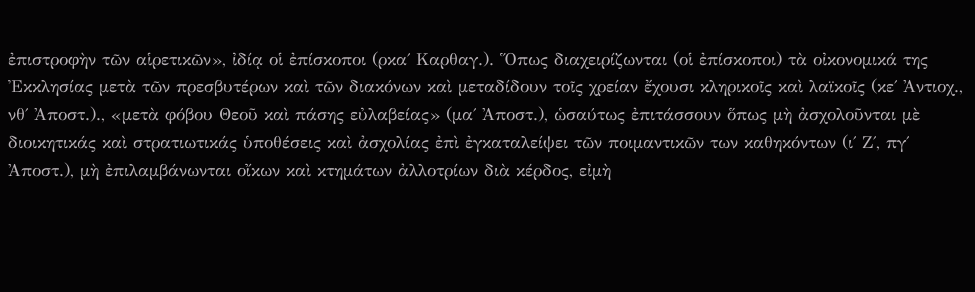ἐπιστροφὴν τῶν αἱρετικῶν», ἰδίᾳ οἱ ἐπίσκοποι (ρκα΄ Καρθαγ.). Ὅπως διαχειρίζωνται (οἱ ἐπίσκοποι) τὰ οἰκονομικά της Ἐκκλησίας μετὰ τῶν πρεσβυτέρων καὶ τῶν διακόνων καὶ μεταδίδουν τοῖς χρείαν ἔχουσι κληρικοῖς καὶ λαϊκοῖς (κε΄ Ἀντιοχ., νθ΄ Ἀποστ.)., «μετὰ φόβου Θεοῦ καὶ πάσης εὐλαβείας» (μα΄ Ἀποστ.), ὡσαύτως ἐπιτάσσουν ὅπως μὴ ἀσχολοῦνται μὲ διοικητικάς καὶ στρατιωτικάς ὑποθέσεις καὶ ἀσχολίας ἐπὶ ἐγκαταλείψει τῶν ποιμαντικῶν των καθηκόντων (ι΄ Ζ΄, πγ΄ Ἀποστ.), μὴ ἐπιλαμβάνωνται οἴκων καὶ κτημάτων ἀλλοτρίων διὰ κέρδος, εἰμὴ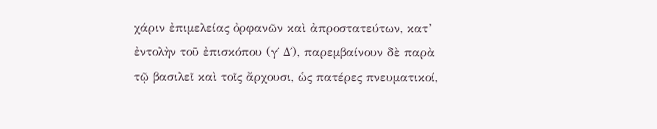χάριν ἐπιμελείας ὀρφανῶν καὶ ἀπροστατεύτων, κατ’ ἐντολὴν τοῦ ἐπισκόπου (γ΄ Δ΄), παρεμβαίνουν δὲ παρὰ τῷ βασιλεῖ καὶ τοῖς ἄρχουσι, ὡς πατέρες πνευματικοί,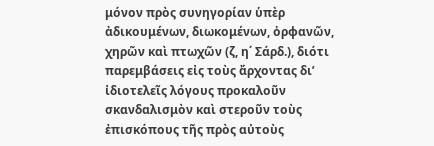μόνον πρὸς συνηγορίαν ὑπὲρ ἀδικουμένων, διωκομένων, ὀρφανῶν, χηρῶν καὶ πτωχῶν (ζ, η΄ Σάρδ.), διότι παρεμβάσεις εἰς τοὺς ἄρχοντας δι’ ἰδιοτελεῖς λόγους προκαλοῦν σκανδαλισμὸν καὶ στεροῦν τοὺς ἐπισκόπους τῆς πρὸς αὐτοὺς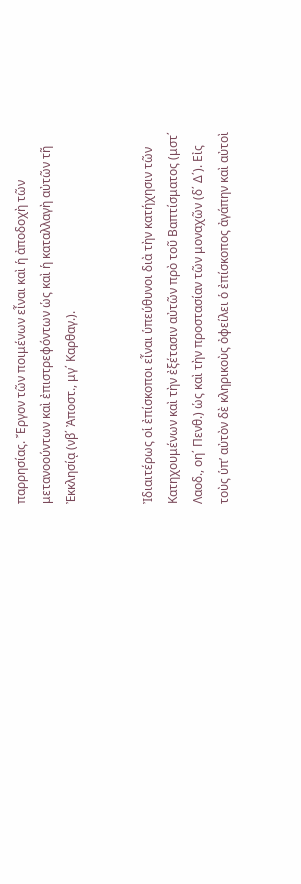παρρησίας. Ἔργον τῶν ποιμένων εἶναι καὶ ἡ ἀποδοχὴ τῶν μετανοούντων καὶ ἐπιστρεφόντων ὡς καὶ ἡ καταλλαγὴ αὐτῶν τῆ Ἐκκλησίᾳ (νβ΄ Ἀποστ., μγ΄ Καρθαγ.).


Ἰδιαιτέρως οἱ ἐπίσκοποι εἶναι ὑπεύθυνοι διὰ τὴν κατήχησιν τῶν Κατηχουμένων καὶ τὴν ἐξέτασιν αὐτῶν πρὸ τοῦ Βαπτίσματος (μστ΄ Λαοδ., οη΄ Πενθ.) ὡς καὶ τὴν προστασίαν τῶν μοναχῶν (δ΄ Δ΄). Εἰς τοὺς ὑπ’ αὐτὸν δὲ κληρικοὺς ὀφείλει ὁ ἐπίσκοπος ἀγάπην καὶ αὐτοὶ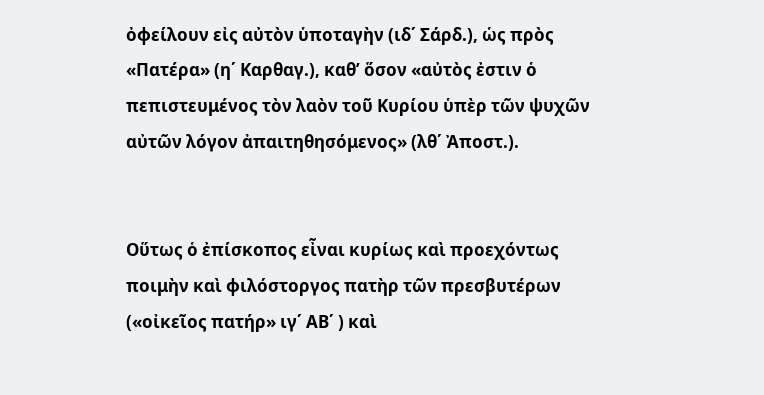ὀφείλουν εἰς αὐτὸν ὑποταγὴν (ιδ΄ Σάρδ.), ὡς πρὸς «Πατέρα» (η΄ Καρθαγ.), καθ’ ὅσον «αὐτὸς ἐστιν ὁ πεπιστευμένος τὸν λαὸν τοῦ Κυρίου ὑπὲρ τῶν ψυχῶν αὐτῶν λόγον ἀπαιτηθησόμενος» (λθ΄ Ἀποστ.).


Οὕτως ὁ ἐπίσκοπος εἶναι κυρίως καὶ προεχόντως ποιμὴν καὶ φιλόστοργος πατὴρ τῶν πρεσβυτέρων («οἰκεῖος πατήρ» ιγ΄ ΑΒ΄ ) καὶ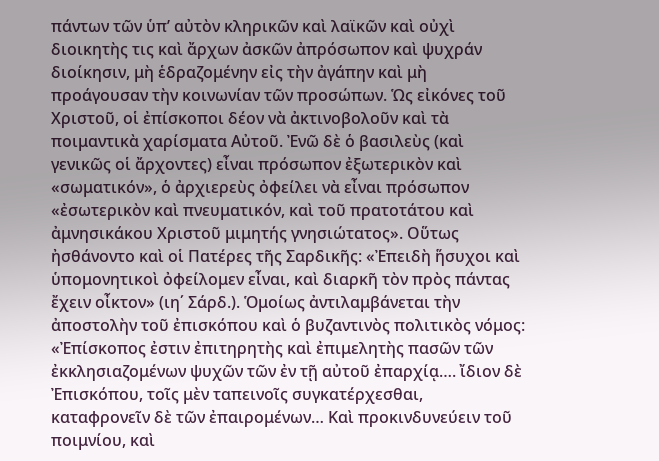πάντων τῶν ὑπ’ αὐτὸν κληρικῶν καὶ λαϊκῶν καὶ οὐχὶ διοικητὴς τις καὶ ἄρχων ἀσκῶν ἀπρόσωπον καὶ ψυχράν διοίκησιν, μὴ ἑδραζομένην εἰς τὴν ἀγάπην καὶ μὴ προάγουσαν τὴν κοινωνίαν τῶν προσώπων. Ὡς εἰκόνες τοῦ Χριστοῦ, οἱ ἐπίσκοποι δέον νὰ ἀκτινοβολοῦν καὶ τὰ ποιμαντικὰ χαρίσματα Αὐτοῦ. Ἐνῶ δὲ ὁ βασιλεὺς (καὶ γενικῶς οἱ ἄρχοντες) εἶναι πρόσωπον ἐξωτερικὸν καὶ «σωματικόν», ὁ ἀρχιερεὺς ὀφείλει νὰ εἶναι πρόσωπον «ἐσωτερικὸν καὶ πνευματικόν, καὶ τοῦ πρατοτάτου καὶ ἀμνησικάκου Χριστοῦ μιμητής γνησιώτατος». Οὕτως ἠσθάνοντο καὶ οἱ Πατέρες τῆς Σαρδικῆς: «Ἐπειδὴ ἥσυχοι καὶ ὑπομονητικοὶ ὀφείλομεν εἶναι, καὶ διαρκῆ τὸν πρὸς πάντας ἔχειν οἶκτον» (ιη΄ Σάρδ.). Ὁμοίως ἀντιλαμβάνεται τὴν ἀποστολὴν τοῦ ἐπισκόπου καὶ ὁ βυζαντινὸς πολιτικὸς νόμος: «Ἐπίσκοπος ἐστιν ἐπιτηρητὴς καὶ ἐπιμελητὴς πασῶν τῶν ἐκκλησιαζομένων ψυχῶν τῶν ἐν τῇ αὐτοῦ ἐπαρχίᾳ…. ἴδιον δὲ Ἐπισκόπου, τοῖς μὲν ταπεινοῖς συγκατέρχεσθαι, καταφρονεῖν δὲ τῶν ἐπαιρομένων… Καὶ προκινδυνεύειν τοῦ ποιμνίου, καὶ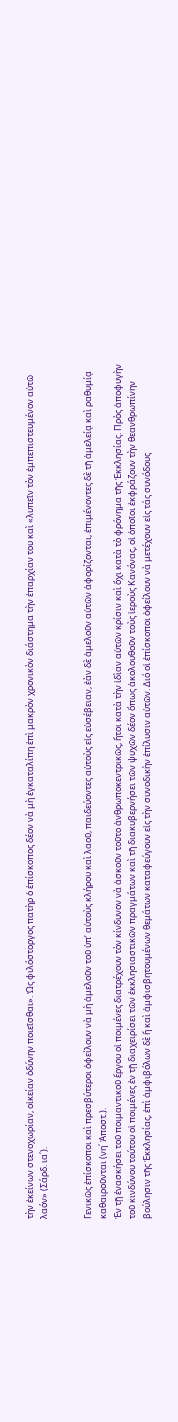τὴν ἐκείνων στενοχωρίαν, οἰκείαν ὀδύνην ποιεῖσθαι». Ὡς φιλόστοργος πατὴρ ὁ ἐπίσκοπος δέον νὰ μὴ ἐγκαταλίπη ἐπὶ μακρὸν χρονικὸν διάστημα τὴν ἐπαρχίαν του καὶ «λυπεῖν τὸν ἐμπεπιστευμένον αὐτῶ λαόν» (Σάρδ. ια΄).


Γενικῶς ἐπίσκοποι καὶ πρεσβύτεροι ὀφείλουν νὰ μὴ ἀμελοῦν τοῦ ὑπ’ αὐτοὺς κλήρου καὶ λαοῦ, παιδεύοντες αὐτοὺς εἰς εὐσέβειαν, ἐὰν δὲ ἀμελοῦν αὐτῶν ἀφορίζονται, ἐπιμένοντες δὲ τῆ ἀμελείᾳ καὶ ραθυμίᾳ καθαιροῦνται (νη΄ Ἀποστ.).
Ἐν τῇ ἐνασκήσει τοῦ ποιμαντικοῦ ἔργου οἱ ποιμένες διατρέχουν τὸν κίνδυνον νὰ ἀσκοῦν τοῦτο ἀνθρωποκεντρικῶς, ἤτοι κατὰ τὴν ἰδὶαν αὐτῶν κρίσιν καὶ ὄχι κατὰ τὸ φρόνημα τῆς Ἐκκλησίας. Πρὸς ἀποφυγὴν τοῦ κινδύνου τούτου οἱ ποιμένες ἐν τῇ διαχειρίσει τῶν ἐκκλησιαστικῶν πραγμάτων καὶ τῆ διακυβερνήσει τῶν ψυχῶν δέον ὅπως ἀκολουθοῦν τοὺς ἱεροὺς Κανόνας, οἱ ὁποῖοι ἐκφράζουν τὴν θεανθρωπίνην βούλησιν τῆς Ἐκκλησίας, ἐπὶ ἀμφιβόλων δὲ ἥ καὶ ἀμφισβητουμένων θεμάτων καταφεύγουν εἰς τὴν συνοδικὴν ἐπίλυσιν αὐτῶν. Διό οἱ ἐπίσκοποι ὀφείλουν νὰ μετέχουν εἰς τάς συνόδους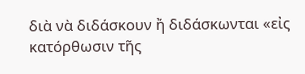διὰ νὰ διδάσκουν ἤ διδάσκωνται «εἰς κατόρθωσιν τῆς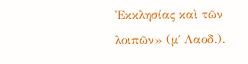Ἐκκλησίας καὶ τῶν λοιπῶν» (μ΄ Λαοδ.).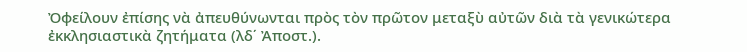Ὀφείλουν ἐπίσης νὰ ἀπευθύνωνται πρὸς τὸν πρῶτον μεταξὺ αὐτῶν διὰ τὰ γενικώτερα ἐκκλησιαστικὰ ζητήματα (λδ΄ Ἀποστ.).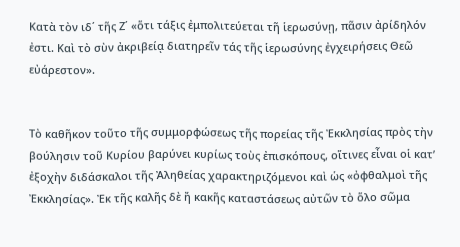Κατὰ τὸν ιδ΄ τῆς Ζ΄ «ὅτι τάξις ἐμπολιτεύεται τῆ ἱερωσύνῃ, πᾶσιν ἀρίδηλόν ἐστι. Καὶ τὸ σὺν ἀκριβείᾳ διατηρεῖν τάς τῆς ἱερωσύνης ἐγχειρήσεις Θεῶ εὐάρεστον».


Τὸ καθῆκον τοῦτο τῆς συμμορφώσεως τῆς πορείας τῆς Ἐκκλησίας πρὸς τὴν βούλησιν τοῦ Κυρίου βαρύνει κυρίως τοὺς ἐπισκόπους, οἵτινες εἶναι οἱ κατ’ ἐξοχὴν διδάσκαλοι τῆς Ἀληθείας χαρακτηριζόμενοι καὶ ὡς «ὀφθαλμοὶ τῆς Ἐκκλησίας». Ἐκ τῆς καλῆς δὲ ἤ κακῆς καταστάσεως αὐτῶν τὸ ὅλο σῶμα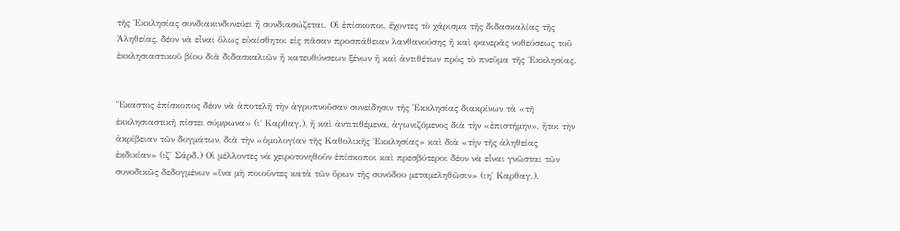τῆς Ἐκκλησίας συνδιακινδυνεύει ἤ συνδιασώζεται. Οἱ ἐπίσκοποι, ἔχοντες τὸ χάρισμα τῆς διδασκαλίας τῆς Ἀληθείας, δέον νὰ εἶναι ὅλως εὐαίσθητοι εἰς πᾶσαν προσπάθειαν λανθανούσης ἤ καὶ φανερᾶς νοθεύσεως τοῦ ἐκκλησιαστικοῦ βίου διὰ διδασκαλιῶν ἤ κατευθύνσεων ξένων ἤ καὶ ἀντιθέτων πρὸς τὸ πνεῦμα τῆς Ἐκκλησίας.


Ἕκαστος ἐπίσκοπος δέον νὰ ἀποτελῆ τὴν ἀγρυπνοῦσαν συνείδησιν τῆς Ἐκκλησίας διακρίνων τὰ «τῆ ἐκκλησιαστικῆ πίστει σύμφωνα» (ι΄ Καρθαγ.), ἤ καὶ ἀντιτιθέμενα, ἀγωνιζόμενος διὰ τὴν «ἐπιστήμην», ἤτοι τὴν ἀκρίβειαν τῶν δογμάτων, διὰ τὴν «ὁμολογίαν τῆς Καθολικῆς Ἐκκλησίας» καὶ διὰ «τὴν τῆς ἀληθείας ἐκδικίαν» (ιζ΄ Σάρδ.) Οἱ μέλλοντες νὰ χειροτονηθοῦν ἐπίσκοποι καὶ πρεσβύτεροι δέον νὰ εἶναι γνῶσται τῶν συνοδικῶς δεδογμένων «ἵνα μὴ ποιοῦντες κατὰ τῶν ὅρων τῆς συνόδου μεταμεληθῶσιν» (ιη΄ Καρθαγ.).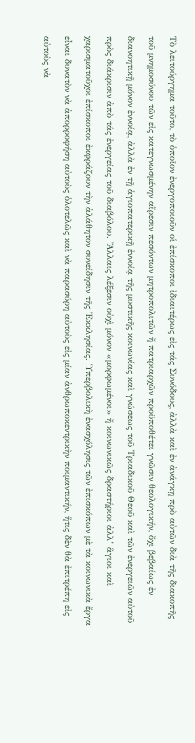Τὸ λειτούργημα τοῦτο, τὸ ὁποῖον ἐνεργοποιοῦν οἱ ἐπίσκοποι ἰδιαιτέρως εἰς τάς Συνόδους, ἀλλὰ καὶ ἐν ἀνάγκῃ πρὸ αὐτῶν διὰ τῆς διακοπῆς τοῦ μνημοσύνου τῶν εἰς κατεγνωσμένην αἵρεσιν πεσόντων μητροπολιτῶν ἤ πατριαρχῶν προϋποθέτει γνῶσιν θεολογικήν, ὄχι βεβαίως ἐν διανοητικῇ μόνον ἐννοίᾳ, ἀλλὰ ἐν τῇ ἁγιοπατερικῇ ἐννοίᾳ τῆς μυστικῆς κοινωνίας καὶ γνώσεως τοῦ Τριαδικοῦ Θεοῦ καὶ τῶν ἐνεργειῶν αὐτοῦ πρὸς διάκρισιν ἀπὸ τάς ἐνεργείας τοῦ διαβόλου. Ἄλλαις λέξεσιν οὐχὶ μόνον «μορφωμένοι» ἤ κοινωνικῶς δραστήριοι ἀλλ’ ἅγιοι καὶ χαρισματοῦχοι ἐπίσκοποι ἐκφράζουν τὴν ἀλάθητον συνείδησιν τῆς Ἐκκλησίας. Ὑπερβολικὴ ἐνασχόλησις τῶν ἐπισκόπων μὲ τὰ κοινωνικὰ ἔργα εἶναι δυνατὸν νὰ ἀπορροφήση αὐτοὺς ὁλοτελῶς καὶ νὰ παρασύρη αὐτοὺς εἰς μίαν ἀνθρωποκεντρικὴν ποιμαντικήν, ἥτις δὲν θὰ ἐπιτρέπη εἰς αὐτοὺς νὰ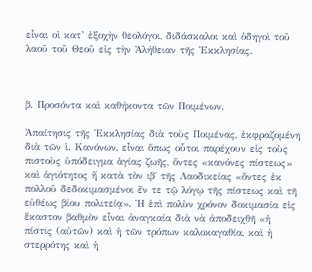εἶναι οἱ κατ’ ἐξοχὴν θεολόγοι, διδάσκαλοι καὶ ὁδηγοὶ τοῦ λαοῦ τοῦ Θεοῦ εἰς τὴν Ἀλήθειαν τῆς Ἐκκλησίας.



β. Προσόντα καὶ καθήκοντα τῶν Ποιμένων.

Ἀπαίτησις τῆς Ἐκκλησίας διὰ τοὺς Ποιμένας, ἐκφραζομένη διὰ τῶν ἱ. Κανόνων, εἶναι ὅπως οὗτοι παρέχουν εἰς τοὺς πιστοὺς ὑπόδειγμα ἁγίας ζωῆς, ὄντες «κανόνες πίστεως» καὶ ἁγιότητος ἤ κατὰ τὸν ιβ΄ τῆς Λαοδικείας «ὄντες ἐκ πολλοῦ δεδοκιμασμένοι ἔν τε τῷ λόγῳ τῆς πίστεως καὶ τῆ εὐθέως βίου πολιτείᾳ». Ἡ ἐπὶ πολὺν χρόνον δοκιμασία εἰς ἕκαστον βαθμὸν εἶναι ἀναγκαία διὰ νὰ ἀποδειχθῆ «ἡ πίστις (αὐτῶν) καὶ ἡ τῶν τρόπων καλοκαγαθία, καὶ ἡ στερρότης καὶ ἡ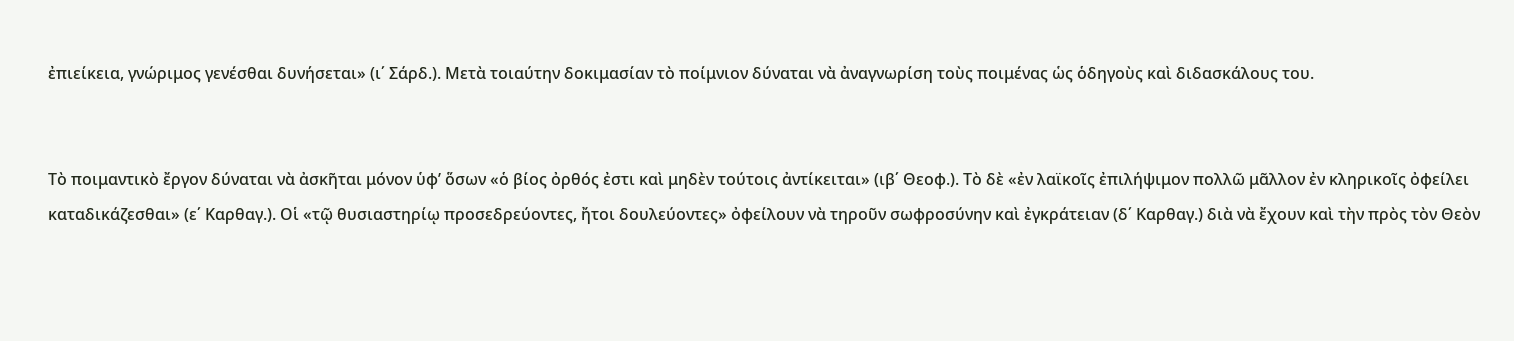ἐπιείκεια, γνώριμος γενέσθαι δυνήσεται» (ι΄ Σάρδ.). Μετὰ τοιαύτην δοκιμασίαν τὸ ποίμνιον δύναται νὰ ἀναγνωρίση τοὺς ποιμένας ὡς ὁδηγοὺς καὶ διδασκάλους του.


Τὸ ποιμαντικὸ ἔργον δύναται νὰ ἀσκῆται μόνον ὑφ’ ὅσων «ὁ βίος ὀρθός ἐστι καὶ μηδὲν τούτοις ἀντίκειται» (ιβ΄ Θεοφ.). Τὸ δὲ «ἐν λαϊκοῖς ἐπιλήψιμον πολλῶ μᾶλλον ἐν κληρικοῖς ὀφείλει καταδικάζεσθαι» (ε΄ Καρθαγ.). Οἱ «τῷ θυσιαστηρίῳ προσεδρεύοντες, ἤτοι δουλεύοντες» ὀφείλουν νὰ τηροῦν σωφροσύνην καὶ ἐγκράτειαν (δ΄ Καρθαγ.) διὰ νὰ ἔχουν καὶ τὴν πρὸς τὸν Θεὸν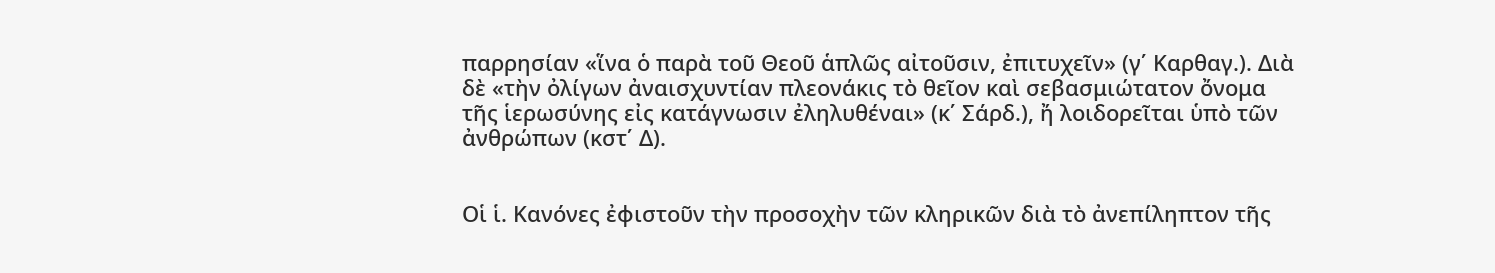παρρησίαν «ἵνα ὁ παρὰ τοῦ Θεοῦ ἁπλῶς αἰτοῦσιν, ἐπιτυχεῖν» (γ΄ Καρθαγ.). Διὰ δὲ «τὴν ὀλίγων ἀναισχυντίαν πλεονάκις τὸ θεῖον καὶ σεβασμιώτατον ὄνομα τῆς ἱερωσύνης εἰς κατάγνωσιν ἐληλυθέναι» (κ΄ Σάρδ.), ἤ λοιδορεῖται ὑπὸ τῶν ἀνθρώπων (κστ΄ Δ).


Οἱ ἱ. Κανόνες ἐφιστοῦν τὴν προσοχὴν τῶν κληρικῶν διὰ τὸ ἀνεπίληπτον τῆς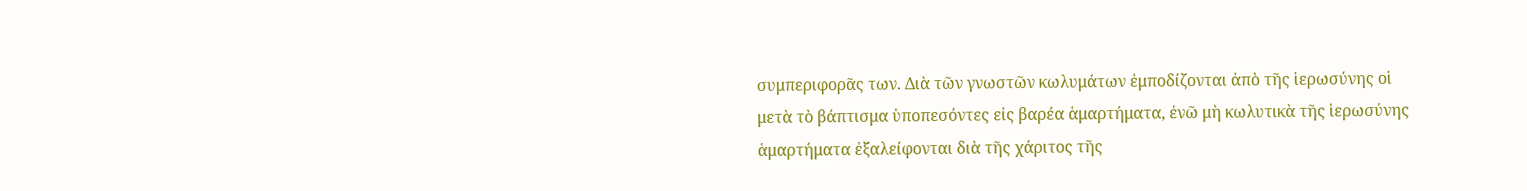συμπεριφορᾶς των. Διὰ τῶν γνωστῶν κωλυμάτων ἐμποδίζονται ἀπὸ τῆς ἱερωσύνης οἱ μετὰ τὸ βάπτισμα ὑποπεσόντες εἰς βαρέα ἁμαρτήματα, ἐνῶ μὴ κωλυτικὰ τῆς ἱερωσύνης ἁμαρτήματα ἐξαλείφονται διὰ τῆς χάριτος τῆς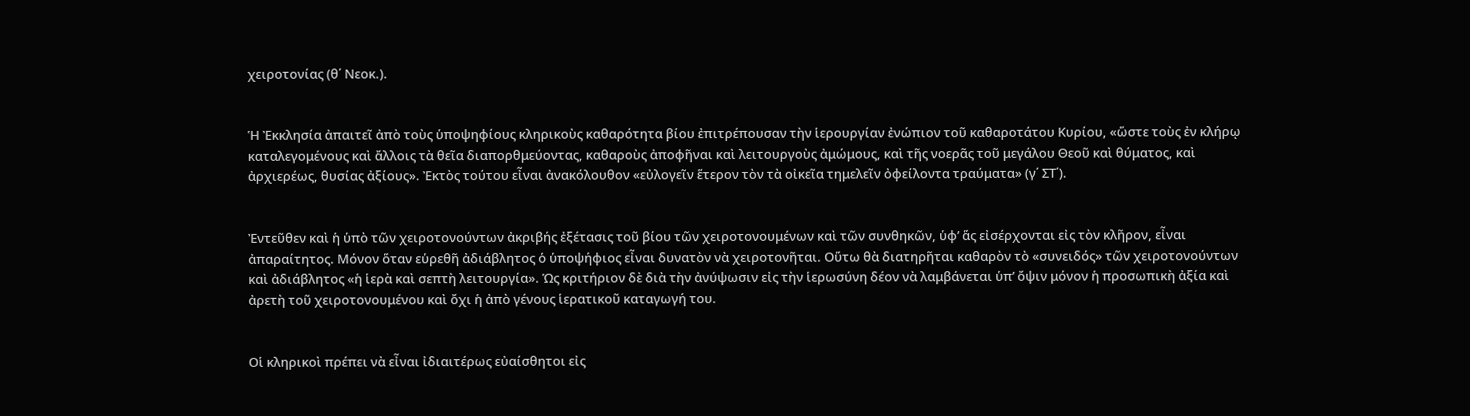χειροτονίας (θ΄ Νεοκ.).


Ἡ Ἐκκλησία ἀπαιτεῖ ἀπὸ τοὺς ὑποψηφίους κληρικοὺς καθαρότητα βίου ἐπιτρέπουσαν τὴν ἱερουργίαν ἐνώπιον τοῦ καθαροτάτου Κυρίου, «ὥστε τοὺς ἐν κλήρῳ καταλεγομένους καὶ ἄλλοις τὰ θεῖα διαπορθμεύοντας, καθαροὺς ἀποφῆναι καὶ λειτουργοὺς ἀμώμους, καὶ τῆς νοερᾶς τοῦ μεγάλου Θεοῦ καὶ θύματος, καὶ ἀρχιερέως, θυσίας ἀξίους». Ἐκτὸς τούτου εἶναι ἀνακόλουθον «εὐλογεῖν ἕτερον τὸν τὰ οἰκεῖα τημελεῖν ὀφείλοντα τραύματα» (γ΄ ΣΤ΄).


Ἐντεῦθεν καὶ ἡ ὑπὸ τῶν χειροτονούντων ἀκριβής ἐξέτασις τοῦ βίου τῶν χειροτονουμένων καὶ τῶν συνθηκῶν, ὑφ’ ἅς εἰσέρχονται εἰς τὸν κλῆρον, εἶναι ἀπαραίτητος. Μόνον ὅταν εὑρεθῆ ἀδιάβλητος ὁ ὑποψήφιος εἶναι δυνατὸν νὰ χειροτονῆται. Οὕτω θὰ διατηρῆται καθαρὸν τὸ «συνειδός» τῶν χειροτονούντων καὶ ἀδιάβλητος «ἡ ἱερὰ καὶ σεπτὴ λειτουργία». Ὡς κριτήριον δὲ διὰ τὴν ἀνύψωσιν εἰς τὴν ἱερωσύνη δέον νὰ λαμβάνεται ὑπ’ ὄψιν μόνον ἡ προσωπικὴ ἀξία καὶ ἀρετὴ τοῦ χειροτονουμένου καὶ ὄχι ἡ ἀπὸ γένους ἱερατικοῦ καταγωγή του.


Οἱ κληρικοὶ πρέπει νὰ εἶναι ἰδιαιτέρως εὐαίσθητοι εἰς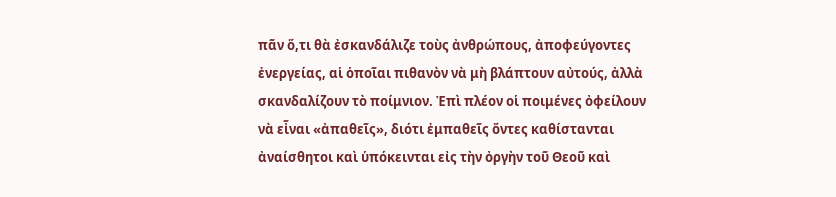πᾶν ὅ,τι θὰ ἐσκανδάλιζε τοὺς ἀνθρώπους, ἀποφεύγοντες ἐνεργείας, αἱ ὁποῖαι πιθανὸν νὰ μὴ βλάπτουν αὐτούς, ἀλλὰ σκανδαλίζουν τὸ ποίμνιον. Ἐπὶ πλέον οἱ ποιμένες ὀφείλουν νὰ εἶναι «ἀπαθεῖς», διότι ἐμπαθεῖς ὄντες καθίστανται ἀναίσθητοι καὶ ὑπόκεινται εἰς τὴν ὀργὴν τοῦ Θεοῦ καὶ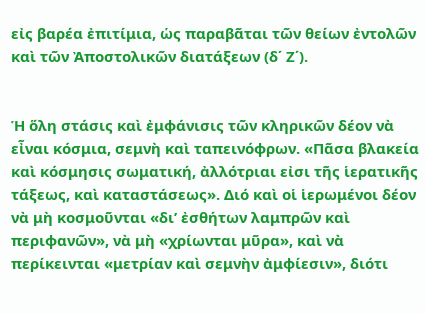εἰς βαρέα ἐπιτίμια, ὡς παραβᾶται τῶν θείων ἐντολῶν καὶ τῶν Ἀποστολικῶν διατάξεων (δ΄ Ζ΄).


Ἡ ὅλη στάσις καὶ ἐμφάνισις τῶν κληρικῶν δέον νὰ εἶναι κόσμια, σεμνὴ καὶ ταπεινόφρων. «Πᾶσα βλακεία καὶ κόσμησις σωματική, ἀλλότριαι εἰσι τῆς ἱερατικῆς τάξεως, καὶ καταστάσεως». Διό καὶ οἱ ἱερωμένοι δέον νὰ μὴ κοσμοῦνται «δι’ ἐσθήτων λαμπρῶν καὶ περιφανῶν», νὰ μὴ «χρίωνται μῦρα», καὶ νὰ περίκεινται «μετρίαν καὶ σεμνὴν ἀμφίεσιν», διότι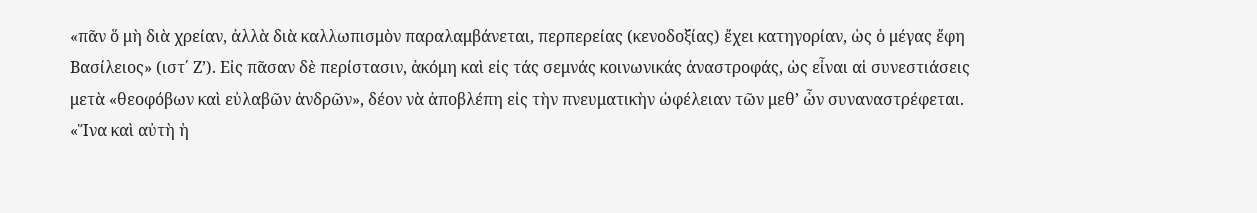«πᾶν ὅ μὴ διὰ χρείαν, ἀλλὰ διὰ καλλωπισμὸν παραλαμβάνεται, περπερείας (κενοδοξίας) ἔχει κατηγορίαν, ὡς ὁ μέγας ἔφη Βασίλειος» (ιστ΄ Ζ’). Εἰς πᾶσαν δὲ περίστασιν, ἀκόμη καὶ εἰς τάς σεμνάς κοινωνικάς ἀναστροφάς, ὡς εἶναι αἱ συνεστιάσεις μετὰ «θεοφόβων καὶ εὐλαβῶν ἀνδρῶν», δέον νὰ ἀποβλέπη εἰς τὴν πνευματικὴν ὠφέλειαν τῶν μεθ’ ὧν συναναστρέφεται. «Ἵνα καὶ αὐτὴ ἡ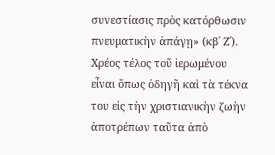συνεστίασις πρὸς κατόρθωσιν πνευματικὴν ἀπάγῃ» (κβ΄ Ζ΄). Χρέος τέλος τοῦ ἱερωμένου εἶναι ὅπως ὁδηγῆ καὶ τὰ τέκνα του εἰς τὴν χριστιανικὴν ζωὴν ἀποτρέπων ταῦτα ἀπὸ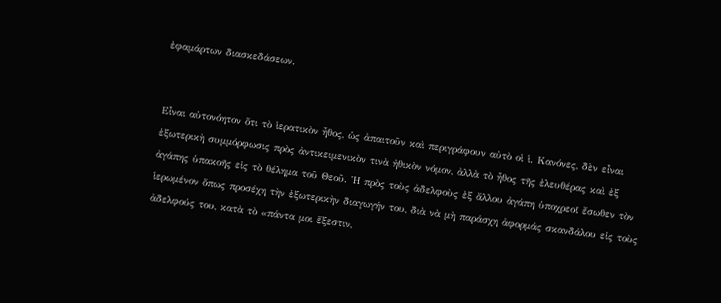ἐφαμάρτων διασκεδάσεων.


Εἶναι αὐτονόητον ὅτι τὸ ἱερατικὸν ἦθος, ὡς ἀπαιτοῦν καὶ περιγράφουν αὐτὸ οἱ ἱ. Κανόνες, δὲν εἶναι ἐξωτερικὴ συμμόρφωσις πρὸς ἀντικειμενικὸν τινὰ ἠθικὸν νόμον, ἀλλὰ τὸ ἦθος τῆς ἐλευθέρας καὶ ἐξ ἀγάπης ὑπακοῆς εἰς τὸ θέλημα τοῦ Θεοῦ. Ἡ πρὸς τοὺς ἀδελφοὺς ἐξ ἄλλου ἀγάπη ὑποχρεοῖ ἔσωθεν τὸν ἱερωμένον ὅπως προσέχη τὴν ἐξωτερικὴν διαγωγήν του, διὰ νὰ μὴ παράσχη ἀφορμάς σκανδάλου εἰς τοὺς ἀδελφούς του, κατὰ τὸ «πάντα μοι ἔξεστιν,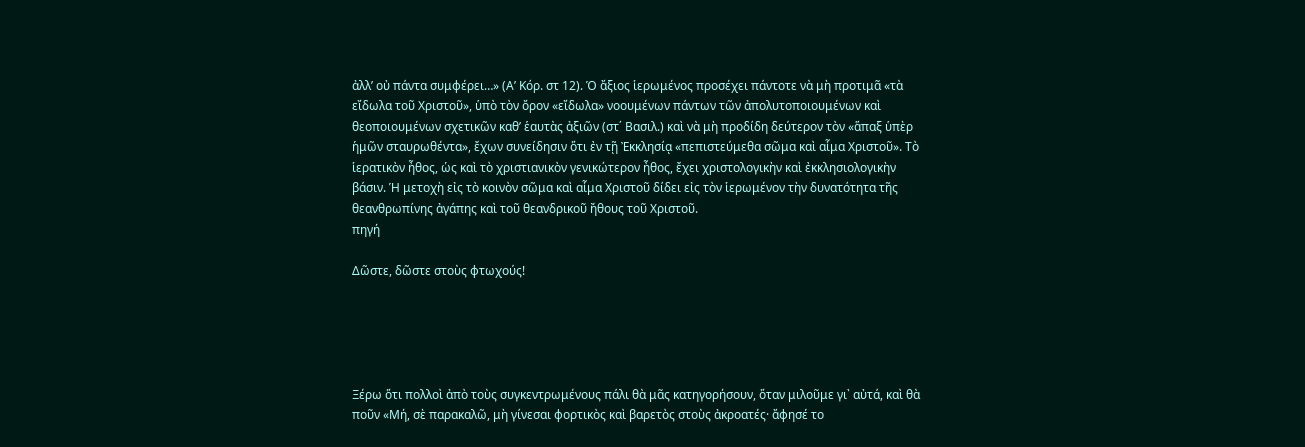ἀλλ’ οὐ πάντα συμφέρει…» (Α’ Κόρ. στ 12). Ὁ ἄξιος ἱερωμένος προσέχει πάντοτε νὰ μὴ προτιμᾶ «τὰ εἴδωλα τοῦ Χριστοῦ», ὑπὸ τὸν ὄρον «εἴδωλα» νοουμένων πάντων τῶν ἀπολυτοποιουμένων καὶ θεοποιουμένων σχετικῶν καθ’ ἑαυτὰς ἀξιῶν (στ΄ Βασιλ.) καὶ νὰ μὴ προδίδη δεύτερον τὸν «ἅπαξ ὑπὲρ ἡμῶν σταυρωθέντα», ἔχων συνείδησιν ὅτι ἐν τῇ Ἐκκλησίᾳ «πεπιστεύμεθα σῶμα καὶ αἷμα Χριστοῦ». Τὸ ἱερατικὸν ἦθος, ὡς καὶ τὸ χριστιανικὸν γενικώτερον ἦθος, ἔχει χριστολογικὴν καὶ ἐκκλησιολογικὴν βάσιν. Ἡ μετοχὴ εἰς τὸ κοινὸν σῶμα καὶ αἷμα Χριστοῦ δίδει εἰς τὸν ἱερωμένον τὴν δυνατότητα τῆς θεανθρωπίνης ἀγάπης καὶ τοῦ θεανδρικοῦ ἤθους τοῦ Χριστοῦ.
πηγή

Δῶστε, δῶστε στοὺς φτωχούς!





Ξέρω ὅτι πολλοὶ ἀπὸ τοὺς συγκεντρωμένους πάλι θὰ μᾶς κατηγορήσουν, ὅταν μιλοῦμε γι᾿ αὐτά, καὶ θὰ ποῦν «Μή, σὲ παρακαλῶ, μὴ γίνεσαι φορτικὸς καὶ βαρετὸς στοὺς ἀκροατές· ἄφησέ το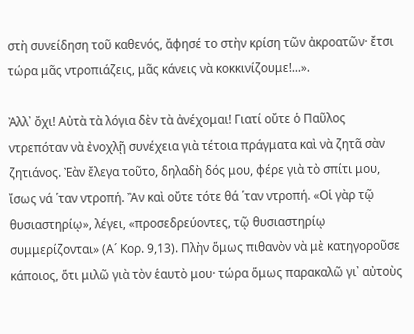στὴ συνείδηση τοῦ καθενός, ἄφησέ το στὴν κρίση τῶν ἀκροατῶν· ἔτσι τώρα μᾶς ντροπιάζεις, μᾶς κάνεις νὰ κοκκινίζουμε!...».

Ἀλλ᾿ ὄχι! Αὐτὰ τὰ λόγια δὲν τὰ ἀνέχομαι! Γιατί οὔτε ὁ Παῦλος ντρεπόταν νὰ ἐνοχλῇ συνέχεια γιὰ τέτοια πράγματα καὶ νὰ ζητᾶ σὰν ζητιάνος. Ἐὰν ἔλεγα τοῦτο, δηλαδὴ δός μου, φέρε γιὰ τὸ σπίτι μου, ἴσως νά ῾ταν ντροπή. Ἂν καὶ οὔτε τότε θά ῾ταν ντροπή. «Οἱ γὰρ τῷ θυσιαστηρίῳ», λέγει, «προσεδρεύοντες, τῷ θυσιαστηρίῳ συμμερίζονται» (Α´ Κορ. 9,13). Πλὴν ὅμως πιθανὸν νὰ μὲ κατηγοροῦσε κάποιος, ὅτι μιλῶ γιὰ τὸν ἑαυτὸ μου· τώρα ὅμως παρακαλῶ γι᾿ αὐτοὺς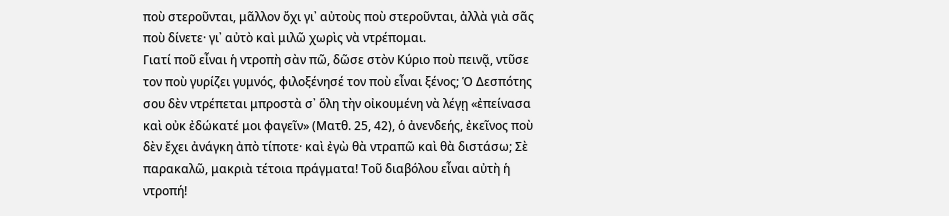ποὺ στεροῦνται, μᾶλλον ὄχι γι᾿ αὐτοὺς ποὺ στεροῦνται, ἀλλὰ γιὰ σᾶς ποὺ δίνετε· γι᾿ αὐτὸ καὶ μιλῶ χωρὶς νὰ ντρέπομαι.
Γιατί ποῦ εἶναι ἡ ντροπὴ σὰν πῶ, δῶσε στὸν Κύριο ποὺ πεινᾷ, ντῦσε τον ποὺ γυρίζει γυμνός, φιλοξένησέ τον ποὺ εἶναι ξένος; Ὁ Δεσπότης σου δὲν ντρέπεται μπροστὰ σ᾿ ὅλη τὴν οἰκουμένη νὰ λέγῃ «ἐπείνασα καὶ οὐκ ἐδώκατέ μοι φαγεῖν» (Ματθ. 25, 42), ὁ ἀνενδεής, ἐκεῖνος ποὺ δὲν ἔχει ἀνάγκη ἀπὸ τίποτε· καὶ ἐγὼ θὰ ντραπῶ καὶ θὰ διστάσω; Σὲ παρακαλῶ, μακριὰ τέτοια πράγματα! Τοῦ διαβόλου εἶναι αὐτὴ ἡ ντροπή!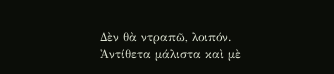Δὲν θὰ ντραπῶ, λοιπόν. Ἀντίθετα μάλιστα καὶ μὲ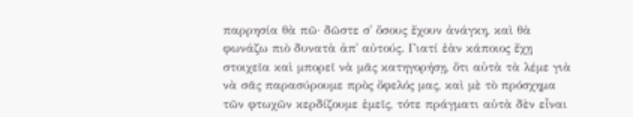παρρησία θὰ πῶ· δῶστε σ᾿ ὅσους ἔχουν ἀνάγκη, καὶ θὰ φωνάζω πιὸ δυνατὰ ἀπ᾿ αὐτούς. Γιατί ἐὰν κάποιος ἔχῃ στοιχεῖα καὶ μπορεῖ νὰ μᾶς κατηγορήσῃ, ὅτι αὐτὰ τὰ λέμε γιὰ νὰ σᾶς παρασύρουμε πρὸς ὄφελός μας, καὶ μὲ τὸ πρόσχημα τῶν φτωχῶν κερδίζουμε ἐμεῖς, τότε πράγματι αὐτὰ δὲν εἶναι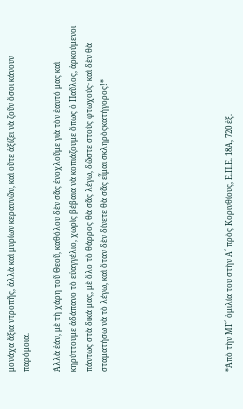μονάχα ἄξια ντροπῆς, ἀλλὰ καὶ μυρίων κεραυνῶν, καὶ οὔτε ἀξίζει νὰ ζοῦν ὅσοι κάνουν παρόμοια.

Ἀλλὰ ἐάν, μὲ τὴ χάρη τοῦ Θεοῦ, καθόλου δὲν σᾶς ἐνοχλοῦμε γιὰ τὸν ἑαυτό μας καὶ κηρύττουμε ἀδάπανο τὸ εὐαγγέλιο, χωρὶς βέβαια νὰ κοπιάζουμε ὅπως ὁ Παῦλος, ἀρκούμενοι πάντως στὰ δικά μας, μὲ ὅλο τὸ θάρρος θὰ σᾶς λέγω, δῶστε στοὺς φτωχούς· καὶ δὲν θὰ σταματήσω νὰ τὸ λέγω, καὶ ὅταν δὲν δίνετε θὰ σᾶς εἶμαι σκληρὸςκατήγορος!*







*Ἀπὸ τὴν ΜΓ´ ὁμιλία του στὴν Α´ πρὸς Κορινθίους, Ε.Π.Ε. 18Α, 720 ἑξ.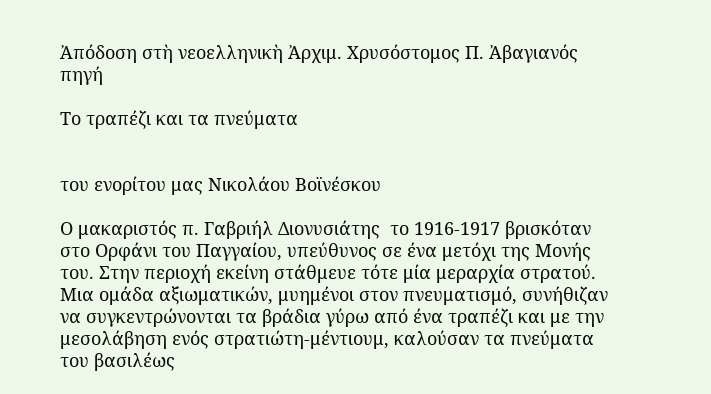Ἀπόδοση στὴ νεοελληνικὴ Ἀρχιμ. Χρυσόστομος Π. Ἀβαγιανός
πηγή

Το τραπέζι και τα πνεύματα


του ενορίτου μας Νικολάου Βοϊνέσκου

Ο μακαριστός π. Γαβριήλ Διονυσιάτης  το 1916-1917 βρισκόταν στο Ορφάνι του Παγγαίου, υπεύθυνος σε ένα μετόχι της Μονής του. Στην περιοχή εκείνη στάθμευε τότε μία μεραρχία στρατού. Μια ομάδα αξιωματικών, μυημένοι στον πνευματισμό, συνήθιζαν να συγκεντρώνονται τα βράδια γύρω από ένα τραπέζι και με την μεσολάβηση ενός στρατιώτη-μέντιουμ, καλούσαν τα πνεύματα του βασιλέως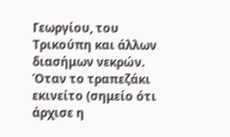Γεωργίου, του Τρικούπη και άλλων διασήμων νεκρών. Όταν το τραπεζάκι εκινείτο (σημείο ότι άρχισε η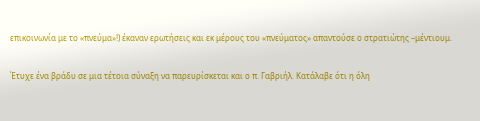επικοινωνία με το «πνεύμα»!) έκαναν ερωτήσεις και εκ μέρους του «πνεύματος» απαντούσε ο στρατιώτης –μέντιουμ.

Έτυχε ένα βράδυ σε μια τέτοια σύναξη να παρευρίσκεται και ο π. Γαβριήλ. Κατάλαβε ότι η όλη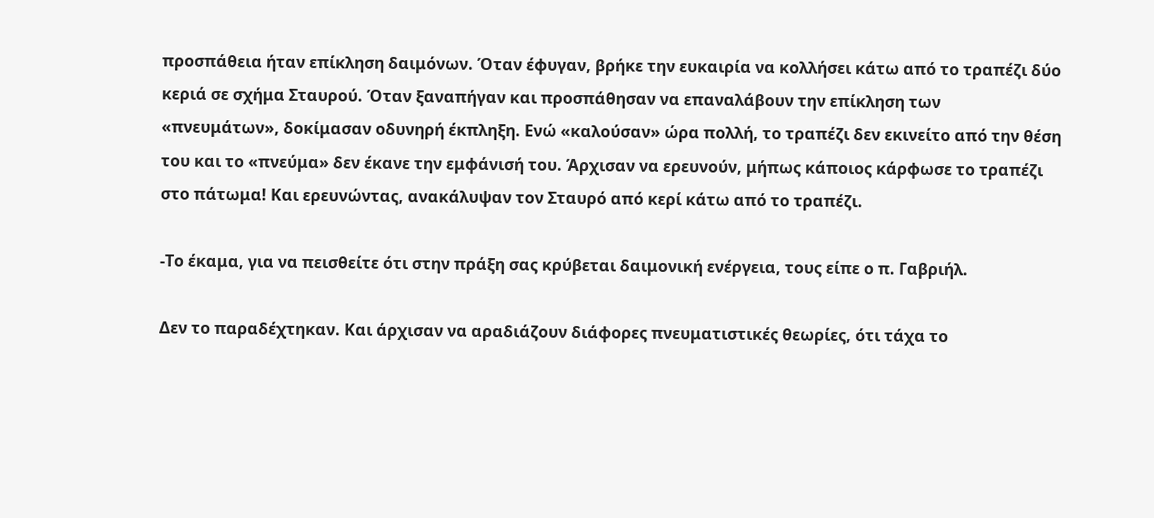προσπάθεια ήταν επίκληση δαιμόνων. Όταν έφυγαν, βρήκε την ευκαιρία να κολλήσει κάτω από το τραπέζι δύο κεριά σε σχήμα Σταυρού. Όταν ξαναπήγαν και προσπάθησαν να επαναλάβουν την επίκληση των «πνευμάτων», δοκίμασαν οδυνηρή έκπληξη. Ενώ «καλούσαν» ώρα πολλή, το τραπέζι δεν εκινείτο από την θέση του και το «πνεύμα» δεν έκανε την εμφάνισή του. Άρχισαν να ερευνούν, μήπως κάποιος κάρφωσε το τραπέζι στο πάτωμα! Και ερευνώντας, ανακάλυψαν τον Σταυρό από κερί κάτω από το τραπέζι.

-Το έκαμα, για να πεισθείτε ότι στην πράξη σας κρύβεται δαιμονική ενέργεια, τους είπε ο π. Γαβριήλ.

Δεν το παραδέχτηκαν. Και άρχισαν να αραδιάζουν διάφορες πνευματιστικές θεωρίες, ότι τάχα το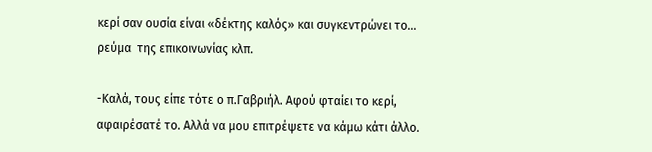κερί σαν ουσία είναι «δέκτης καλός» και συγκεντρώνει το… ρεύμα  της επικοινωνίας κλπ.

-Καλά, τους είπε τότε ο π.Γαβριήλ. Αφού φταίει το κερί, αφαιρέσατέ το. Αλλά να μου επιτρέψετε να κάμω κάτι άλλο.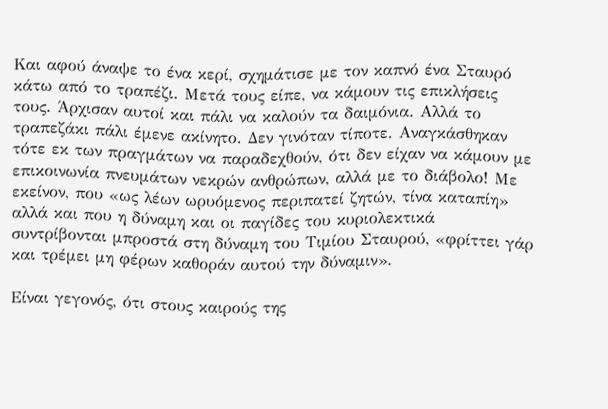Και αφού άναψε το ένα κερί, σχημάτισε με τον καπνό ένα Σταυρό κάτω από το τραπέζι. Μετά τους είπε, να κάμουν τις επικλήσεις τους. Άρχισαν αυτοί και πάλι να καλούν τα δαιμόνια. Αλλά το τραπεζάκι πάλι έμενε ακίνητο. Δεν γινόταν τίποτε. Αναγκάσθηκαν τότε εκ των πραγμάτων να παραδεχθούν, ότι δεν είχαν να κάμουν με επικοινωνία πνευμάτων νεκρών ανθρώπων, αλλά με το διάβολο! Με εκείνον, που «ως λέων ωρυόμενος περιπατεί ζητών, τίνα καταπίη» αλλά και που η δύναμη και οι παγίδες του κυριολεκτικά συντρίβονται μπροστά στη δύναμη του Τιμίου Σταυρού, «φρίττει γάρ και τρέμει μη φέρων καθοράν αυτού την δύναμιν».

Είναι γεγονός, ότι στους καιρούς της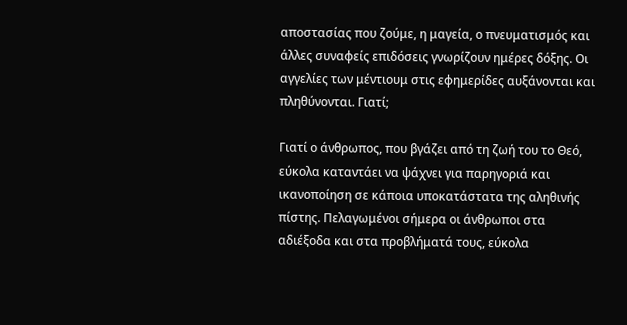αποστασίας που ζούμε, η μαγεία, ο πνευματισμός και άλλες συναφείς επιδόσεις γνωρίζουν ημέρες δόξης. Οι αγγελίες των μέντιουμ στις εφημερίδες αυξάνονται και πληθύνονται. Γιατί;

Γιατί ο άνθρωπος, που βγάζει από τη ζωή του το Θεό, εύκολα καταντάει να ψάχνει για παρηγοριά και ικανοποίηση σε κάποια υποκατάστατα της αληθινής πίστης. Πελαγωμένοι σήμερα οι άνθρωποι στα αδιέξοδα και στα προβλήματά τους, εύκολα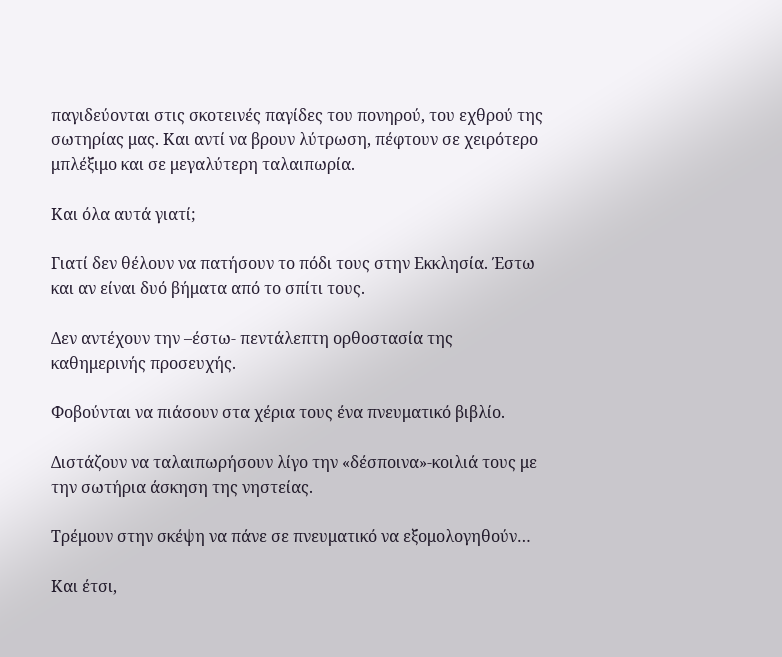παγιδεύονται στις σκοτεινές παγίδες του πονηρού, του εχθρού της σωτηρίας μας. Και αντί να βρουν λύτρωση, πέφτουν σε χειρότερο μπλέξιμο και σε μεγαλύτερη ταλαιπωρία.

Και όλα αυτά γιατί;

Γιατί δεν θέλουν να πατήσουν το πόδι τους στην Εκκλησία. Έστω και αν είναι δυό βήματα από το σπίτι τους.

Δεν αντέχουν την –έστω- πεντάλεπτη ορθοστασία της καθημερινής προσευχής.

Φοβούνται να πιάσουν στα χέρια τους ένα πνευματικό βιβλίο.

Διστάζουν να ταλαιπωρήσουν λίγο την «δέσποινα»-κοιλιά τους με την σωτήρια άσκηση της νηστείας.

Τρέμουν στην σκέψη να πάνε σε πνευματικό να εξομολογηθούν…

Και έτσι,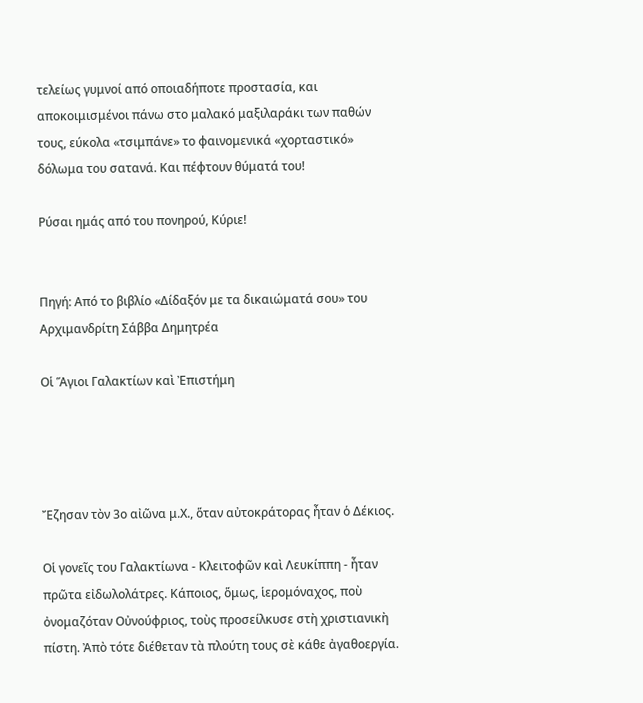τελείως γυμνοί από οποιαδήποτε προστασία, και αποκοιμισμένοι πάνω στο μαλακό μαξιλαράκι των παθών τους, εύκολα «τσιμπάνε» το φαινομενικά «χορταστικό» δόλωμα του σατανά. Και πέφτουν θύματά του!

Ρύσαι ημάς από του πονηρού, Κύριε!


Πηγή: Από το βιβλίο «Δίδαξόν με τα δικαιώματά σου» του Αρχιμανδρίτη Σάββα Δημητρέα

Οἱ Ἅγιοι Γαλακτίων καὶ Ἐπιστήμη




Ἔζησαν τὸν 3ο αἰῶνα μ.Χ., ὅταν αὐτοκράτορας ἦταν ὁ Δέκιος.

Οἱ γονεῖς του Γαλακτίωνα - Κλειτοφῶν καὶ Λευκίππη - ἦταν πρῶτα εἰδωλολάτρες. Κάποιος, ὅμως, ἱερομόναχος, ποὺ ὀνομαζόταν Οὐνούφριος, τοὺς προσείλκυσε στὴ χριστιανικὴ πίστη. Ἀπὸ τότε διέθεταν τὰ πλούτη τους σὲ κάθε ἀγαθοεργία.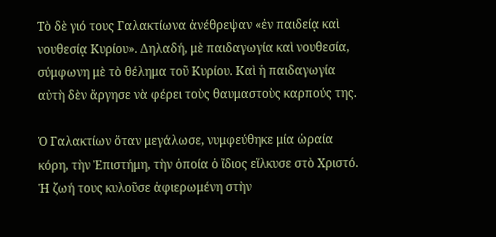Τὸ δὲ γιό τους Γαλακτίωνα ἀνέθρεψαν «ἐν παιδείᾳ καὶ νουθεσίᾳ Κυρίου». Δηλαδή, μὲ παιδαγωγία καὶ νουθεσία, σύμφωνη μὲ τὸ θέλημα τοῦ Κυρίου. Καὶ ἡ παιδαγωγία αὐτὴ δὲν ἄργησε νὰ φέρει τοὺς θαυμαστοὺς καρπούς της.

Ὁ Γαλακτίων ὅταν μεγάλωσε, νυμφεύθηκε μία ὡραία κόρη, τὴν Ἐπιστήμη, τὴν ὁποία ὁ ἴδιος εἵλκυσε στὸ Χριστό. Ἡ ζωή τους κυλοῦσε ἀφιερωμένη στὴν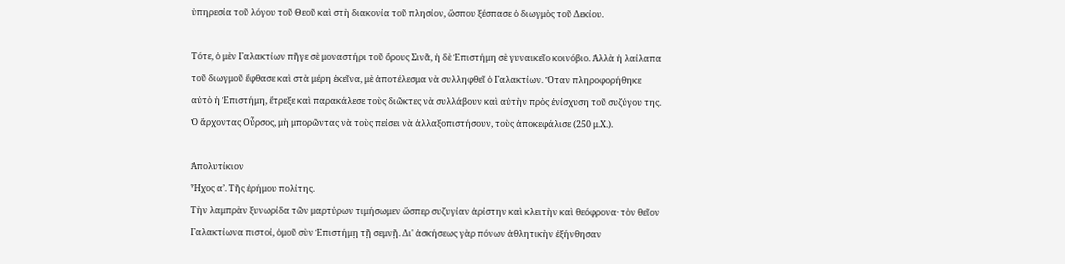ὑπηρεσία τοῦ λόγου τοῦ Θεοῦ καὶ στὴ διακονία τοῦ πλησίον, ὥσπου ξέσπασε ὁ διωγμὸς τοῦ Δεκίου.

Τότε, ὁ μὲν Γαλακτίων πῆγε σὲ μοναστήρι τοῦ ὄρους Σινᾶ, ἡ δὲ Ἐπιστήμη σὲ γυναικεῖο κοινόβιο. Ἀλλὰ ἡ λαίλαπα τοῦ διωγμοῦ ἔφθασε καὶ στὰ μέρη ἐκεῖνα, μὲ ἀποτέλεσμα νὰ συλληφθεῖ ὁ Γαλακτίων. Ὅταν πληροφορήθηκε αὐτὸ ἡ Ἐπιστήμη, ἔτρεξε καὶ παρακάλεσε τοὺς διῶκτες νὰ συλλάβουν καὶ αὐτὴν πρὸς ἐνίσχυση τοῦ συζύγου της. Ὁ ἄρχοντας Οὖρσος, μὴ μπορῶντας νὰ τοὺς πείσει νὰ ἀλλαξοπιστήσουν, τοὺς ἀποκεφάλισε (250 μ.Χ.).

Ἀπολυτίκιον
Ἦχος α’. Τῆς ἐρήμου πολίτης.
Tὴν λαμπρὰν ξυνωρίδα τῶν μαρτύρων τιμήσωμεν ὥσπερ συζυγίαν ἀρίστην καὶ κλειτὴν καὶ θεόφρονα· τὸν θεῖον Γαλακτίωνα πιστοί, ὁμοῦ σὺν Ἐπιστήμῃ τῇ σεμνῇ. Δι' ἀσκήσεως γὰρ πόνων ἀθλητικὴν ἐξήνθησαν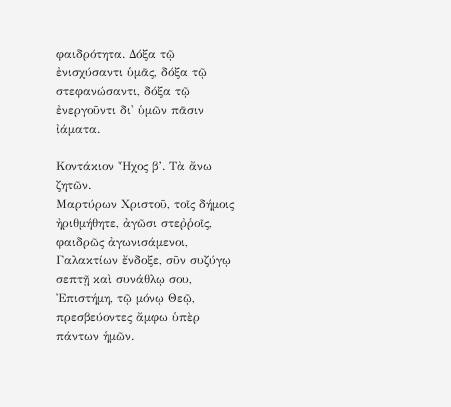φαιδρότητα. Δόξα τῷ ἐνισχύσαντι ὑμᾶς, δόξα τῷ στεφανώσαντι, δόξα τῷ ἐνεργοῦντι δι' ὑμῶν πᾶσιν ἰάματα.

Κοντάκιον Ἦχος β’. Τὰ ἄνω ζητῶν.
Μαρτύρων Χριστοῦ, τοῖς δήμοις ἠριθμήθητε, ἀγῶσι στεῤῥοῖς, φαιδρῶς ἀγωνισάμενοι, Γαλακτίων ἔνδοξε, σῦν συζύγῳ σεπτῇ καὶ συνάθλῳ σου, Ἐπιστήμη, τῷ μόνῳ Θεῷ, πρεσβεύοντες ἄμφω ὑπὲρ πάντων ἡμῶν.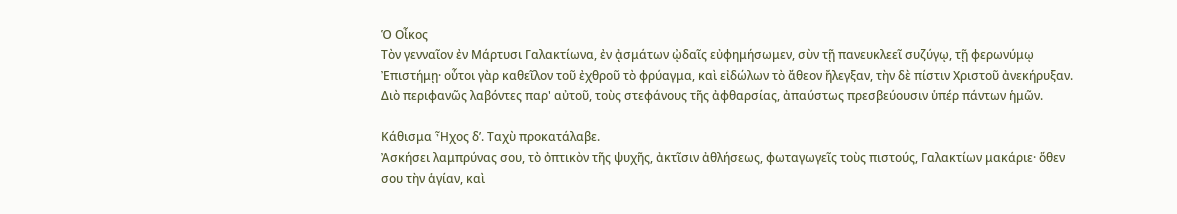Ὁ Οἶκος
Τὸν γενναῖον ἐν Μάρτυσι Γαλακτίωνα, ἐν ᾀσμάτων ᾠδαῖς εὐφημήσωμεν, σὺν τῇ πανευκλεεῖ συζύγῳ, τῇ φερωνύμῳ Ἐπιστήμῃ· οὗτοι γὰρ καθεῖλον τοῦ ἐχθροῦ τὸ φρύαγμα, καὶ εἰδώλων τὸ ἄθεον ἤλεγξαν, τὴν δὲ πίστιν Χριστοῦ ἀνεκήρυξαν. Διὸ περιφανῶς λαβόντες παρ' αὐτοῦ, τοὺς στεφάνους τῆς ἀφθαρσίας, ἀπαύστως πρεσβεύουσιν ὑπέρ πάντων ἡμῶν.

Κάθισμα Ἦχος δ’. Ταχὺ προκατάλαβε.
Ἀσκήσει λαμπρύνας σου, τὸ ὀπτικὸν τῆς ψυχῆς, ἀκτῖσιν ἀθλήσεως, φωταγωγεῖς τοὺς πιστούς, Γαλακτίων μακάριε· ὅθεν σου τὴν ἁγίαν, καὶ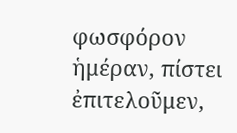φωσφόρον ἡμέραν, πίστει ἐπιτελοῦμεν,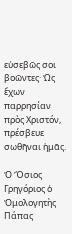εὐσεβῶς σοι βοῶντες· Ὡς ἔχων παρρησίαν πρὸς Χριστόν, πρέσβευε σωθῆναι ἡμᾶς.

Ὁ Ὅσιος Γρηγόριος ὁ Ὁμολογητὴς Πάπας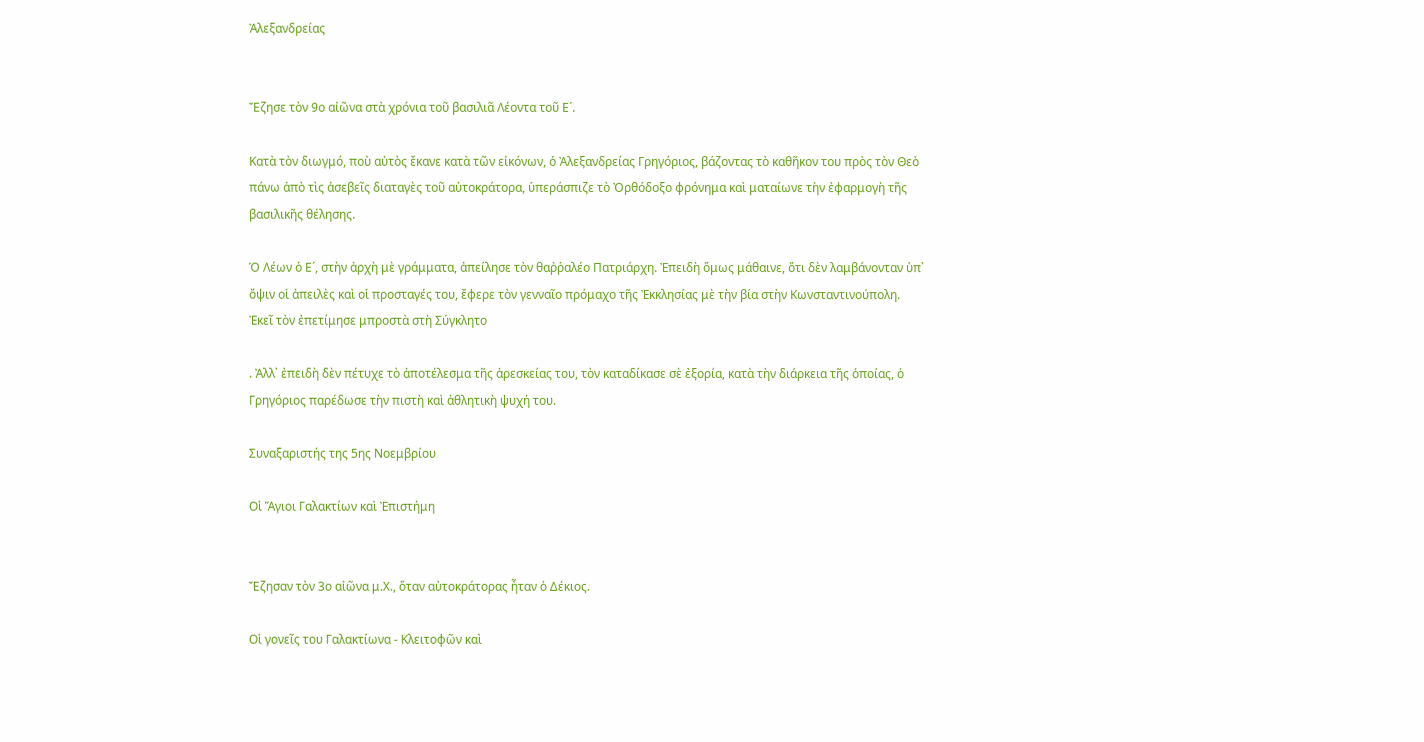Ἀλεξανδρείας


Ἔζησε τὸν 9ο αἰῶνα στὰ χρόνια τοῦ βασιλιᾶ Λέοντα τοῦ Ε´.

Κατὰ τὸν διωγμό, ποὺ αὐτὸς ἔκανε κατὰ τῶν εἰκόνων, ὁ Ἀλεξανδρείας Γρηγόριος, βάζοντας τὸ καθῆκον του πρὸς τὸν Θεὸ πάνω ἀπὸ τὶς ἀσεβεῖς διαταγὲς τοῦ αὐτοκράτορα, ὑπεράσπιζε τὸ Ὀρθόδοξο φρόνημα καὶ ματαίωνε τὴν ἐφαρμογὴ τῆς βασιλικῆς θέλησης.

Ὁ Λέων ὁ Ε´, στὴν ἀρχὴ μὲ γράμματα, ἀπείλησε τὸν θαῤῥαλέο Πατριάρχη. Ἐπειδὴ ὅμως μάθαινε, ὅτι δὲν λαμβάνονταν ὑπ᾿ ὄψιν οἱ ἀπειλὲς καὶ οἱ προσταγές του, ἔφερε τὸν γενναῖο πρόμαχο τῆς Ἐκκλησίας μὲ τὴν βία στὴν Κωνσταντινούπολη. Ἐκεῖ τὸν ἐπετίμησε μπροστὰ στὴ Σύγκλητο

. Ἀλλ᾿ ἐπειδὴ δὲν πέτυχε τὸ ἀποτέλεσμα τῆς ἀρεσκείας του, τὸν καταδίκασε σὲ ἐξορία, κατὰ τὴν διάρκεια τῆς ὁποίας, ὁ Γρηγόριος παρέδωσε τὴν πιστὴ καὶ ἀθλητικὴ ψυχή του.

Συναξαριστής της 5ης Νοεμβρίου

Οἱ Ἅγιοι Γαλακτίων καὶ Ἐπιστήμη


Ἔζησαν τὸν 3ο αἰῶνα μ.Χ., ὅταν αὐτοκράτορας ἦταν ὁ Δέκιος.

Οἱ γονεῖς του Γαλακτίωνα - Κλειτοφῶν καὶ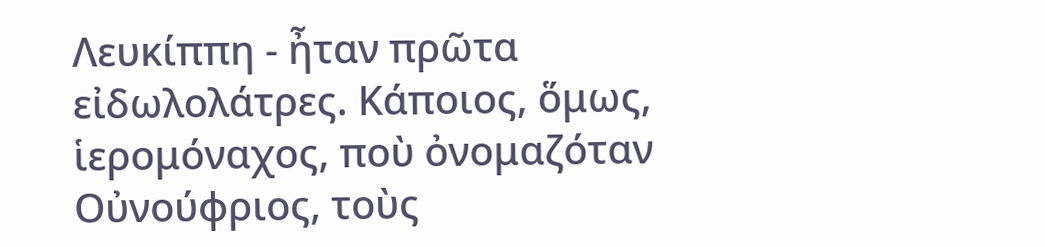Λευκίππη - ἦταν πρῶτα εἰδωλολάτρες. Κάποιος, ὅμως, ἱερομόναχος, ποὺ ὀνομαζόταν Οὐνούφριος, τοὺς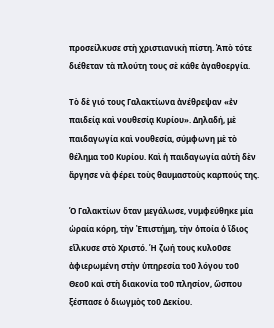προσείλκυσε στὴ χριστιανικὴ πίστη. Ἀπὸ τότε διέθεταν τὰ πλούτη τους σὲ κάθε ἀγαθοεργία.

Τὸ δὲ γιό τους Γαλακτίωνα ἀνέθρεψαν «ἐν παιδείᾳ καὶ νουθεσίᾳ Κυρίου». Δηλαδή, μὲ παιδαγωγία καὶ νουθεσία, σύμφωνη μὲ τὸ θέλημα τοῦ Κυρίου. Καὶ ἡ παιδαγωγία αὐτὴ δὲν ἄργησε νὰ φέρει τοὺς θαυμαστοὺς καρπούς της.

Ὁ Γαλακτίων ὅταν μεγάλωσε, νυμφεύθηκε μία ὡραία κόρη, τὴν Ἐπιστήμη, τὴν ὁποία ὁ ἴδιος εἵλκυσε στὸ Χριστό. Ἡ ζωή τους κυλοῦσε ἀφιερωμένη στὴν ὑπηρεσία τοῦ λόγου τοῦ Θεοῦ καὶ στὴ διακονία τοῦ πλησίον, ὥσπου ξέσπασε ὁ διωγμὸς τοῦ Δεκίου.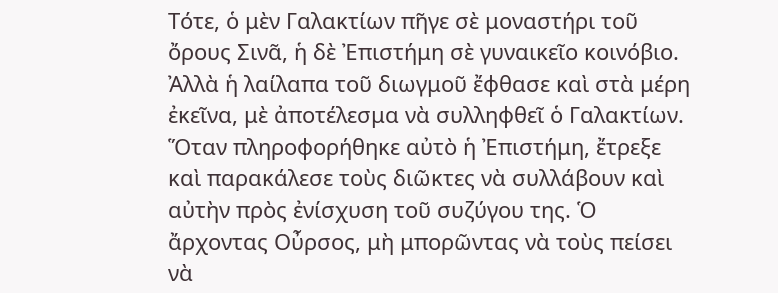Τότε, ὁ μὲν Γαλακτίων πῆγε σὲ μοναστήρι τοῦ ὄρους Σινᾶ, ἡ δὲ Ἐπιστήμη σὲ γυναικεῖο κοινόβιο. Ἀλλὰ ἡ λαίλαπα τοῦ διωγμοῦ ἔφθασε καὶ στὰ μέρη ἐκεῖνα, μὲ ἀποτέλεσμα νὰ συλληφθεῖ ὁ Γαλακτίων. Ὅταν πληροφορήθηκε αὐτὸ ἡ Ἐπιστήμη, ἔτρεξε καὶ παρακάλεσε τοὺς διῶκτες νὰ συλλάβουν καὶ αὐτὴν πρὸς ἐνίσχυση τοῦ συζύγου της. Ὁ ἄρχοντας Οὖρσος, μὴ μπορῶντας νὰ τοὺς πείσει νὰ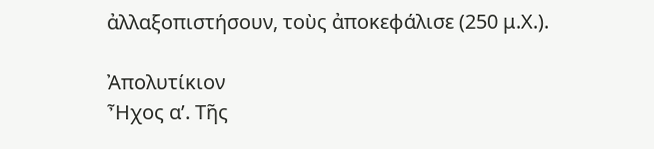ἀλλαξοπιστήσουν, τοὺς ἀποκεφάλισε (250 μ.Χ.).

Ἀπολυτίκιον
Ἦχος α’. Τῆς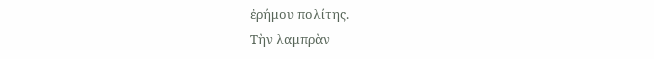ἐρήμου πολίτης.
Tὴν λαμπρὰν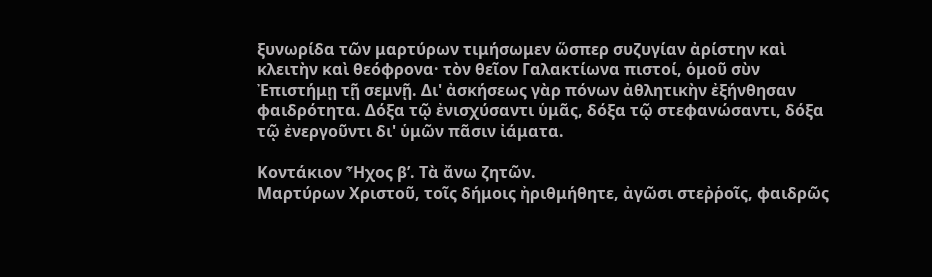ξυνωρίδα τῶν μαρτύρων τιμήσωμεν ὥσπερ συζυγίαν ἀρίστην καὶ κλειτὴν καὶ θεόφρονα· τὸν θεῖον Γαλακτίωνα πιστοί, ὁμοῦ σὺν Ἐπιστήμῃ τῇ σεμνῇ. Δι' ἀσκήσεως γὰρ πόνων ἀθλητικὴν ἐξήνθησαν φαιδρότητα. Δόξα τῷ ἐνισχύσαντι ὑμᾶς, δόξα τῷ στεφανώσαντι, δόξα τῷ ἐνεργοῦντι δι' ὑμῶν πᾶσιν ἰάματα.

Κοντάκιον Ἦχος β’. Τὰ ἄνω ζητῶν.
Μαρτύρων Χριστοῦ, τοῖς δήμοις ἠριθμήθητε, ἀγῶσι στεῤῥοῖς, φαιδρῶς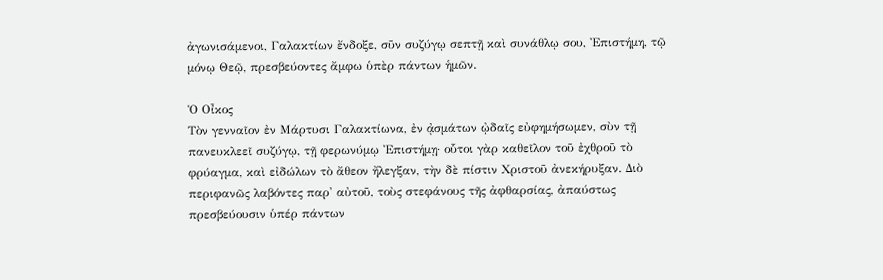ἀγωνισάμενοι, Γαλακτίων ἔνδοξε, σῦν συζύγῳ σεπτῇ καὶ συνάθλῳ σου, Ἐπιστήμη, τῷ μόνῳ Θεῷ, πρεσβεύοντες ἄμφω ὑπὲρ πάντων ἡμῶν.

Ὁ Οἶκος
Τὸν γενναῖον ἐν Μάρτυσι Γαλακτίωνα, ἐν ᾀσμάτων ᾠδαῖς εὐφημήσωμεν, σὺν τῇ πανευκλεεῖ συζύγῳ, τῇ φερωνύμῳ Ἐπιστήμῃ· οὗτοι γὰρ καθεῖλον τοῦ ἐχθροῦ τὸ φρύαγμα, καὶ εἰδώλων τὸ ἄθεον ἤλεγξαν, τὴν δὲ πίστιν Χριστοῦ ἀνεκήρυξαν. Διὸ περιφανῶς λαβόντες παρ' αὐτοῦ, τοὺς στεφάνους τῆς ἀφθαρσίας, ἀπαύστως πρεσβεύουσιν ὑπέρ πάντων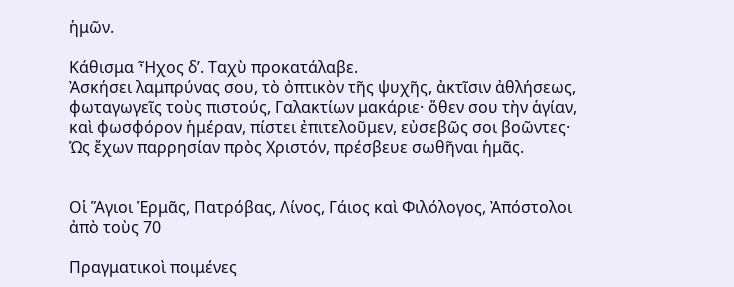ἡμῶν.

Κάθισμα Ἦχος δ’. Ταχὺ προκατάλαβε.
Ἀσκήσει λαμπρύνας σου, τὸ ὀπτικὸν τῆς ψυχῆς, ἀκτῖσιν ἀθλήσεως, φωταγωγεῖς τοὺς πιστούς, Γαλακτίων μακάριε· ὅθεν σου τὴν ἁγίαν, καὶ φωσφόρον ἡμέραν, πίστει ἐπιτελοῦμεν, εὐσεβῶς σοι βοῶντες· Ὡς ἔχων παρρησίαν πρὸς Χριστόν, πρέσβευε σωθῆναι ἡμᾶς.


Οἱ Ἅγιοι Ἑρμᾶς, Πατρόβας, Λίνος, Γάιος καὶ Φιλόλογος, Ἀπόστολοι ἀπὸ τοὺς 70

Πραγματικοὶ ποιμένες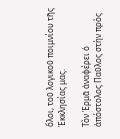ὅλοι, τοῦ λογικοῦ ποιμνίου τῆς Ἐκκλησίας μας.

Τὸν Ἑρμᾶ ἀναφέρει ὁ ἀπόστολος Παῦλος στὴν πρὸς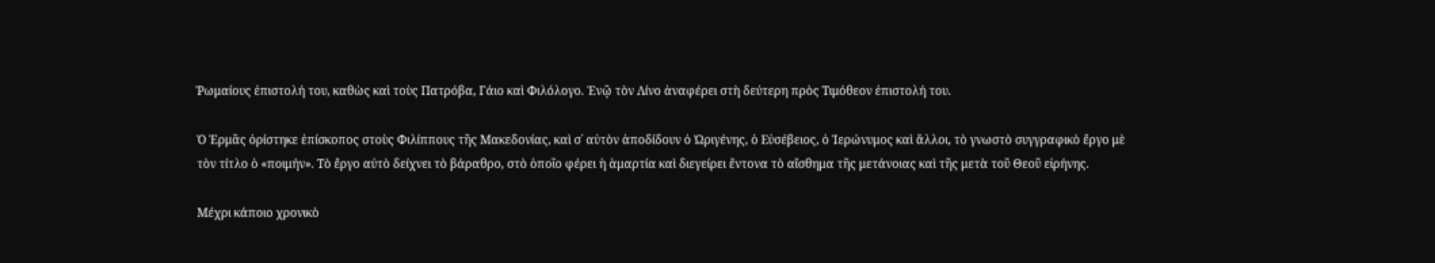Ῥωμαίους ἐπιστολή του, καθὼς καὶ τοὺς Πατρόβα, Γάιο καὶ Φιλόλογο. Ἐνῷ τὸν Λίνο ἀναφέρει στὴ δεύτερη πρὸς Τιμόθεον ἐπιστολή του.

Ὁ Ἑρμᾶς ὁρίστηκε ἐπίσκοπος στοὺς Φιλίππους τῆς Μακεδονίας, καὶ σ᾿ αὐτὸν ἀποδίδουν ὁ Ὠριγένης, ὁ Εὐσέβειος, ὁ Ἱερώνυμος καὶ ἄλλοι, τὸ γνωστὸ συγγραφικὸ ἔργο μὲ τὸν τίτλο ὁ «ποιμήν». Τὸ ἔργο αὐτὸ δείχνει τὸ βάραθρο, στὸ ὁποῖο φέρει ἡ ἁμαρτία καὶ διεγείρει ἔντονα τὸ αἴσθημα τῆς μετάνοιας καὶ τῆς μετὰ τοῦ Θεοῦ εἰρήνης.

Μέχρι κάποιο χρονικὸ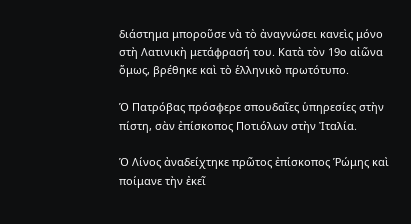διάστημα μποροῦσε νὰ τὸ ἀναγνώσει κανεὶς μόνο στὴ Λατινικὴ μετάφρασή του. Κατὰ τὸν 19ο αἰῶνα ὅμως, βρέθηκε καὶ τὸ ἑλληνικὸ πρωτότυπο.

Ὁ Πατρόβας πρόσφερε σπουδαῖες ὑπηρεσίες στὴν πίστη, σὰν ἐπίσκοπος Ποτιόλων στὴν Ἰταλία.

Ὁ Λίνος ἀναδείχτηκε πρῶτος ἐπίσκοπος Ῥώμης καὶ ποίμανε τὴν ἐκεῖ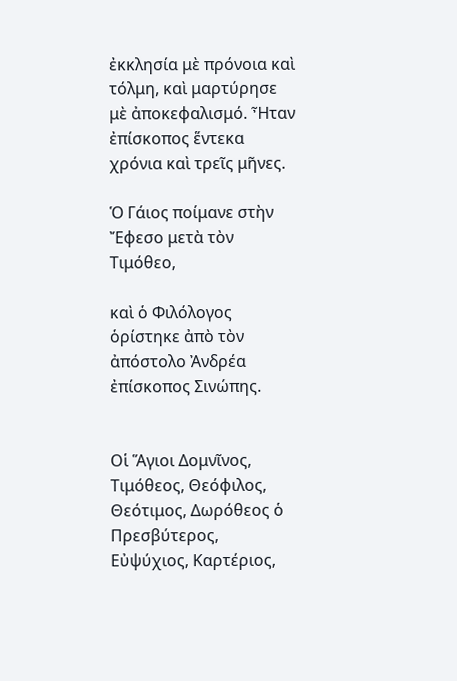ἐκκλησία μὲ πρόνοια καὶ τόλμη, καὶ μαρτύρησε μὲ ἀποκεφαλισμό. Ἦταν ἐπίσκοπος ἕντεκα χρόνια καὶ τρεῖς μῆνες.

Ὁ Γάιος ποίμανε στὴν Ἔφεσο μετὰ τὸν Τιμόθεο,

καὶ ὁ Φιλόλογος ὁρίστηκε ἀπὸ τὸν ἀπόστολο Ἀνδρέα ἐπίσκοπος Σινώπης.


Οἱ Ἅγιοι Δομνῖνος, Τιμόθεος, Θεόφιλος, Θεότιμος, Δωρόθεος ὁ Πρεσβύτερος, Εὐψύχιος, Καρτέριος,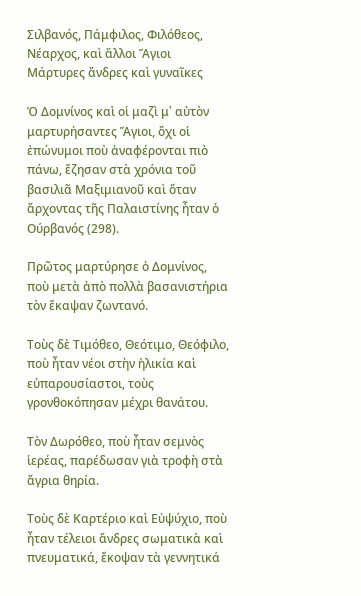Σιλβανός, Πάμφιλος, Φιλόθεος, Νέαρχος, καὶ ἄλλοι Ἅγιοι Μάρτυρες ἄνδρες καὶ γυναῖκες

Ὁ Δομνίνος καὶ οἱ μαζὶ μ᾿ αὐτὸν μαρτυρήσαντες Ἅγιοι, ὄχι οἱ ἐπώνυμοι ποὺ ἀναφέρονται πιὸ πάνω, ἔζησαν στὰ χρόνια τοῦ βασιλιᾶ Μαξιμιανοῦ καὶ ὅταν ἄρχοντας τῆς Παλαιστίνης ἦταν ὁ Ούρβανός (298).

Πρῶτος μαρτύρησε ὁ Δομνίνος, ποὺ μετὰ ἀπὸ πολλὰ βασανιστήρια τὸν ἔκαψαν ζωντανό.

Τοὺς δὲ Τιμόθεο, Θεότιμο, Θεόφιλο, ποὺ ἦταν νέοι στὴν ἡλικία καὶ εὐπαρουσίαστοι, τοὺς γρονθοκόπησαν μέχρι θανάτου.

Τὸν Δωρόθεο, ποὺ ἦταν σεμνὸς ἱερέας, παρέδωσαν γιὰ τροφὴ στὰ ἄγρια θηρία.

Τοὺς δὲ Καρτέριο καὶ Εὐψύχιο, ποὺ ἦταν τέλειοι ἄνδρες σωματικὰ καὶ πνευματικά, ἔκοψαν τὰ γεννητικά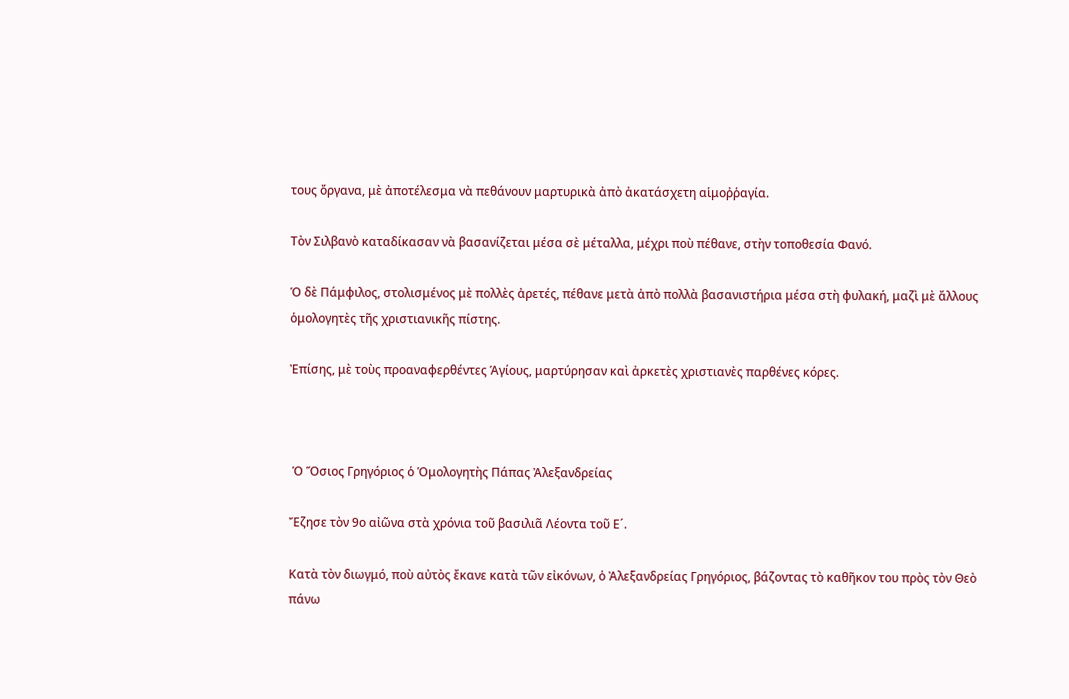τους ὄργανα, μὲ ἀποτέλεσμα νὰ πεθάνουν μαρτυρικὰ ἀπὸ ἀκατάσχετη αἱμοῤῥαγία.

Τὸν Σιλβανὸ καταδίκασαν νὰ βασανίζεται μέσα σὲ μέταλλα, μέχρι ποὺ πέθανε, στὴν τοποθεσία Φανό.

Ὁ δὲ Πάμφιλος, στολισμένος μὲ πολλὲς ἀρετές, πέθανε μετὰ ἀπὸ πολλὰ βασανιστήρια μέσα στὴ φυλακή, μαζὶ μὲ ἄλλους ὁμολογητὲς τῆς χριστιανικῆς πίστης.

Ἐπίσης, μὲ τοὺς προαναφερθέντες Ἁγίους, μαρτύρησαν καὶ ἀρκετὲς χριστιανὲς παρθένες κόρες.



 Ὁ Ὅσιος Γρηγόριος ὁ Ὁμολογητὴς Πάπας Ἀλεξανδρείας

Ἔζησε τὸν 9ο αἰῶνα στὰ χρόνια τοῦ βασιλιᾶ Λέοντα τοῦ Ε´.

Κατὰ τὸν διωγμό, ποὺ αὐτὸς ἔκανε κατὰ τῶν εἰκόνων, ὁ Ἀλεξανδρείας Γρηγόριος, βάζοντας τὸ καθῆκον του πρὸς τὸν Θεὸ πάνω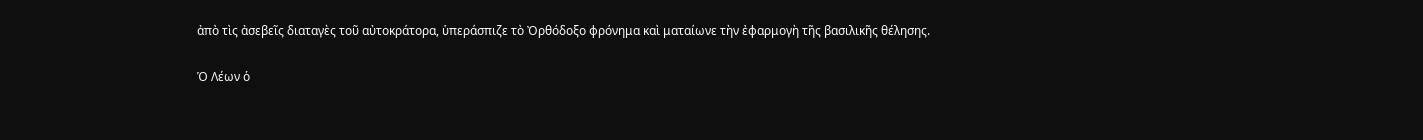ἀπὸ τὶς ἀσεβεῖς διαταγὲς τοῦ αὐτοκράτορα, ὑπεράσπιζε τὸ Ὀρθόδοξο φρόνημα καὶ ματαίωνε τὴν ἐφαρμογὴ τῆς βασιλικῆς θέλησης.

Ὁ Λέων ὁ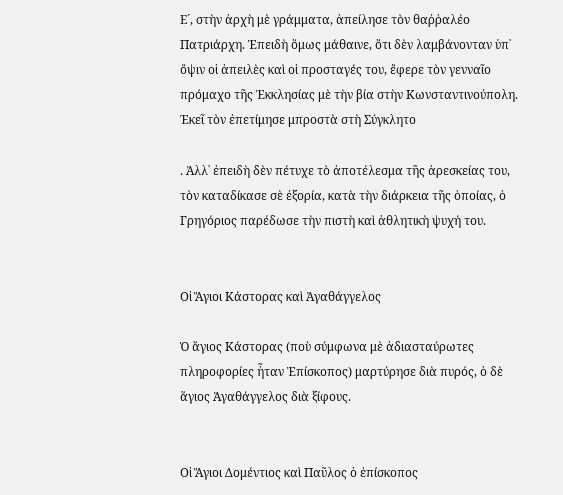Ε´, στὴν ἀρχὴ μὲ γράμματα, ἀπείλησε τὸν θαῤῥαλέο Πατριάρχη. Ἐπειδὴ ὅμως μάθαινε, ὅτι δὲν λαμβάνονταν ὑπ᾿ ὄψιν οἱ ἀπειλὲς καὶ οἱ προσταγές του, ἔφερε τὸν γενναῖο πρόμαχο τῆς Ἐκκλησίας μὲ τὴν βία στὴν Κωνσταντινούπολη. Ἐκεῖ τὸν ἐπετίμησε μπροστὰ στὴ Σύγκλητο

. Ἀλλ᾿ ἐπειδὴ δὲν πέτυχε τὸ ἀποτέλεσμα τῆς ἀρεσκείας του, τὸν καταδίκασε σὲ ἐξορία, κατὰ τὴν διάρκεια τῆς ὁποίας, ὁ Γρηγόριος παρέδωσε τὴν πιστὴ καὶ ἀθλητικὴ ψυχή του.


Οἱ Ἅγιοι Κάστορας καὶ Ἀγαθάγγελος

Ὁ ἅγιος Κάστορας (ποὺ σύμφωνα μὲ ἀδιασταύρωτες πληροφορίες ἦταν Ἐπίσκοπος) μαρτύρησε διὰ πυρός, ὁ δὲ ἅγιος Ἀγαθάγγελος διὰ ξίφους.


Οἱ Ἅγιοι Δομέντιος καὶ Παῦλος ὁ ἐπίσκοπος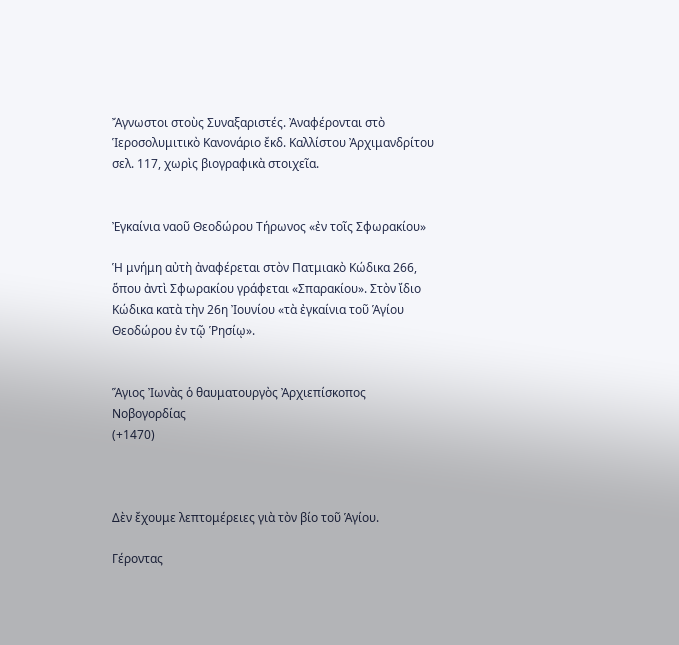Ἄγνωστοι στοὺς Συναξαριστές. Ἀναφέρονται στὸ Ἱεροσολυμιτικὸ Κανονάριο ἔκδ. Καλλίστου Ἀρχιμανδρίτου σελ. 117, χωρὶς βιογραφικὰ στοιχεῖα.


Ἐγκαίνια ναοῦ Θεοδώρου Τήρωνος «ἐν τοῖς Σφωρακίου»

Ἡ μνήμη αὐτὴ ἀναφέρεται στὸν Πατμιακὸ Κώδικα 266, ὅπου ἀντὶ Σφωρακίου γράφεται «Σπαρακίου». Στὸν ἴδιο Κώδικα κατὰ τὴν 26η Ἰουνίου «τὰ ἐγκαίνια τοῦ Ἁγίου Θεοδώρου ἐν τῷ Ῥησίῳ».


Ἅγιος Ἰωνὰς ὁ θαυματουργὸς Ἀρχιεπίσκοπος Νοβογορδίας
(+1470)



Δὲν ἔχουμε λεπτομέρειες γιὰ τὸν βίο τοῦ Ἁγίου.

Γέροντας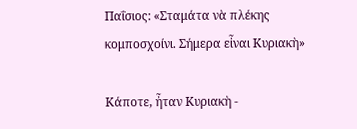Παΐσιος: «Σταμάτα νὰ πλέκης κομποσχοίνι. Σήμερα εἶναι Κυριακὴ»

Κάποτε, ἦταν Κυριακὴ -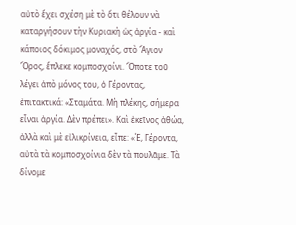αὐτὸ ἔχει σχέση μὲ τὸ ὅτι θέλουν νὰ καταργήσουν τὴν Κυριακὴ ὡς ἀργία - καὶ κάποιος δόκιμος μοναχός, στὸ Ἅγιον Ὅρος, ἔπλεκε κομποσχοίνι. Ὅποτε τοῦ λέγει ἀπὸ μόνος του, ὁ Γέροντας, ἐπιτακτικά: «Σταμάτα. Μὴ πλέκης, σήμερα εἶναι ἀργία. Δὲν πρέπει». Καὶ ἐκεῖνος ἀθώα, ἀλλὰ καὶ μὲ εἰλικρίνεια, εἶπε: «Έ, Γέροντα, αὐτὰ τὰ κομποσχοίνια δὲν τὰ πουλᾶμε. Τὰ δίνομε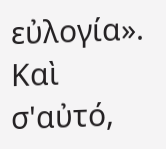εὐλογία». Καὶ σ'αὐτό,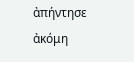ἀπήντησε ἀκόμη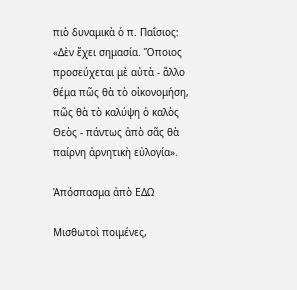πιὸ δυναμικὰ ὁ π. Παΐσιος: «Δὲν ἔχει σημασία. Ὅποιος προσεύχεται μὲ αὐτὰ - ἄλλο θέμα πῶς θὰ τὸ οἰκονομήση, πῶς θὰ τὸ καλύψη ὁ καλὸς Θεὸς - πάντως ἀπὸ σᾶς θὰ παίρνη ἀρνητικὴ εὐλογία».

Ἀπόσπασμα ἀπὸ ΕΔΩ

Μισθωτοὶ ποιμένες,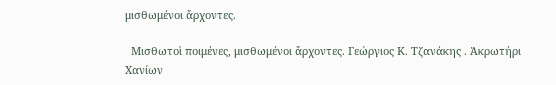μισθωμένοι ἄρχοντες.

  Μισθωτοὶ ποιμένες, μισθωμένοι ἄρχοντες. Γεώργιος Κ. Τζανάκης . Ἀκρωτήρι Χανίων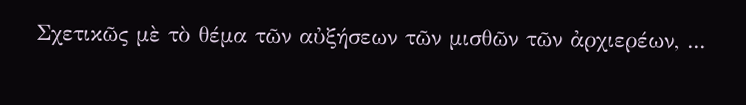Σχετικῶς μὲ τὸ θέμα τῶν αὐξήσεων τῶν μισθῶν τῶν ἀρχιερέων, ...